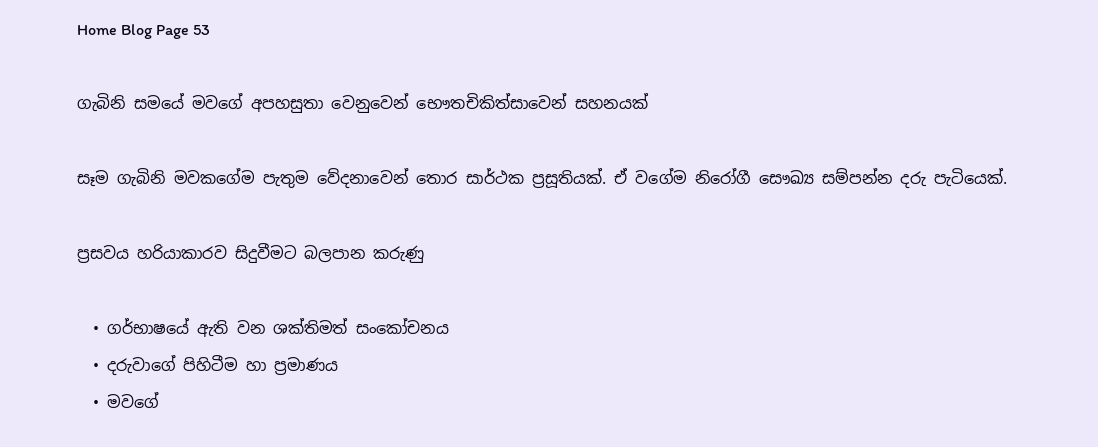Home Blog Page 53

ගැබිනි සමයේ මවගේ අපහසුතා වෙනුවෙන් භෞතචිකිත්සාවෙන් සහනයක්

සෑම ගැබිනි මවකගේම පැතුම වේදනාවෙන් තොර සාර්ථක ප්‍රසූතියක්. ඒ වගේම නිරෝගී සෞඛ්‍ය සම්පන්න දරු පැටියෙක්.

ප්‍රසවය හරියාකාරව සිදුවීමට බලපාන කරුණු

  • ගර්භාෂයේ ඇති වන ශක්තිමත් සංකෝචනය
  • දරුවාගේ පිහිටීම හා ප්‍රමාණය
  • මවගේ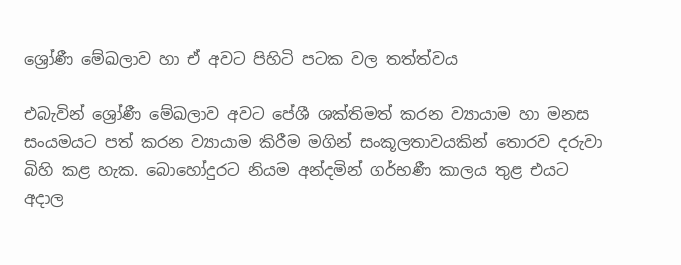ශ්‍රෝණී මේඛලාව හා ඒ අවට පිහිටි පටක වල තත්ත්වය

එබැවින් ශ්‍රෝණී මේඛලාව අවට පේශී ශක්තිමත් කරන ව්‍යායාම හා මනස සංයමයට පත් කරන ව්‍යායාම කිරීම මගින් සංකූලතාවයකින් තොරව දරුවා බිහි කළ හැක. බොහෝදුරට නියම අන්දමින් ගර්භණී කාලය තුළ එයට අදාල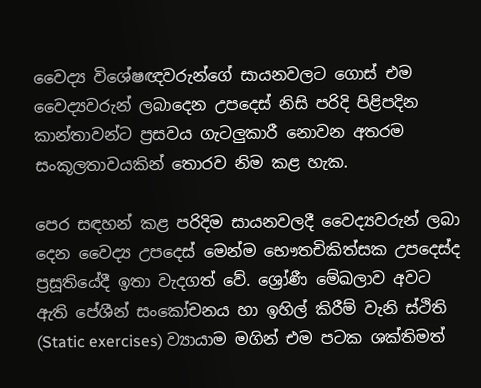වෛද්‍ය විශේෂඥවරුන්ගේ සායනවලට ගොස් එම වෛද්‍යවරුන් ලබාදෙන උපදෙස් නිසි පරිදි පිළිපදින කාන්තාවන්ට ප්‍රසවය ගැටලුකාරී නොවන අතරම සංකූලතාවයකින් තොරව නිම කළ හැක.

පෙර සඳහන් කළ පරිදිම සායනවලදී වෛද්‍යවරුන් ලබා දෙන වෛද්‍ය උපදෙස් මෙන්ම භෞතචිකිත්සක උපදෙස්ද ප්‍රසූතියේදී ඉතා වැදගත් වේ. ශ්‍රෝණී මේඛලාව අවට ඇති පේශීන් සංකෝචනය හා ඉහිල් කිරීම් වැනි ස්ථිති (Static exercises) ව්‍යායාම මගින් එම පටක ශක්තිමත්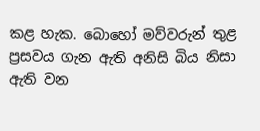කළ හැක. බොහෝ මව්වරුන් තුළ ප්‍රසවය ගැන ඇති අනිසි බිය නිසා ඇති වන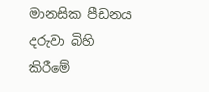මානසික පීඩනය දරුවා බිහි කිරීමේ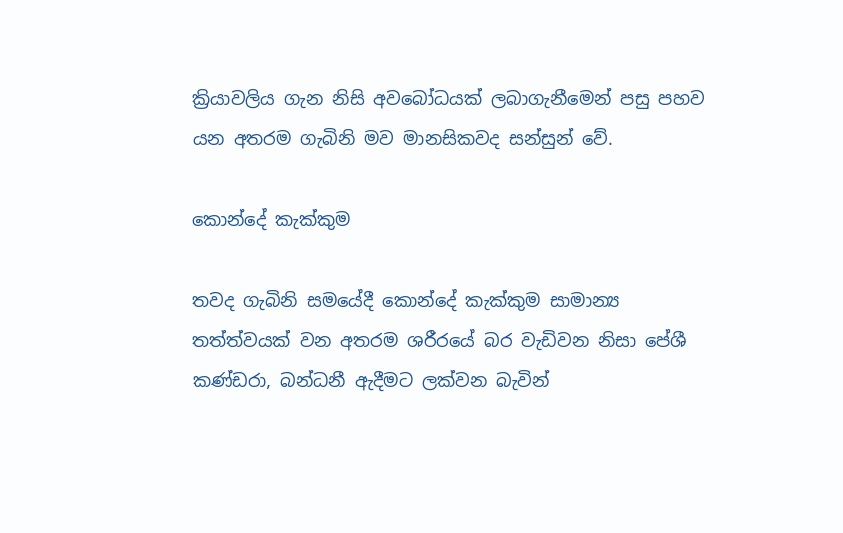ක්‍රියාවලිය ගැන නිසි අවබෝධයක් ලබාගැනීමෙන් පසු පහව යන අතරම ගැබිනි මව මානසිකවද සන්සුන් වේ.

කොන්දේ කැක්කුම

තවද ගැබිනි සමයේදී කොන්දේ කැක්කුම සාමාන්‍ය තත්ත්වයක් වන අතරම ශරීරයේ බර වැඩිවන නිසා පේශී කණ්ඩරා, බන්ධනී ඇදීමට ලක්වන බැවින්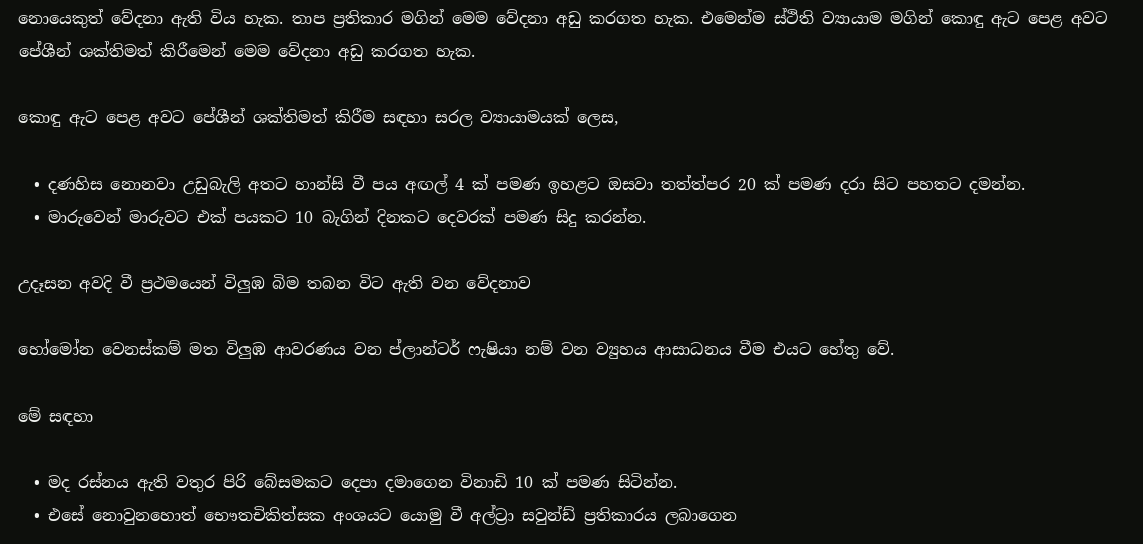නොයෙකුත් වේදනා ඇති විය හැක. තාප ප්‍රතිකාර මගින් මෙම වේදනා අඩු කරගත හැක. එමෙන්ම ස්ථිති ව්‍යායාම මගින් කොඳු ඇට පෙළ අවට පේශීන් ශක්තිමත් කිරීමෙන් මෙම වේදනා අඩු කරගත හැක.

කොඳු ඇට පෙළ අවට පේශීන් ශක්තිමත් කිරීම සඳහා සරල ව්‍යායාමයක් ලෙස,

  • දණහිස නොනවා උඩුබැලි අතට හාන්සි වී පය අඟල් 4 ක් පමණ ඉහළට ඔසවා තත්ත්පර 20 ක් පමණ දරා සිට පහතට දමන්න.
  • මාරුවෙන් මාරුවට එක් පයකට 10 බැගින් දිනකට දෙවරක් පමණ සිදු කරන්න.

උදෑසන අවදි වී ප්‍රථමයෙන් විලුඹ බිම තබන විට ඇති වන වේදනාව

හෝමෝන වෙනස්කම් මත විලුඹ ආවරණය වන ප්ලාන්ටර් ෆැෂියා නම් වන ව්‍යුහය ආසාධනය වීම එයට හේතු වේ.

මේ සඳහා

  • මද රස්නය ඇති වතුර පිරි බේසමකට දෙපා දමාගෙන විනාඩි 10 ක් පමණ සිටින්න.
  • එසේ නොවුනහොත් භෞතචිකිත්සක අංශයට යොමු වී අල්ට්‍රා සවුන්ඩ් ප්‍රතිකාරය ලබාගෙන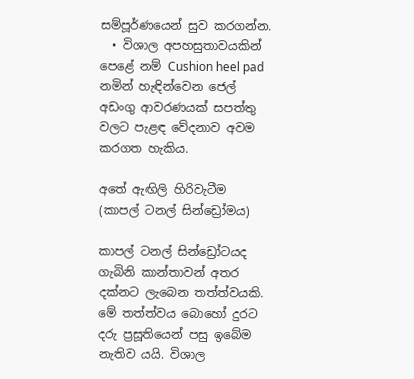සම්පූර්ණයෙන් සුව කරගන්න.
  • විශාල අපහසුතාවයකින් පෙළේ නම් Cushion heel pad නමින් හැඳින්වෙන ජෙල් අඩංගු ආවරණයක් සපත්තු වලට පැළඳ වේදනාව අවම කරගත හැකිය.

අතේ ඇඟිලි හිරිවැටීම (කාපල් ටනල් සින්ඩ්‍රෝමය)

කාපල් ටනල් සින්ඩ්‍රෝටයද ගැබිනි කාන්තාවන් අතර දක්නට ලැබෙන තත්ත්වයකි. මේ තත්ත්වය බොහෝ දුරට දරු ප්‍රසූතියෙන් පසු ඉබේම නැතිව යයි. විශාල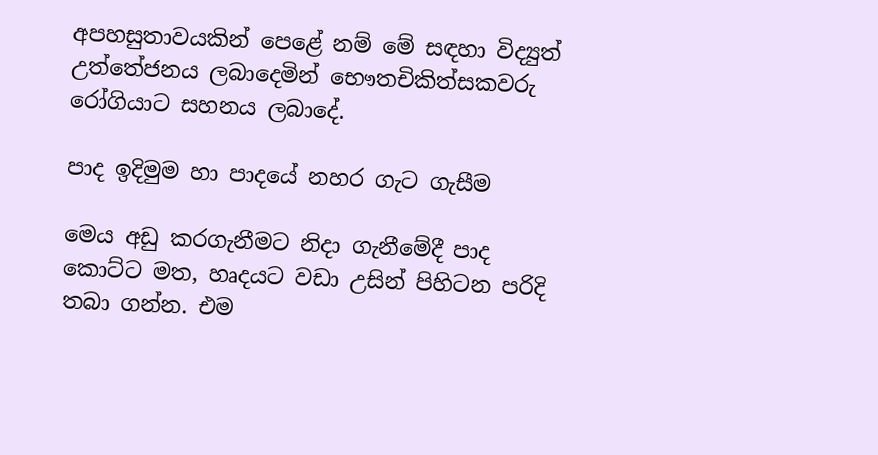අපහසුතාවයකින් පෙළේ නම් මේ සඳහා විද්‍යුත් උත්තේජනය ලබාදෙමින් භෞතචිකිත්සකවරු රෝගියාට සහනය ලබාදේ.

පාද ඉදිමුම හා පාදයේ නහර ගැට ගැසීම

මෙය අඩු කරගැනීමට නිදා ගැනීමේදී පාද කොට්ට මත, හෘදයට වඩා උසින් පිහිටන පරිදි තබා ගන්න. එම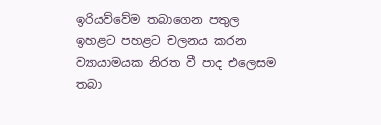ඉරියව්වේම තබාගෙන පතුල ඉහළට පහළට චලනය කරන ව්‍යායාමයක නිරත වී පාද එලෙසම තබා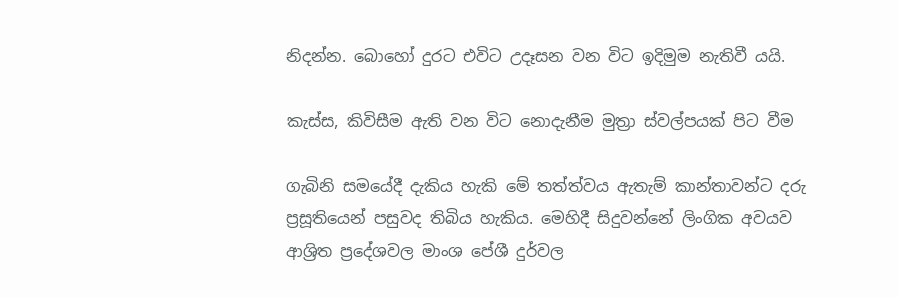නිදන්න. බොහෝ දුරට එවිට උදෑසන වන විට ඉදිමුම නැතිවී යයි.

කැස්ස, කිවිසීම ඇති වන විට නොදැනීම මුත්‍රා ස්වල්පයක් පිට වීම

ගැබිනි සමයේදී දැකිය හැකි මේ තත්ත්වය ඇතැම් කාන්තාවන්ට දරු ප්‍රසූතියෙන් පසුවද තිබිය හැකිය. මෙහිදී සිදුවන්නේ ලිංගික අවයව ආශ්‍රිත ප්‍රදේශවල මාංශ පේශී දුර්වල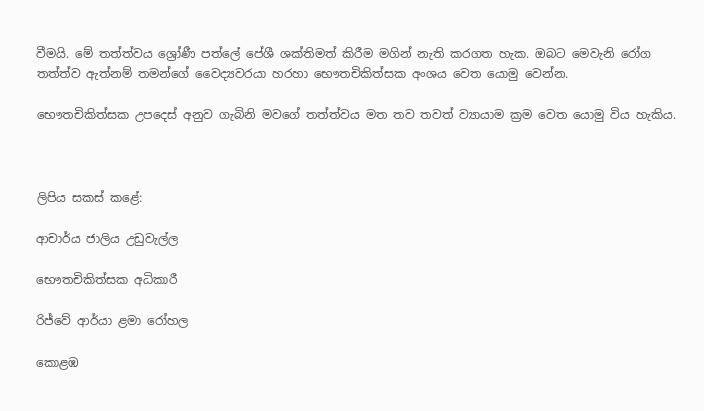වීමයි. මේ තත්ත්වය ශ්‍රෝණී පත්ලේ පේශී ශක්තිමත් කිරීම මගින් නැති කරගත හැක. ඔබට මෙවැනි රෝග තත්ත්ව ඇත්නම් තමන්ගේ වෛද්‍යවරයා හරහා භෞතචිකිත්සක අංශය වෙත යොමු වෙන්න.

භෞතචිකිත්සක උපදෙස් අනුව ගැබිනි මවගේ තත්ත්වය මත තව තවත් ව්‍යායාම ක්‍රම වෙත යොමු විය හැකිය.



ලිපිය සකස් කළේ:

ආචාර්ය ජාලිය උඩුවැල්ල

භෞතචිකිත්සක අධිකාරී

රිජ්වේ ආර්යා ළමා රෝහල

කොළඹ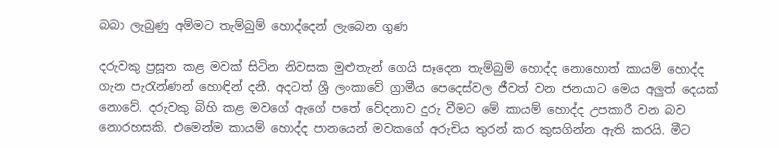බබා ලැබුණු අම්මට තැම්බුම් හොද්දෙන් ලැබෙන ගුණ

දරුවකු ප්‍රසූත කළ මවක් සිටින නිවසක මුළුතැන් ගෙයි සෑදෙන තැම්බුම් හොද්ද නොහොත් කායම් හොද්ද ගැන පැරැන්ණන් හොඳින් දනී. අදටත් ශ්‍රී ලංකාවේ ග්‍රාමීය පෙදෙස්වල ජීවත් වන ජනයාට මෙය අලුත් දෙයක් නොවේ. දරුවකු බිහි කළ මවගේ ඇගේ පතේ වේදනාව දුරු වීමට මේ කායම් හොද්ද උපකාරී වන බව නොරහසකි. එමෙන්ම කායම් හොද්ද පානයෙන් මවකගේ අරුචිය තුරන් කර කුසගින්න ඇති කරයි. මීට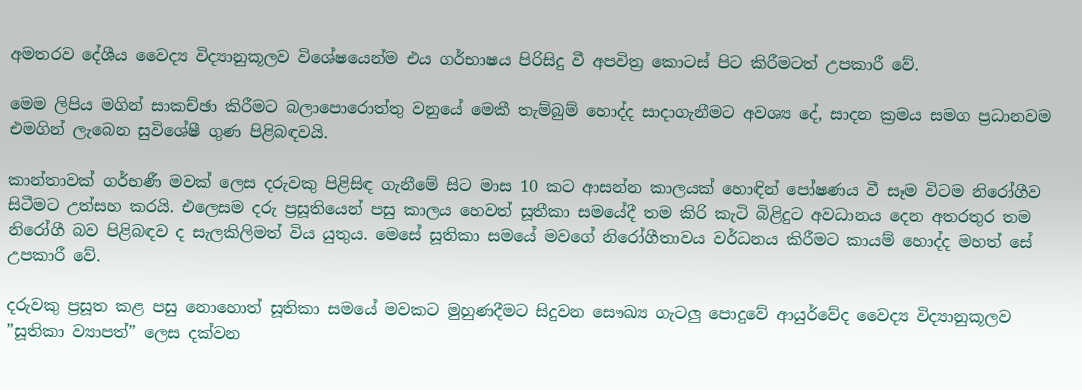අමතරව දේශීය වෛද්‍ය විද්‍යානුකූලව විශේෂයෙන්ම එය ගර්භාෂය පිරිසිදු වී අපවිත්‍ර කොටස් පිට කිරීමටත් උපකාරී වේ.

මෙම ලිපිය මගින් සාකච්ඡා කිරීමට බලාපොරොත්තු වනුයේ මෙකී තැම්බුම් හොද්ද සාදාගැනීමට අවශ්‍ය දේ, සාදන ක්‍රමය සමග ප්‍රධානවම එමගින් ලැබෙන සුවිශේෂී ගුණ පිළිබඳවයි.

කාන්තාවක් ගර්භණී මවක් ලෙස දරුවකු පිළිසිඳ ගැනීමේ සිට මාස 10 කට ආසන්න කාලයක් හොඳින් පෝෂණය වී සෑම විටම නිරෝගීව සිටීමට උත්සහ කරයි. එලෙසම දරු ප්‍රසූතියෙන් පසු කාලය හෙවත් සූතීකා සමයේදී තම කිරි කැටි බිළිදුට අවධානය දෙන අතරතුර තම නිරෝගී බව පිළිබඳව ද සැලකිලිමත් විය යුතුය. මෙසේ සූතිකා සමයේ මවගේ නිරෝගීතාවය වර්ධනය කිරීමට කායම් හොද්ද මහත් සේ උපකාරී වේ.

දරුවකු ප්‍රසූත කළ පසු නොහොත් සූතිකා සමයේ මවකට මුහුණදීමට සිදුවන සෞඛ්‍ය ගැටලු පොදුවේ ආයුර්වේද වෛද්‍ය විද්‍යානුකූලව ”සූතිකා ව්‍යාපත්” ලෙස දක්වන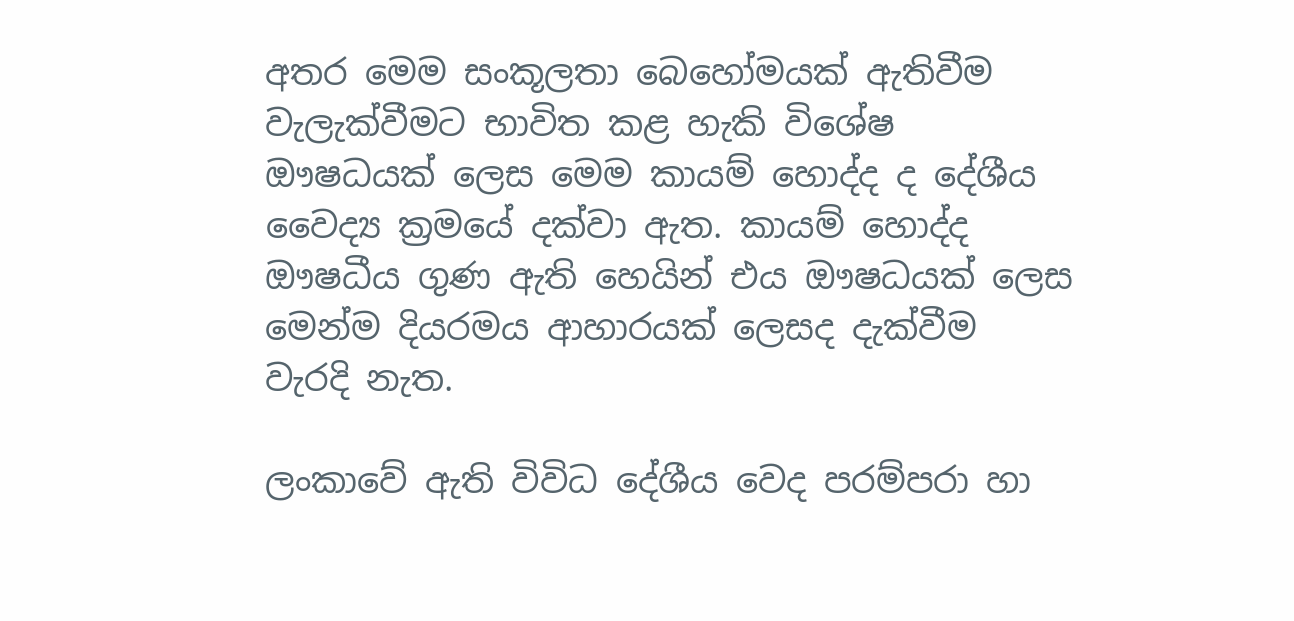අතර මෙම සංකූලතා බෙහෝමයක් ඇතිවීම වැලැක්වීමට භාවිත කළ හැකි විශේෂ ඖෂධයක් ලෙස මෙම කායම් හොද්ද ද දේශීය වෛද්‍ය ක්‍රමයේ දක්වා ඇත. කායම් හොද්ද ඖෂධීය ගුණ ඇති හෙයින් එය ඖෂධයක් ලෙස මෙන්ම දියරමය ආහාරයක් ලෙසද දැක්වීම වැරදි නැත.

ලංකාවේ ඇති විවිධ දේශීය වෙද පරම්පරා හා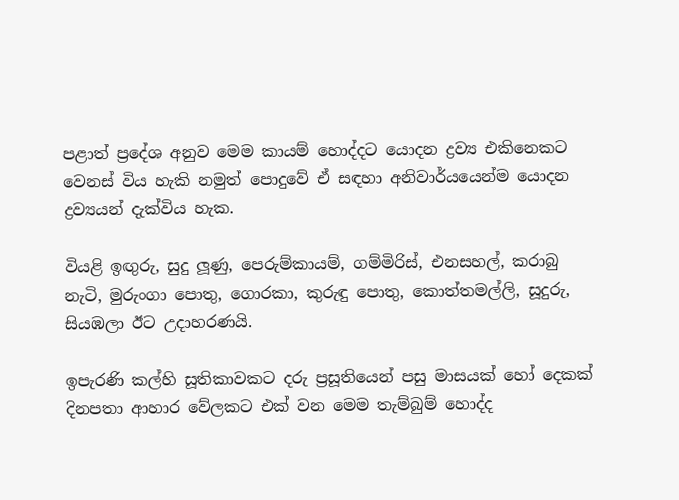පළාත් ප්‍රදේශ අනුව මෙම කායම් හොද්දට යොදන ද්‍රව්‍ය එකිනෙකට වෙනස් විය හැකි නමුත් පොදුවේ ඒ සඳහා අනිවාර්යයෙන්ම යොදන ද්‍රව්‍යයන් දැක්විය හැක.

වියළි ඉඟුරු, සුදු ලූණු, පෙරුම්කායම්, ගම්මිරිස්, එනසහල්, කරාබු නැටි, මුරුංගා පොතු, ගොරකා, කුරුඳු පොතු, කොත්තමල්ලි, සූදුරු, සියඹලා ඊට උදාහරණයි.

ඉපැරණි කල්හි සූතිකාවකට දරු ප්‍රසූතියෙන් පසු මාසයක් හෝ දෙකක් දිනපතා ආහාර වේලකට එක් වන මෙම තැම්බුම් හොද්ද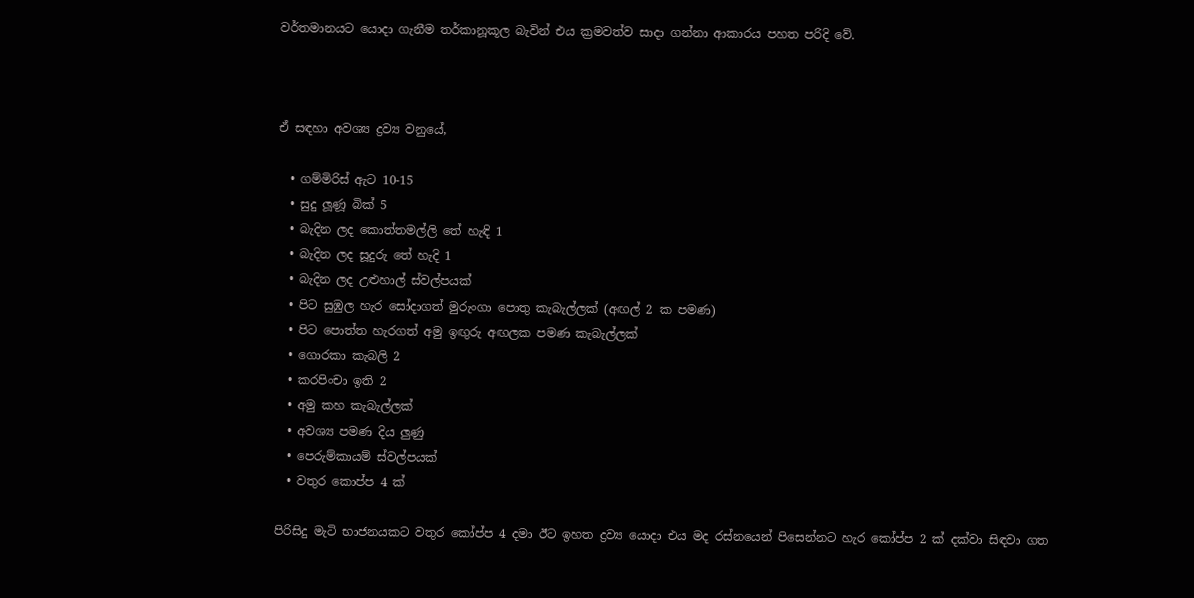වර්තමානයට යොදා ගැනීම තර්කානූකූල බැවින් එය ක්‍රමවත්ව සාදා ගන්නා ආකාරය පහත පරිදි වේ.



ඒ සඳහා අවශ්‍ය ද්‍රව්‍ය වනුයේ,

  • ගම්මිරිස් ඇට 10-15
  • සුදු ලූණූ බික් 5
  • බැදින ලද කොත්තමල්ලි තේ හැඳි 1
  • බැදින ලද සූදුරු තේ හැදි 1
  • බැදින ලද උළුහාල් ස්වල්පයක්
  • පිට සුඹුල හැර සෝදාගත් මුරුංගා පොතු කැබැල්ලක් (අඟල් 2 ක පමණ)
  • පිට පොත්ත හැරගත් අමු ඉඟුරු අඟලක පමණ කැබැල්ලක්
  • ගොරකා කැබලි 2
  • කරපිංචා ඉති 2
  • අමු කහ කැබැල්ලක්
  • අවශ්‍ය පමණ දිය ලුණු
  • පෙරුම්කායම් ස්වල්පයක්
  • වතුර කොප්ප 4 ක්

පිරිසිදු මැටි භාජනයකට වතුර කෝප්ප 4 දමා ඊට ඉහත ද්‍රව්‍ය යොදා එය මද රස්නයෙන් පිසෙන්නට හැර කෝප්ප 2 ක් දක්වා සිඳවා ගත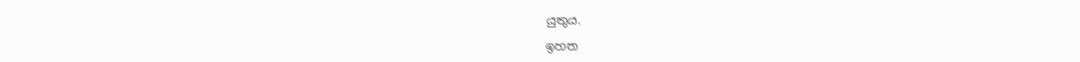යුතුය.

ඉහත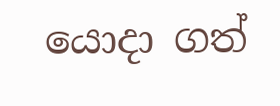යොදා ගත්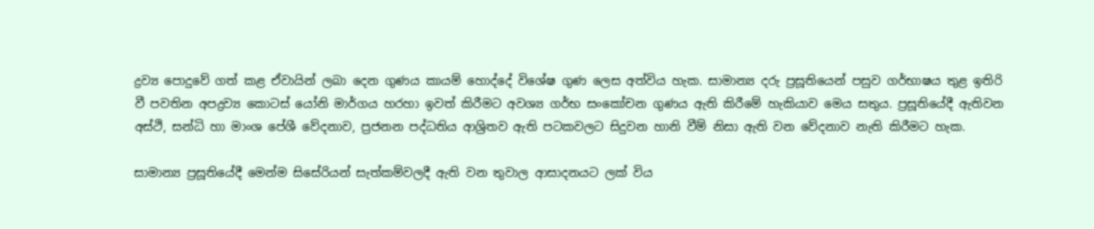ද්‍රව්‍ය පොදුවේ ගත් කළ ඒවායින් ලබා දෙන ගුණය කායම් හොද්දේ විශේෂ ගුණ ලෙස අත්විය හැක. සාමාන්‍ය දරු ප්‍රසූතියෙන් පසුව ගර්භාෂය තුළ ඉතිරි වී පවතින අපද්‍රව්‍ය කොටස් යෝනි මාර්ගය හරහා ඉවත් කිරීමට අවශ්‍ය ගර්භ සංකෝචන ගුණය ඇති කිරීමේ හැකියාව මෙය සතුය. ප්‍රසූතියේදී ඇතිවන අස්ථි, සන්ධි හා මාංශ පේශී වේදනාව, ප්‍රජනන පද්ධතිය ආශ්‍රිතව ඇති පටකවලට සිදුවන හානි වීම් නිසා ඇති වන වේදනාව නැති කිරීමට හැක.

සාමාන්‍ය ප්‍රසූතියේදී මෙන්ම සිසේරියන් සැත්කම්වලදී ඇති වන තුවාල ආසාදනයට ලක් විය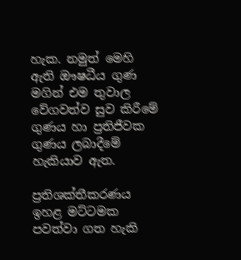හැක. නමුත් මෙහි ඇති ඖෂධීය ගුණ මගින් එම තුවාල වේගවත්ව සුව කිරීමේ ගුණය හා ප්‍රතිජීවක ගුණය ලබාදීමේ හැකියාව ඇත.

ප්‍රතිශක්තීකරණය ඉහළ මට්ටමක පවත්වා ගත හැකි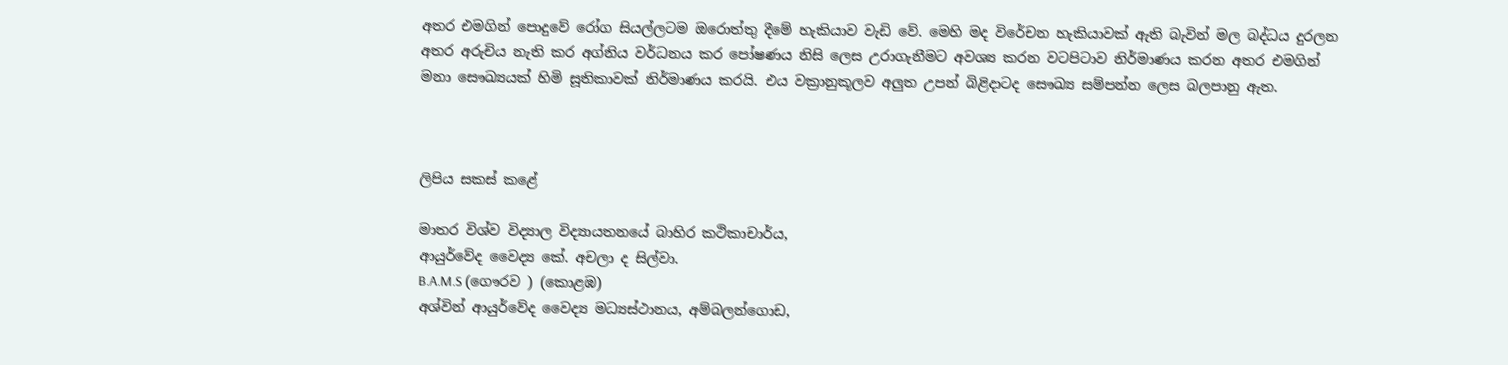අතර එමගින් පොදුවේ රෝග සියල්ලටම ඔරොත්තු දීමේ හැකියාව වැඩි වේ. මෙහි මද විරේචන හැකියාවක් ඇති බැවින් මල බද්ධය දුරලන අතර අරුචිය නැති කර අග්නිය වර්ධනය කර පෝෂණය නිසි ලෙස උරාගැනීමට අවශ්‍ය කරන වටපිටාව නිර්මාණය කරන අතර එමගින් මනා සෞඛ්‍යයක් හිමි සූතිකාවක් නිර්මාණය කරයි. එය වක්‍රානුකූලව අලුත උපන් බිළිදාටද සෞඛ්‍ය සම්පන්න ලෙස බලපානු ඇත.



ලිපිය සකස් කළේ

මාතර විශ්ව විද්‍යාල විද්‍යායතනයේ බාහිර කථිකාචාර්ය,
ආයුර්වේද වෛද්‍ය කේ. අචලා ද සිල්වා.
B.A.M.S (ගෞරව ) (කොළඹ)
අශ්වින් ආයුර්වේද වෛද්‍ය මධ්‍යස්ථානය, අම්බලන්ගොඩ,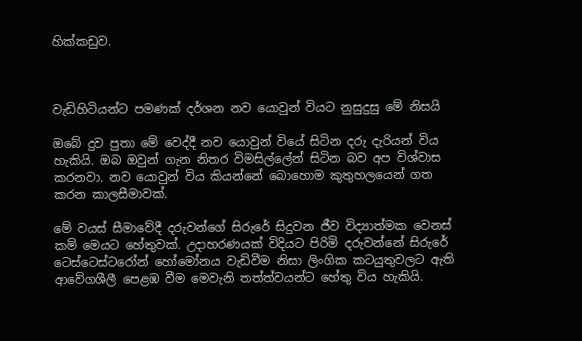හික්කඩුව.



වැඩිහිටියන්ට පමණක් දර්ශන නව යොවුන් වියට නුසුදුසු මේ නිසයි

ඔබේ දුව පුතා මේ වෙද්දී නව යොවුන් වියේ සිටින දරු දැරියන් විය හැකියි. ඔබ ඔවුන් ගැන නිතර විමසිල්ලේන් සිටින බව අප විශ්වාස කරනවා. නව යොවුන් විය කියන්නේ බොහොම කුතුහලයෙන් ගත කරන කාලසීමාවක්.

මේ වයස් සීමාවේදී දරුවන්ගේ සිරුරේ සිදුවන ජීව විද්‍යාත්මක වෙනස් කම් මෙයට හේතුවක්. උදාහරණයක් විදියට පිරිමි දරුවන්නේ සිරුරේ ටෙස්ටෙස්ටරෝන් හෝමෝනය වැඩිවීම නිසා ලිංගික කටයුතුවලට ඇති ආවේගශීලී පෙළඹ වීම මෙවැනි තත්ත්වයන්ට හේතු විය හැකියි.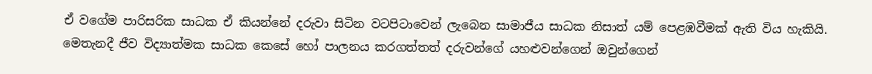ඒ වගේම පාරිසරික සාධක ඒ කියන්නේ දරුවා සිටින වටපිටාවෙන් ලැබෙන සාමාජීය සාධක නිසාත් යම් පෙළඹවීමක් ඇති විය හැකියි. මෙතැනදී ජීව විද්‍යාත්මක සාධක කෙසේ හෝ පාලනය කරගත්තත් දරුවන්ගේ යහළුවන්ගෙන් ඔවුන්ගෙන්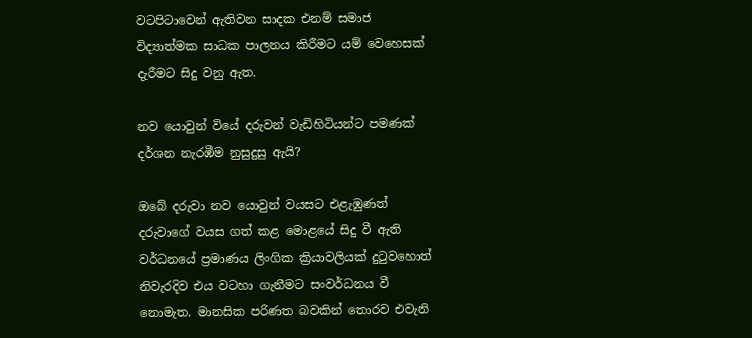වටපිටාවෙන් ඇතිවන සාදක එනම් සමාජ විද්‍යාත්මක සාධක පාලනය කිරීමට යම් වෙහෙසක් දැරීමට සිදු වනු ඇත.

නව යොවුන් වියේ දරුවන් වැඩිහිටියන්ට පමණක් දර්ශන නැරඹීම නුසුදුසු ඇයි?

ඔබේ දරුවා නව යොවුන් වයසට එළැඹුණත් දරුවාගේ වයස ගත් කළ මොළයේ සිදු වී ඇති වර්ධනයේ ප්‍රමාණය ලිංගික ක්‍රියාවලියක් දුටුවහොත් නිවැරදිව එය වටහා ගැනීමට සංවර්ධනය වී නොමැත. මානසික පරිණත බවකින් තොරව එවැනි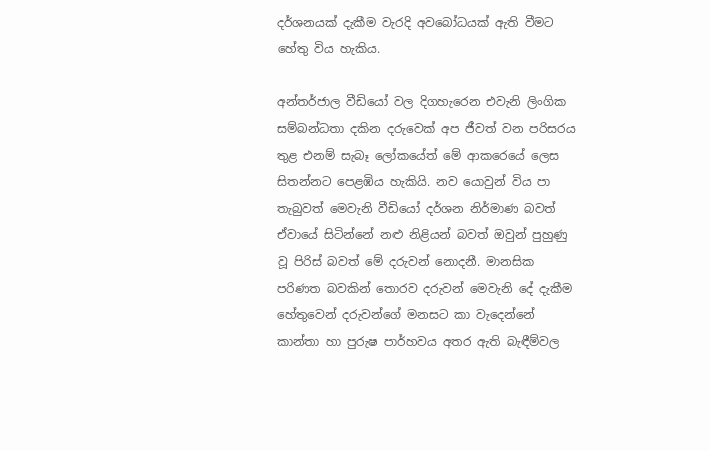දර්ශනයක් දැකීම වැරදි අවබෝධයක් ඇති වීමට හේතු විය හැකිය.

අන්තර්ජාල වීඩියෝ වල දිගහැරෙන එවැනි ලිංගික සම්බන්ධතා දකින දරුවෙක් අප ජීවත් වන පරිසරය තුළ එනම් සැබෑ ලෝකයේත් මේ ආකරෙයේ ලෙස සිතන්නට පෙළඹිය හැකියි. නව යොවුන් විය පා තැබුවත් මෙවැනි වීඩියෝ දර්ශන නිර්මාණ බවත් ඒවායේ සිටින්නේ නළු නිළියන් බවත් ඔවුන් පුහුණු වූ පිරිස් බවත් මේ දරුවන් නොදනී. මානසික පරිණත බවකින් තොරව දරුවන් මෙවැනි දේ දැකීම හේතුවෙන් දරුවන්ගේ මනසට කා වැදෙන්නේ කාන්තා හා පුරුෂ පාර්හවය අතර ඇති බැඳීම්වල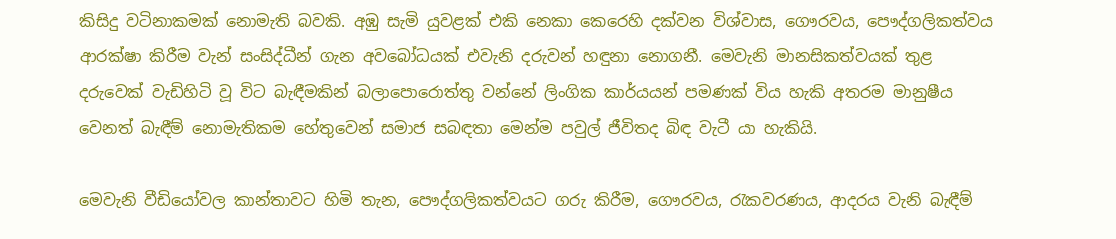කිසිදු වටිනාකමක් නොමැති බවකි. අඹු සැමි යුවළක් එකි නෙකා කෙරෙහි දක්වන විශ්වාස, ගෞරවය, පෞද්ගලිකත්වය ආරක්ෂා කිරීම වැන් සංසිද්ධීන් ගැන අවබෝධයක් එවැනි දරුවන් හඳුනා නොගනී. මෙවැනි මානසිකත්වයක් තුළ දරුවෙක් වැඩිහිටි වූ විට බැඳීමකින් බලාපොරොත්තු වන්නේ ලිංගික කාර්යයන් පමණක් විය හැකි අතරම මානුෂීය වෙනත් බැඳීම් නොමැතිකම හේතුවෙන් සමාජ සබඳතා මෙන්ම පවුල් ජීවිතද බිඳ වැටී යා හැකියි.

මෙවැනි වීඩියෝවල කාන්තාවට හිමි තැන, පෞද්ගලිකත්වයට ගරු කිරීම, ගෞරවය, රැකවරණය, ආදරය වැනි බැඳීම්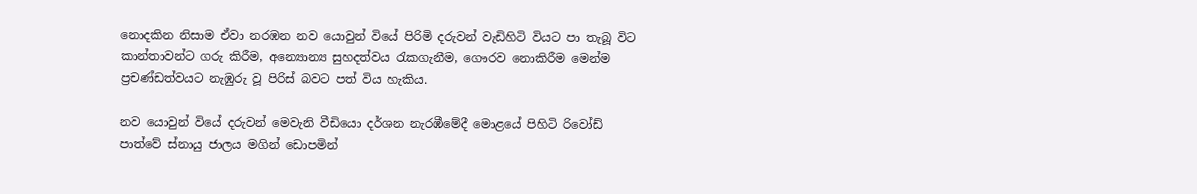නොදකින නිසාම ඒවා නරඹන නව යොවුන් වියේ පිරිමි දරුවන් වැඩිහිටි වියට පා තැබූ විට කාන්තාවන්ට ගරු කිරීම, අන්‍යොන්‍ය සුහදත්වය රැකගැනීම, ගෞරව නොකිරීම මෙන්ම ප්‍රචණ්ඩත්වයට නැඹුරු වූ පිරිස් බවට පත් විය හැකිය.

නව යොවුන් වියේ දරුවන් මෙවැනි වීඩියො දර්ශන නැරඹීමේදී මොළයේ පිහිටි රිවෝඩ් පාත්වේ ස්නායු ජාලය මගින් ඩොපමින්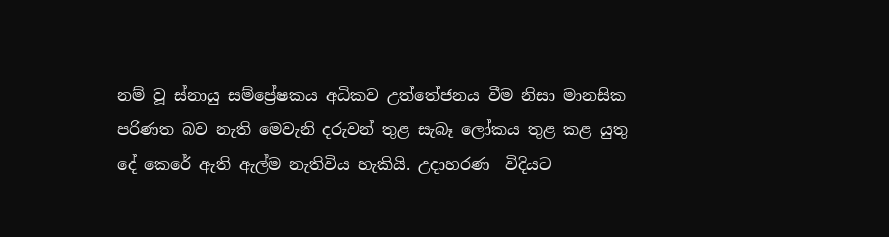නම් වූ ස්නායු සම්ප්‍රේෂකය අධිකව උත්තේජනය වීම නිසා මානසික පරිණත බව නැති මෙවැනි දරුවන් තුළ සැබෑ ලෝකය තුළ කළ යුතු දේ කෙරේ ඇති ඇල්ම නැතිවිය හැකියි. උදාහරණ  විදියට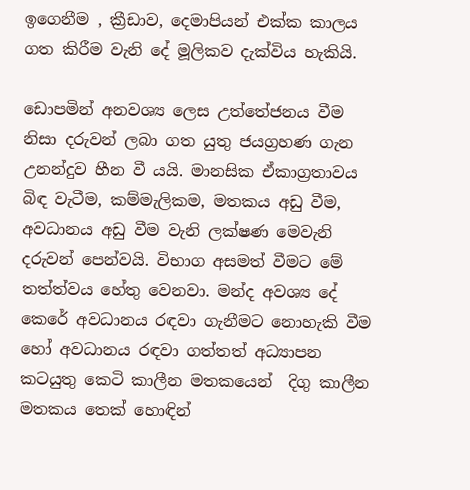ඉගෙනීම , ක්‍රීඩාව, දෙමාපියන් එක්ක කාලය ගත කිරීම වැනි දේ මූලිකව දැක්විය හැකියි.

ඩොපමින් අනවශ්‍ය ලෙස උත්තේජනය වීම නිසා දරුවන් ලබා ගත යුතු ජයග්‍රහණ ගැන උනන්දුව හීන වී යයි. මානසික ඒකාග්‍රතාවය බිඳ වැටීම, කම්මැලිකම, මතකය අඩු වීම, අවධානය අඩු වීම වැනි ලක්ෂණ මෙවැනි දරුවන් පෙන්වයි. විභාග අසමත් වීමට මේ තත්ත්වය හේතු වෙනවා. මන්ද අවශ්‍ය දේ කෙරේ අවධානය රඳවා ගැනීමට නොහැකි වීම හෝ අවධානය රඳවා ගත්තත් අධ්‍යාපන කටයුතු කෙටි කාලීන මතකයෙන්  දිගු කාලීන මතකය තෙක් හොඳින්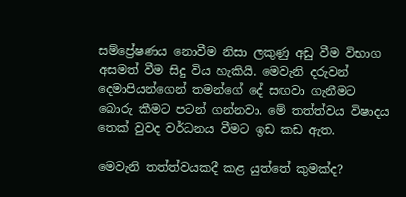සම්ප්‍රේෂණය නොවීම නිසා ලකුණු අඩු වීම විභාග අසමත් වීම සිදු විය හැකියි. මෙවැනි දරුවන් දෙමාපියන්ගෙන් තමන්ගේ දේ සඟවා ගැනීමට බොරු කීමට පටන් ගන්නවා. මේ තත්ත්වය විෂාදය තෙක් වුවද වර්ධනය වීමට ඉඩ කඩ ඇත.

මෙවැනි තත්ත්වයකදී කළ යුත්තේ කුමක්ද?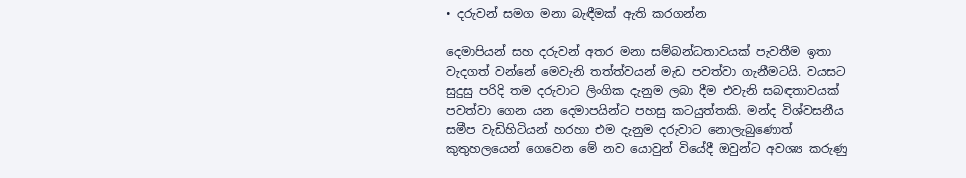• දරුවන් සමග මනා බැඳීමක් ඇති කරගන්න

දෙමාපියන් සහ දරුවන් අතර මනා සම්බන්ධතාවයක් පැවතීම ඉතා වැදගත් වන්නේ මෙවැනි තත්ත්වයන් මැඩ පවත්වා ගැනීමටයි. වයසට සුදුසු පරිදි තම දරුවාට ලිංගික දැනුම ලබා දීම එවැනි සබඳතාවයක් පවත්වා ගෙන යන දෙමාපයින්ට පහසු කටයුත්තකි. මන්ද විශ්වසනීය සමීප වැඩිහිටියන් හරහා එම දැනුම දරුවාට නොලැබුණොත් කුතුහලයෙන් ගෙවෙන මේ නව යොවුන් වියේදී ඔවුන්ට අවශ්‍ය කරුණු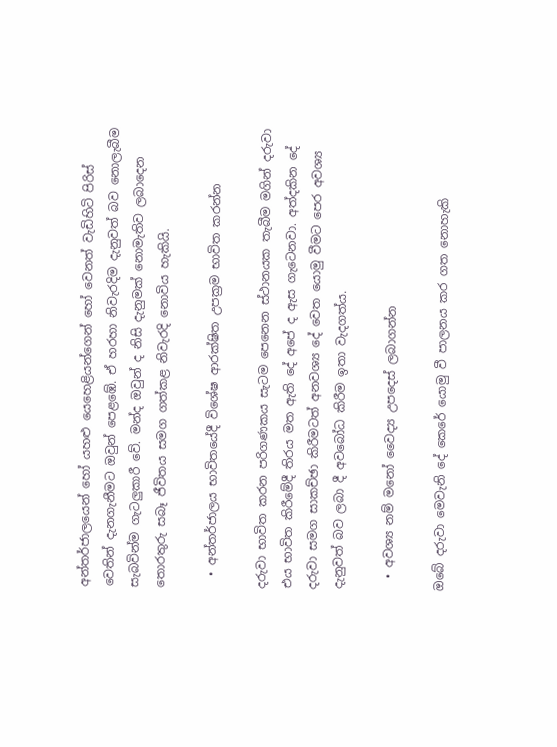අන්තර්ජාලයෙන් හෝ යහළු යෙහෙළියන්ගෙන් හෝ වෙනත් වැඩිහිටි පිරිස් වෙතින් දැනගැනීමට ඔවුන් පෙළඹේ. ඒ හරහා නිවැරදිම දැනුවත් බව නොලැබීම සැබවින්ම ගැටලුකාරී වේ. මන්ද ඔවුන් ද නිසි දැනුමක් නොමැතිව ලබාදෙන තොරතුරු සබෑ ජීවිතය සමග ගත්කළ නිවැරදි නොවිය හැකියි.

  • අන්තර්ජාලය භාවිතයේදී විශේෂ ආරක්ෂිත උපක්‍රම භාවිත කරන්න

දරුවා භාවිත කරන පරිගණකය සැටම පෙනෙන ස්ථානයක තැබීම මගින් දරුවා එය භාවිත කිරීමේදී තිරය මත ඇති දේ අපේ ද ඇස ගැටෙනවා. අත්දකින දේ දරුවා සමග සාකච්ඡා කිරීමටත් අනවශ්‍ය දේ වෙත යොමු වීමට පෙර අවශ්‍ය දැනුවත් බව ලබා දී අවබෝධ කිරීම ඉතා වැදගත්ය.

  • අවශ්‍ය නම් මනෝ වෛද්‍ය උපදෙස් ලබාගන්න

ඔබේ දරුවා මෙවැනි දේ කෙරේ යොමු වී පාලනය කර ගත නොහැකි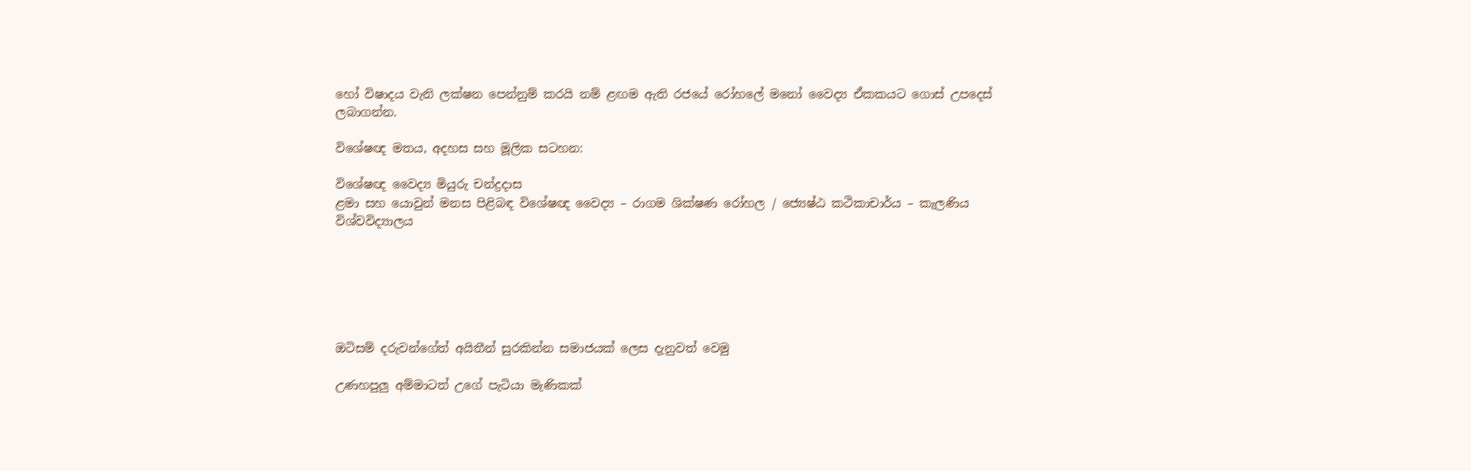හෝ විෂාදය වැනි ලක්ෂන පෙන්නුම් කරයි නම් ළඟම ඇති රජයේ රෝහලේ මනෝ වෛද්‍ය ඒකකයට ගොස් උපදෙස් ලබාගන්න.

විශේෂඥ මතය, අදහස සහ මූලික සටහන:

විශේෂඥ වෛද්‍ය මියුරු චන්ද්‍රදාස
ළමා සහ යොවුන් මනස පිළිබඳ විශේෂඥ වෛද්‍ය – රාගම ශික්ෂණ රෝහල / ජ්‍යෙෂ්ඨ කථිකාචාර්ය – කැලණිය විශ්වවිද්‍යාලය






ඔටිසම් දරුවන්ගේත් අයිතීන් සුරකින්න සමාජයක් ලෙස දැනුවත් වෙමු

උණහපුලු අම්මාටත් උගේ පැටියා මැණිකක්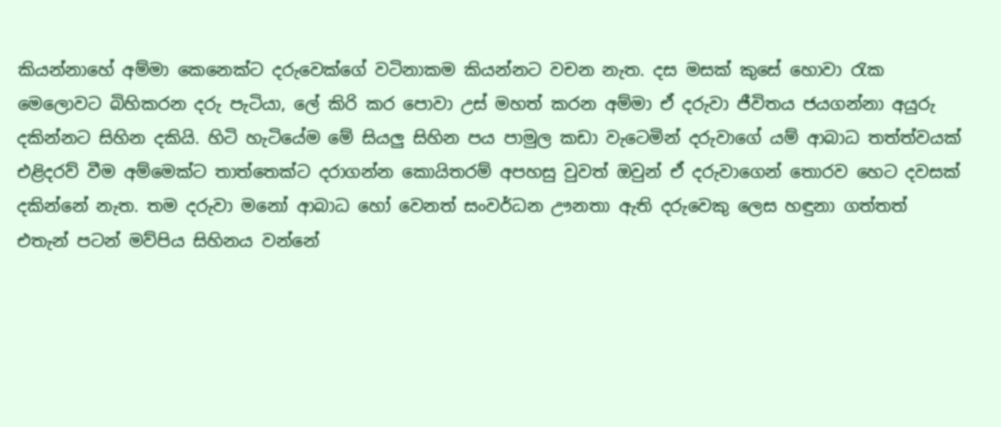කියන්නාහේ අම්මා කෙනෙක්ට දරුවෙක්ගේ වටිනාකම කියන්නට වචන නැත. දස මසක් කුසේ හොවා රැක මෙලොවට බිහිකරන දරු පැටියා, ලේ කිරි කර පොවා උස් මහත් කරන අම්මා ඒ දරුවා ජීවිතය ජයගන්නා අයුරු දකින්නට සිහින දකියි. හිටි හැටියේම මේ සියලු සිහින පය පාමුල කඩා වැටෙමින් දරුවාගේ යම් ආබාධ තත්ත්වයක් එළිදරව් වීම අම්මෙක්ට තාත්තෙක්ට දරාගන්න කොයිතරම් අපහසු වුවත් ඔවුන් ඒ දරුවාගෙන් තොරව හෙට දවසක් දකින්නේ නැත. තම දරුවා මනෝ ආබාධ හෝ වෙනත් සංවර්ධන ඌනතා ඇති දරුවෙකු ලෙස හඳුනා ගත්තත් එතැන් පටන් මව්පිය සිහිනය වන්නේ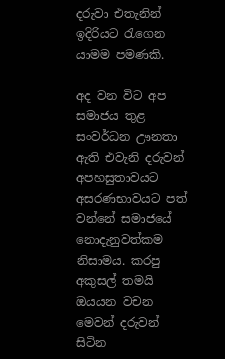දරුවා එතැනින් ඉදිරියට රැගෙන යාමම පමණකි.

අද වන විට අප සමාජය තුළ සංවර්ධන ඌනතා ඇති එවැනි දරුවන් අපහසුතාවයට අසරණභාවයට පත් වන්නේ සමාජයේ නොදැනුවත්කම නිසාමය. කරපු අකුසල් තමයි ඔයයන වචන මෙවන් දරුවන් සිටින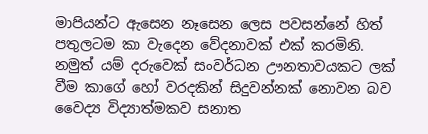මාපියන්ට ඇසෙන නෑසෙන ලෙස පවසන්නේ හිත් පතුලටම කා වැදෙන වේදනාවක් එක් කරමිනි. නමුත් යම් දරුවෙක් සංවර්ධන ඌනතාවයකට ලක් වීම කාගේ හෝ වරදකින් සිදුවන්නක් නොවන බව වෛද්‍ය විද්‍යාත්මකව සනාත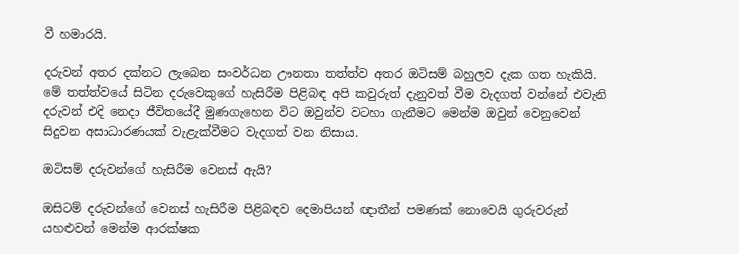වී හමාරයි.

දරුවන් අතර දක්නට ලැබෙන සංවර්ධන ඌනතා තත්ත්ව අතර ඔටිසම් බහුලව දැක ගත හැකියි. මේ තත්ත්වයේ සිටින දරුවෙකුගේ හැසිරීම පිළිබඳ අපි කවුරුත් දැනුවත් වීම වැදගත් වන්නේ එවැනි දරුවන් එදි නෙදා ජීවිතයේදී මුණගැහෙන විට ඔවුන්ව වටහා ගැනීමට මෙන්ම ඔවුන් වෙනුවෙන් සිදුවන අසාධාරණයක් වැළැක්වීමට වැදගත් වන නිසාය.

ඔටිසම් දරුවන්ගේ හැසිරීම වෙනස් ඇයි?

ඔසිටම් දරුවන්ගේ වෙනස් හැසිරීම පිළිබඳව දෙමාපියන් ඥාතීන් පමණක් නොවෙයි ගුරුවරුන් යහළුවන් මෙන්ම ආරක්ෂක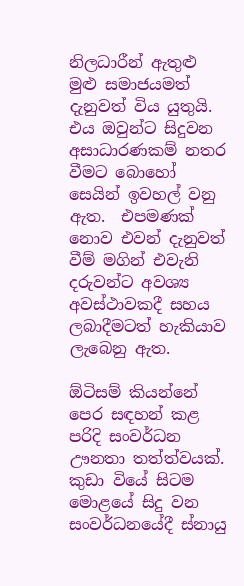නිලධාරීන් ඇතුළු මුළු සමාජයමත් දැනුවත් විය යුතුයි. එය ඔවුන්ට සිදුවන අසාධාරණකම් නතර වීමට බොහෝ සෙයින් ඉවහල් වනු ඇත.  එපමණක් නොව එවන් දැනුවත් වීම් මගින් එවැනි දරුවන්ට අවශ්‍ය අවස්ථාවකදී සහය ලබාදීමටත් හැකියාව ලැබෙනු ඇත.

ඕටිසම් කියන්නේ පෙර සඳහන් කළ පරිදි සංවර්ධන ඌනතා තත්ත්වයක්. කුඩා වියේ සිටම මොළයේ සිදු වන සංවර්ධනයේදී ස්නායු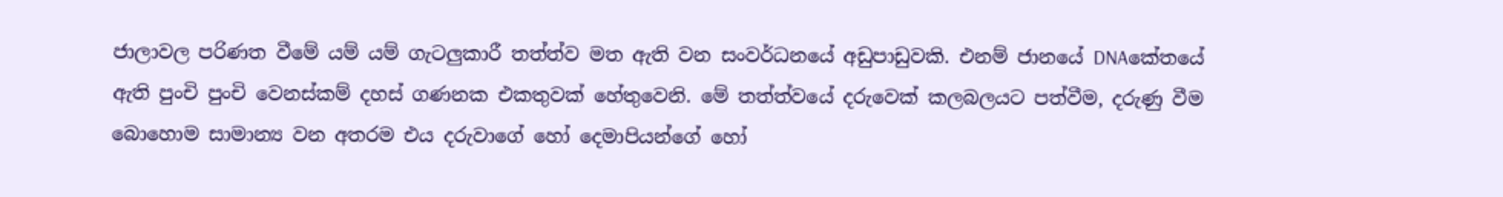ජාලාවල පරිණත වීමේ යම් යම් ගැටලුකාරී තත්ත්ව මත ඇති වන සංවර්ධනයේ අඩුපාඩුවකි. එනම් ජානයේ DNAකේතයේ ඇති පුංචි පුංචි වෙනස්කම් දහස් ගණනක එකතුවක් හේතුවෙනි. මේ තත්ත්වයේ දරුවෙක් කලබලයට පත්වීම, දරුණු වීම බොහොම සාමාන්‍ය වන අතරම එය දරුවාගේ හෝ දෙමාපියන්ගේ හෝ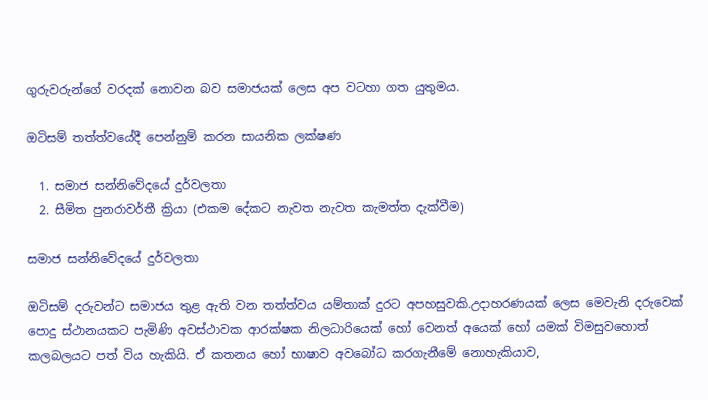ගුරුවරුන්ගේ වරදක් නොවන බව සමාජයක් ලෙස අප වටහා ගත යුතුමය.

ඔටිසම් තත්ත්වයේදී පෙන්නුම් කරන සායනික ලක්ෂණ

  1. සමාජ සන්නිවේදයේ දුර්වලතා
  2. සීමිත පුනරාවර්තී ක්‍රියා (එකම දේකට නැවත නැවත කැමත්ත දැක්වීම)

සමාජ සන්නිවේදයේ දුර්වලතා

ඔටිසම් දරුවන්ට සමාජය තුළ ඇති වන තත්ත්වය යම්තාක් දුරට අපහසුවකි.උදාහරණයක් ලෙස මෙවැනි දරුවෙක් පොදු ස්ථානයකට පැමිණි අවස්ථාවක ආරක්ෂක නිලධාරියෙක් හෝ වෙනත් අයෙක් හෝ යමක් විමසුවහොත් කලබලයට පත් විය හැකියි. ඒ කතනය හෝ භාෂාව අවබෝධ කරගැනීමේ නොහැකියාව,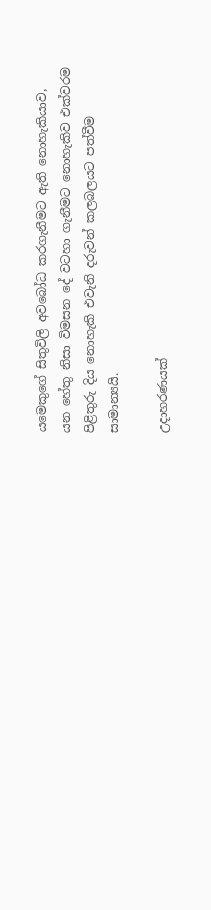යමෙකුගේ සිතුවිලි අවබෝධ කරගැනීමට ඇති නොහැකියාව, යන හේතු නිසා විමසන දේ වටහා ගැනීමට නොහැකිව එක්වරම පිළිතුරු දිය නොහැකි එවැනි දරුවන් කලබලයට පත්වීම සාමාන්‍යයි.

උදාහරණයක්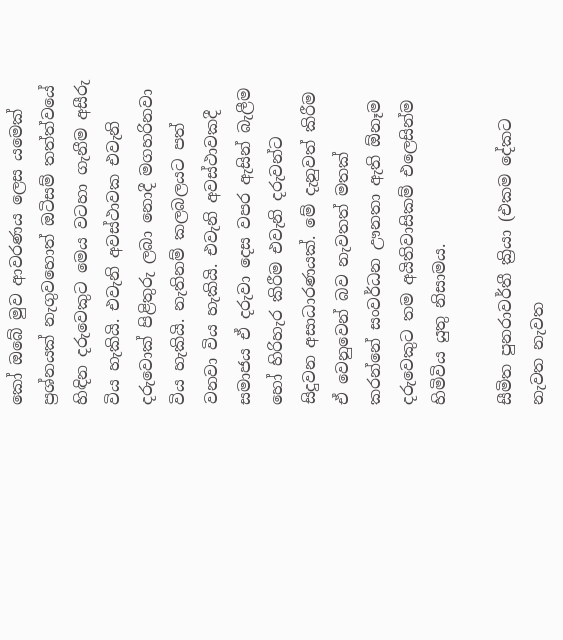කෝ ඔබේ මුව ආවරණය ලෙස යමෙක් ප්‍රශ්නයක් නැගුවහොත් ඔටිසම් තත්ත්වයේ හිඳින දරුවෙකුට මෙය වටහා ගැනීම අසීරු විය හැකියි. එවැනි අවස්ථාවක එවැනි දරුවොක් පිළිතුරු ලබා නොදී මගහරිනවා විය හැකියි. නැතිනම් කලබලයට පත් වනවා විය හැකියි. එවැනි අවස්ථාවකදී සමාජය ඒ දරුවා දෙස වපර ඇසින් බැලීම හෝ හිරිහැර කිරීම එවැනි දරුවන්ට සිදුවන අසාධාරණයක්. මේ දැනුවත් කිරීම ඒ වෙනුවෙන් බව නැවතත් මතක් කරන්නේ සංවර්ධන ඌනතා ඇති ඕනෑම දරුවෙකුට තම අයිතිවාසිකම් එලෙසින්ම හිමිවිය යුතු නිසාමය.

සීමිත පුනරාවර්තී ක්‍රියා (එකම දේකට නැවත නැවත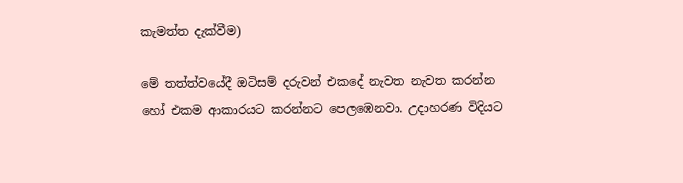කැමත්ත දැක්වීම)

මේ තත්ත්වයේදී ඔටිසම් දරුවන් එකදේ නැවත නැවත කරන්න හෝ එකම ආකාරයට කරන්නට පෙලඹෙනවා. උදාහරණ විදියට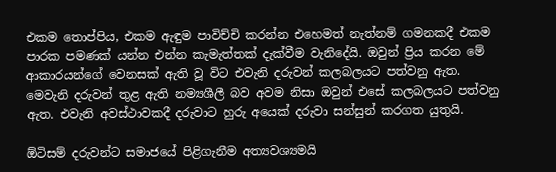එකම තොප්පිය, එකම ඇඳුම පාවිච්චි කරන්න එහෙමත් නැත්නම් ගමනකදී එකම පාරක පමණක් යන්න එන්න කැමැත්තක් දැක්වීම වැනිදේයි. ඔවුන් ප්‍රිය කරන මේ ආකාරයන්ගේ වෙනසක් ඇති වූ විට එවැනි දරුවන් කලබලයට පත්වනු ඇත. මෙවැනි දරුවන් තුළ ඇති නම්‍යශීලී බව අවම නිසා ඔවුන් එසේ කලබලයට පත්වනු ඇත. එවැනි අවස්ථාවකදී දරුවාට හුරු අයෙක් දරුවා සන්සුන් කරගත යුතුයි.

ඕටිසම් දරුවන්ට සමාජයේ පිළිගැනීම අත්‍යවශ්‍යමයි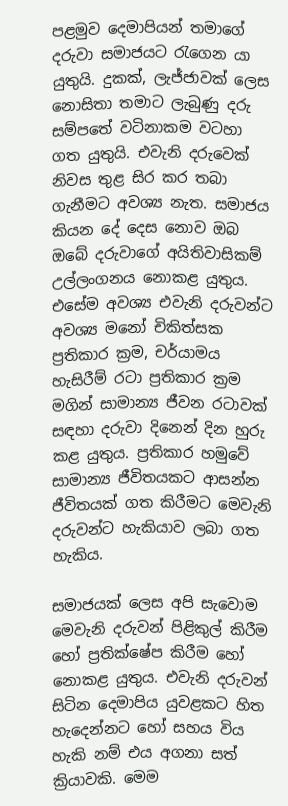පළමුව දෙමාපියන් තමාගේ දරුවා සමාජයට රැගෙන යා යුතුයි. දුකක්, ලැජ්ජාවක් ලෙස නොසිතා තමාට ලැබුණු දරු සම්පතේ වටිනාකම වටහා ගත යුතුයි. එවැනි දරුවෙක් නිවස තුළ සිර කර තබා ගැනීමට අවශ්‍ය නැත. සමාජය කියන දේ දෙස නොව ඔබ ඔබේ දරුවාගේ අයිතිවාසිකම් උල්ලංගනය නොකළ යුතුය. එසේම අවශ්‍ය එවැනි දරුවන්ට අවශ්‍ය මනෝ චිකිත්සක ප්‍රතිකාර ක්‍රම, චර්යාමය හැසිරීම් රටා ප්‍රතිකාර ක්‍රම මගින් සාමාන්‍ය ජීවන රටාවක් සඳහා දරුවා දිනෙන් දින හුරු කළ යුතුය. ප්‍රතිකාර හමුවේ සාමාන්‍ය ජීවිතයකට ආසන්න ජීවිතයක් ගත කිරීමට මෙවැනි දරුවන්ට හැකියාව ලබා ගත හැකිය.

සමාජයක් ලෙස අපි සැවොම මෙවැනි දරුවන් පිළිකුල් කිරීම හෝ ප්‍රතික්ෂේප කිරීම හෝ නොකළ යුතුය. එවැනි දරුවන් සිටින දෙමාපිය යුවළකට හිත හැදෙන්නට හෝ සහය විය හැකි නම් එය අගනා සත් ක්‍රියාවකි. මෙම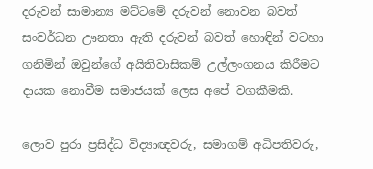දරුවන් සාමාන්‍ය මට්ටමේ දරුවන් නොවන බවත් සංවර්ධන ඌනතා ඇති දරුවන් බවත් හොඳින් වටහා ගනිමින් ඔවුන්ගේ අයිතිවාසිකම් උල්ලංගනය කිරීමට දායක නොවීම සමාජයක් ලෙස අපේ වගකීමකි.

ලොව පුරා ප්‍රසිද්ධ විද්‍යාඥවරු, සමාගම් අධිපතිවරු,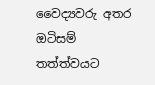වෛද්‍යවරු අතර ඔටිසම් තත්ත්වයට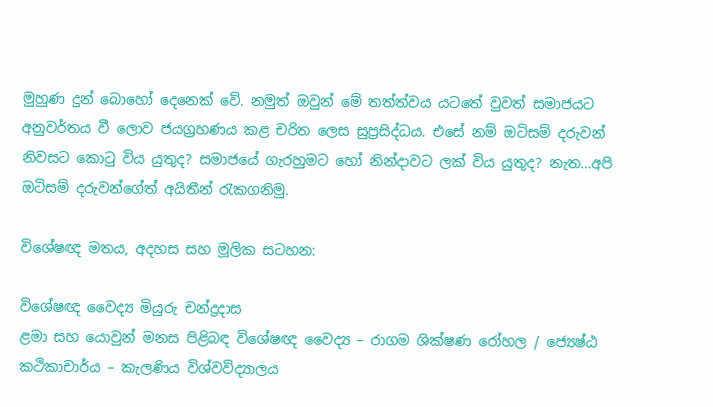මුහුණ දුන් බොහෝ දෙනෙක් වේ. නමුත් ඔවුන් මේ තත්ත්වය යටතේ වුවත් සමාජයට අනුවර්තය වී ලොව ජයග්‍රහණය කළ චරිත ලෙස සුප්‍රසිද්ධය. එසේ නම් ඔටිසම් දරුවන් නිවසට කොටු විය යුතුද? සමාජයේ ගැරහුමට හෝ නින්දාවට ලක් විය යුතුද? නැත…අපි ඔටිසම් දරුවන්ගේත් අයිතීන් රැකගනිමු.

විශේෂඥ මතය, අදහස සහ මූලික සටහන:

විශේෂඥ වෛද්‍ය මියුරු චන්ද්‍රදාස
ළමා සහ යොවුන් මනස පිළිබඳ විශේෂඥ වෛද්‍ය – රාගම ශික්ෂණ රෝහල / ජ්‍යෙෂ්ඨ කථිකාචාර්ය – කැලණිය විශ්වවිද්‍යාලය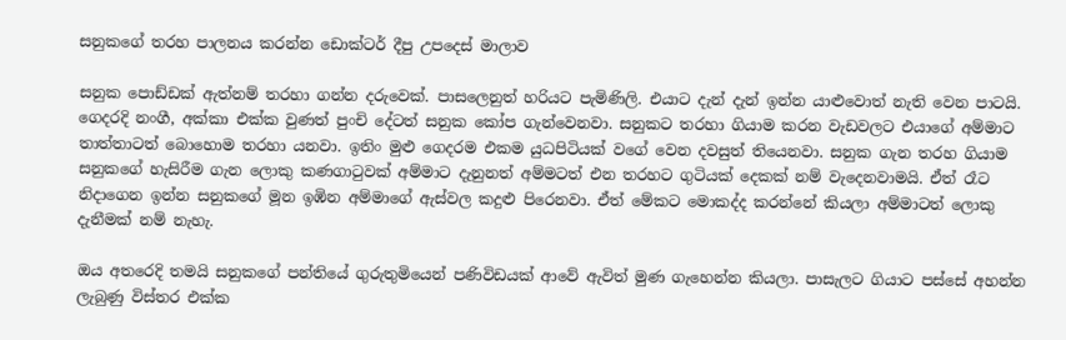සනුකගේ තරහ පාලනය කරන්න ඩොක්ටර් දීපු උපදෙස් මාලාව

සනුක පොඩ්ඩක් ඇත්නම් තරහා ගන්න දරුවෙක්. පාසලෙනුත් හරියට පැමිණිලි. එයාට දැන් දැන් ඉන්න යාළුවොත් නැති වෙන පාටයි. ගෙදරදි නංගී, අක්කා එක්ක වුණත් පුංචි දේටත් සනුක කෝප ගැන්වෙනවා. සනුකට තරහා ගියාම කරන වැඩවලට එයාගේ අම්මාට තාත්තාටත් බොහොම තරහා යනවා. ඉතිං මුළු ගෙදරම එකම යුධපිටියක් වගේ වෙන දවසුත් තියෙනවා. සනුක ගැන තරහ ගියාම සනුකගේ හැසිරීම ගැන ලොකු කණගාටුවක් අම්මාට දැනුනත් අම්මටත් එන තරහට ගුටියක් දෙකක් නම් වැදෙනවාමයි. ඒත් රෑට නිදාගෙන ඉන්න සනුකගේ මූන ඉඹින අම්මාගේ ඇස්වල කදුළු පිරෙනවා. ඒත් මේකට මොකද්ද කරන්නේ කියලා අම්මාටත් ලොකු දැනීමක් නම් නැහැ.

ඔය අතරෙදි තමයි සනුකගේ පන්තියේ ගුරුතුමියෙන් පණිවිඩයක් ආවේ ඇවිත් මුණ ගැහෙන්න කියලා. පාසැලට ගියාට පස්සේ අහන්න ලැබුණු විස්තර එක්ක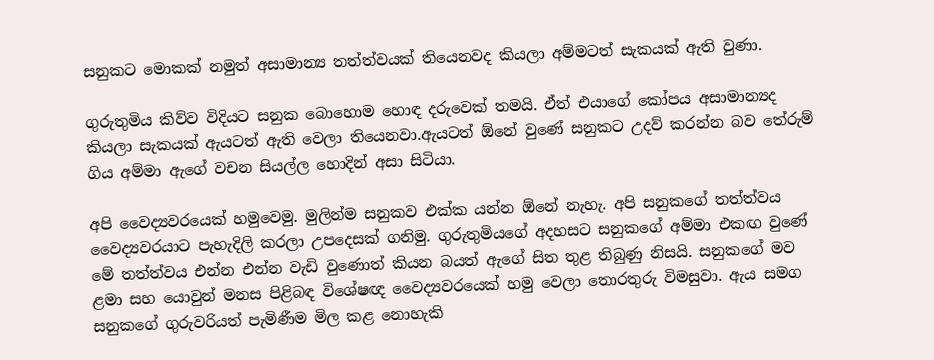සනුකට මොකක් නමුත් අසාමාන්‍ය තත්ත්වයක් තියෙනවද කියලා අම්මටත් සැකයක් ඇති වුණා.

ගුරුතුමිය කිව්ව විදියට සනුක බොහොම හොඳ දරුවෙක් තමයි. ඒත් එයාගේ කෝපය අසාමාන්‍යද කියලා සැකයක් ඇයටත් ඇති වෙලා තියෙනවා.ඇයටත් ඕනේ වුණේ සනුකට උදව් කරන්න බව තේරුම් ගිය අම්මා ඇගේ වචන සියල්ල හොදින් අසා සිටියා.

අපි වෛද්‍යවරයෙක් හමුවෙමු. මුලින්ම සනුකව එක්ක යන්න ඕනේ නැහැ. අපි සනුකගේ තත්ත්වය වෛද්‍යවරයාට පැහැදිලි කරලා උපදෙසක් ගනිමු. ගුරුතුමියගේ අදහසට සනුකගේ අම්මා එකඟ වුණේ මේ තත්ත්වය එන්න එන්න වැඩි වුණොත් කියන බයත් ඇගේ සිත තුළ තිබුණු නිසයි. සනුකගේ මව ළමා සහ යොවුන් මනස පිළිබඳ විශේෂඥ වෛද්‍යවරයෙක් හමු වෙලා තොරතුරු විමසුවා. ඇය සමග සනුකගේ ගුරුවරියත් පැමිණීම මිල කළ නොහැකි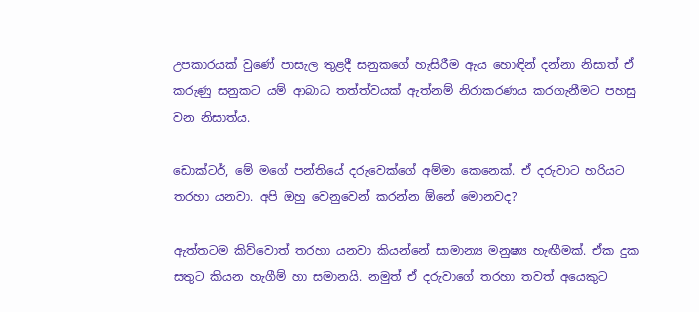උපකාරයක් වුණේ පාසැල තුළදී සනුකගේ හැසිරීම ඇය හොඳින් දන්නා නිසාත් ඒ කරුණු සනුකට යම් ආබාධ තත්ත්වයක් ඇත්නම් නිරාකරණය කරගැනීමට පහසු වන නිසාත්ය.

ඩොක්ටර්, මේ මගේ පන්තියේ දරුවෙක්ගේ අම්මා කෙනෙක්. ඒ දරුවාට හරියට තරහා යනවා. අපි ඔහු වෙනුවෙන් කරන්න ඕනේ මොනවද?

ඇත්තටම කිව්වොත් තරහා යනවා කියන්නේ සාමාන්‍ය මනුෂ්‍ය හැඟීමක්. ඒක දුක සතුට කියන හැගීම් හා සමානයි. නමුත් ඒ දරුවාගේ තරහා තවත් අයෙකුට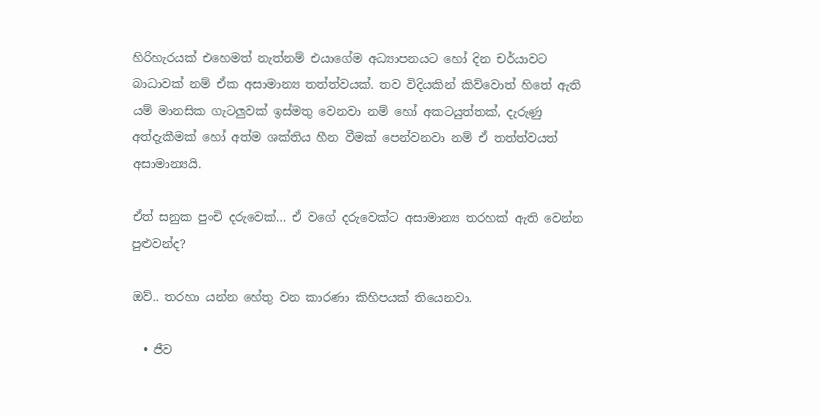හිරිහැරයක් එහෙමත් නැත්නම් එයාගේම අධ්‍යාපනයට හෝ දින චර්යාවට බාධාවක් නම් ඒක අසාමාන්‍ය තත්ත්වයක්. තව විදියකින් කිව්වොත් හිතේ ඇති යම් මානසික ගැටලුවක් ඉස්මතු වෙනවා නම් හෝ අකටයුත්තක්, දැරුණු අත්දැකීමක් හෝ අත්ම ශක්තිය හීන වීමක් පෙන්වනවා නම් ඒ තත්ත්වයත් අසාමාන්‍යයි.

ඒත් සනුක පුංචි දරුවෙක්… ඒ වගේ දරුවෙක්ට අසාමාන්‍ය තරහක් ඇති වෙන්න පුළුවන්ද?

ඔව්.. තරහා යන්න හේතු වන කාරණා කිහිපයක් තියෙනවා.

  • ජීව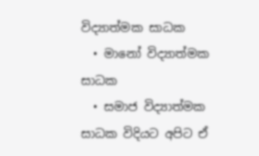විද්‍යාත්මක සාධක
  • මානෝ විද්‍යාත්මක සාධක
  • සමාජ විද්‍යාත්මක සාධක විදියට අපිට ඒ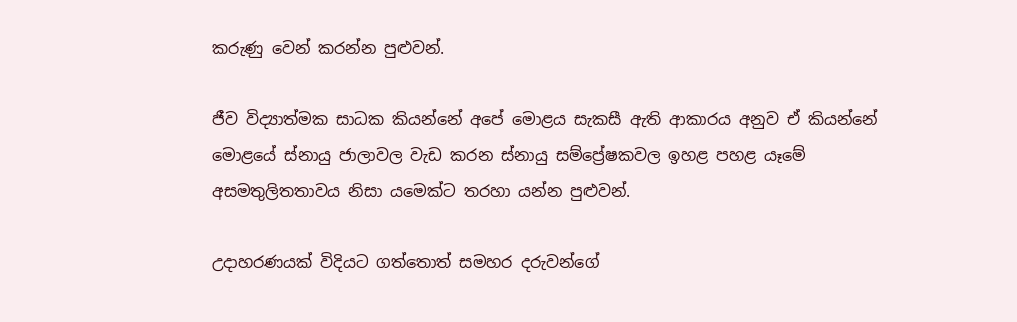කරුණු වෙන් කරන්න පුළුවන්.

ජීව විද්‍යාත්මක සාධක කියන්නේ අපේ මොළය සැකසී ඇති ආකාරය අනුව ඒ කියන්නේ මොළයේ ස්නායු ජාලාවල වැඩ කරන ස්නායු සම්ප්‍රේෂකවල ඉහළ පහළ යෑමේ අසමතුලිතතාවය නිසා යමෙක්ට තරහා යන්න පුළුවන්.

උදාහරණයක් විදියට ගත්තොත් සමහර දරුවන්ගේ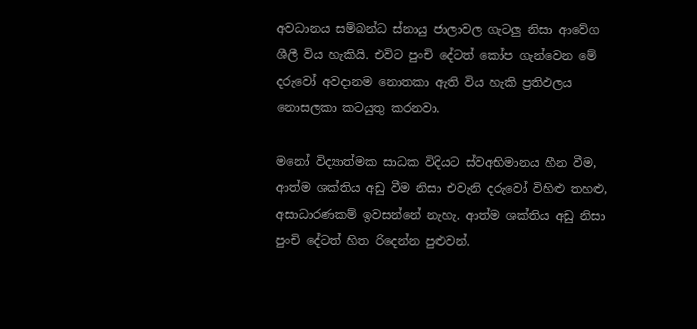අවධානය සම්බන්ධ ස්නායු ජාලාවල ගැටලු නිසා ආවේග ශීලී විය හැකියි. එවිට පුංචි දේටත් කෝප ගැන්වෙන මේ දරුවෝ අවදානම නොතකා ඇති විය හැකි ප්‍රතිඵලය නොසලකා කටයුතු කරනවා.

මනෝ විද්‍යාත්මක සාධක විදියට ස්වඅභිමානය හීන වීම, ආත්ම ශක්තිය අඩු වීම නිසා එවැනි දරුවෝ විහිළු තහළු, අසාධාරණකම් ඉවසන්නේ නැහැ. ආත්ම ශක්තිය අඩු නිසා පුංචි දේටත් හිත රිදෙන්න පුළුවන්.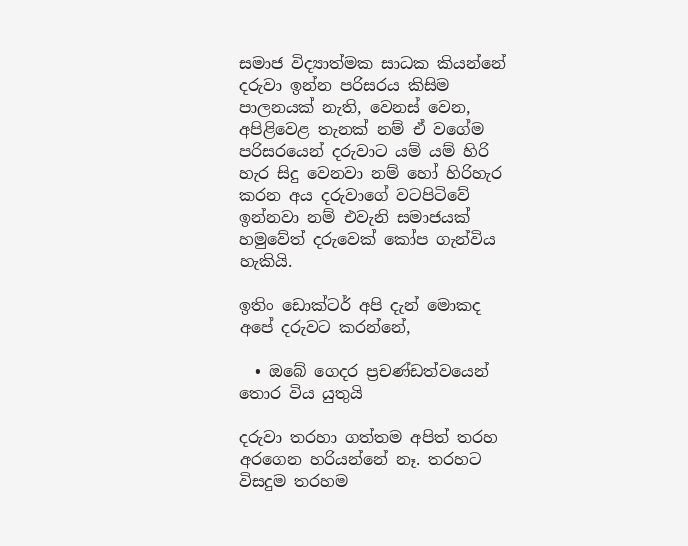සමාජ විද්‍යාත්මක සාධක කියන්නේ දරුවා ඉන්න පරිසරය කිසිම පාලනයක් නැති, වෙනස් වෙන, අපිළිවෙළ තැනක් නම් ඒ වගේම පරිසරයෙන් දරුවාට යම් යම් හිරි හැර සිදු වෙනවා නම් හෝ හිරිහැර කරන අය දරුවාගේ වටපිටිවේ ඉන්නවා නම් එවැනි සමාජයක් හමුවේත් දරුවෙක් කෝප ගැන්විය හැකියි.

ඉතිං ඩොක්ටර් අපි දැන් මොකද අපේ දරුවට කරන්නේ,

  • ඔබේ ගෙදර ප්‍රචණ්ඩත්වයෙන් තොර විය යුතුයි

දරුවා තරහා ගත්තම අපිත් තරහ අරගෙන හරියන්නේ නෑ. තරහට විසදුම තරහම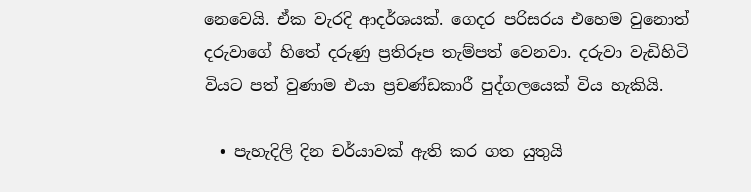නෙවෙයි. ඒක වැරදි ආදර්ශයක්. ගෙදර පරිසරය එහෙම වුනොත් දරුවාගේ හිතේ දරුණු ප්‍රතිරූප තැම්පත් වෙනවා. දරුවා වැඩිහිටි වියට පත් වුණාම එයා ප්‍රචණ්ඩකාරී පුද්ගලයෙක් විය හැකියි.

  • පැහැදිලි දින චර්යාවක් ඇති කර ගත යුතුයි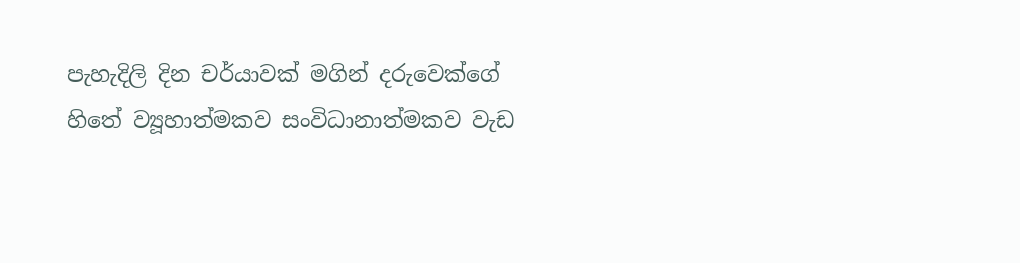පැහැදිලි දින චර්යාවක් මගින් දරුවෙක්ගේ හිතේ ව්‍යූහාත්මකව සංවිධානාත්මකව වැඩ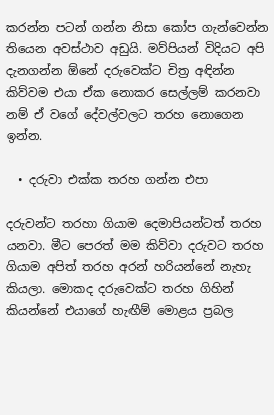කරන්න පටන් ගන්න නිසා කෝප ගැන්වෙන්න තියෙන අවස්ථාව අඩුයි. මව්පියන් විදියට අපි දැනගන්න ඕනේ දරුවෙක්ට චිත්‍ර අඳින්න කිව්වම එයා ඒක නොකර සෙල්ලම් කරනවා නම් ඒ වගේ දේවල්වලට තරහ නොගෙන ඉන්න.

  • දරුවා එක්ක තරහ ගන්න එපා

දරුවන්ට තරහා ගියාම දෙමාපියන්ටත් තරහ යනවා. මීට පෙරත් මම කිව්වා දරුවට තරහ ගියාම අපිත් තරහ අරන් හරියන්නේ නැහැ කියලා. මොකද දරුවෙක්ට තරහ ගිහින් කියන්නේ එයාගේ හැඟීම් මොළය ප්‍රබල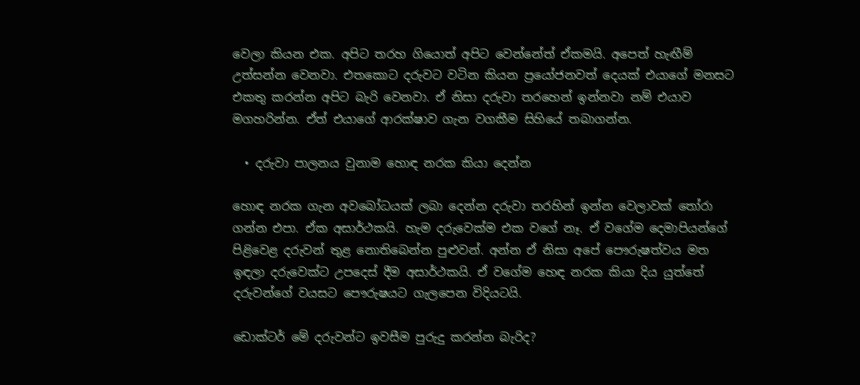වෙලා කියන එක. අපිට තරහ ගියොත් අපිට වෙන්නේත් ඒකමයි. අපෙත් හැඟීම් උත්සන්න වෙනවා. එතකොට දරුවට වටින කියන ප්‍රයෝජනවත් දෙයක් එයාගේ මනසට එකතු කරන්න අපිට බැරි වෙනවා. ඒ නිසා දරුවා තරහෙන් ඉන්නවා නම් එයාව මගහරින්න. ඒත් එයාගේ ආරක්ෂාව ගැන වගකීම සිහියේ තබාගන්න.

  • දරුවා පාලනය වුනාම හොඳ නරක කියා දෙන්න

හොඳ නරක ගැන අවබෝධයක් ලබා දෙන්න දරුවා තරහින් ඉන්න වෙලාවක් තෝරා ගන්න එපා. ඒක අසාර්ථකයි. හැම දරුවෙක්ම එක වගේ නෑ. ඒ වගේම දෙමාපියන්ගේ පිළිවෙළ දරුවන් තුළ නොතිබෙන්න පුළුවන්. අන්න ඒ නිසා අපේ පෞරුෂත්වය මත ඉඳලා දරුවෙක්ට උපදෙස් දීම අසාර්ථකයි. ඒ වගේම හෙඳ නරක කියා දිය යුත්තේ දරුවන්ගේ වයසට පෞරුෂයට ගැලපෙන විදියටයි.

ඩොක්ටර් මේ දරුවන්ට ඉවසීම පුරුදු කරන්න බැරිද?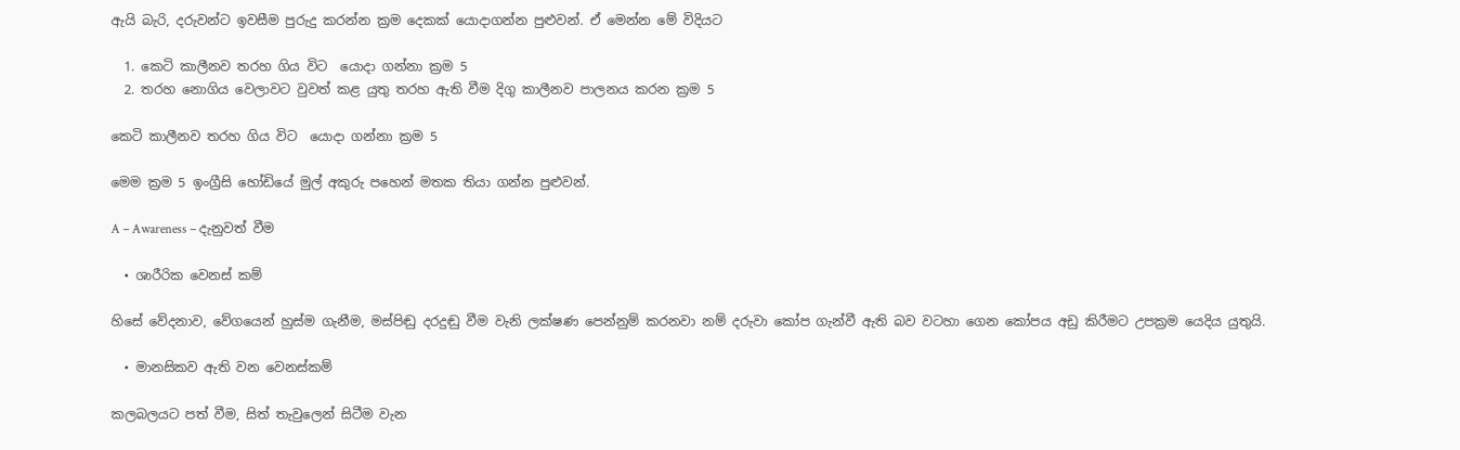ඇයි බැරි, දරුවන්ට ඉවසීම පුරුදු කරන්න ක්‍රම දෙකක් යොදාගන්න පුළුවන්. ඒ මෙන්න මේ විදියට

  1. කෙටි කාලීනව තරහ ගිය විට  යොදා ගන්නා ක්‍රම 5
  2. තරහ නොගිය වෙලාවට වුවත් කළ යුතු තරහ ඇති වීම දිගු කාලීනව පාලනය කරන ක්‍රම 5

කෙටි කාලීනව තරහ ගිය විට  යොදා ගන්නා ක්‍රම 5

මෙම ක්‍රම 5 ඉංග්‍රීසි හෝඩියේ මුල් අකුරු පහෙන් මතක තියා ගන්න පුළුවන්.

A – Awareness – දැනුවත් වීම

  • ශාරීරික වෙනස් කම්

හිසේ වේදනාව, වේගයෙන් හුස්ම ගැනීම, මස්පිඬු දරදුඬු වීම වැනි ලක්ෂණ පෙන්නුම් කරනවා නම් දරුවා කෝප ගැන්වී ඇති බව වටහා ගෙන කෝපය අඩු කිරීමට උපක්‍රම යෙදිය යුතුයි.

  • මානසිකව ඇති වන වෙනස්කම්

කලබලයට පත් වීම, සිත් තැවුලෙන් සිටීම වැන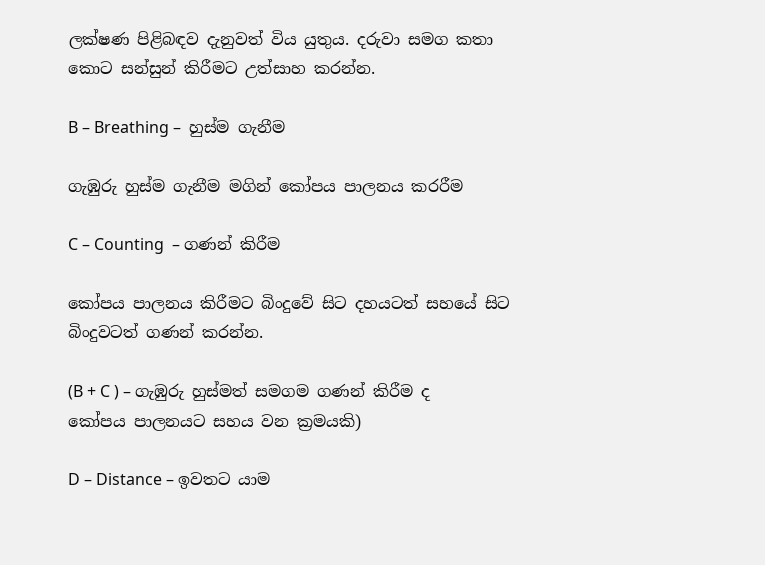ලක්ෂණ පිළිබඳව දැනුවත් විය යුතුය. දරුවා සමග කතා කොට සන්සුන් කිරීමට උත්සාහ කරන්න.

B – Breathing –  හුස්ම ගැනීම

ගැඹුරු හුස්ම ගැනීම මගින් කෝපය පාලනය කරරීම

C – Counting  – ගණන් කිරීම

කෝපය පාලනය කිරීමට බිංදුවේ සිට දහයටත් සහයේ සිට බිංදුවටත් ගණන් කරන්න.

(B + C ) – ගැඹුරු හුස්මත් සමගම ගණන් කිරීම ද කෝපය පාලනයට සහය වන ක්‍රමයකි)

D – Distance – ඉවතට යාම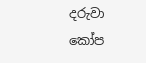දරුවා කෝප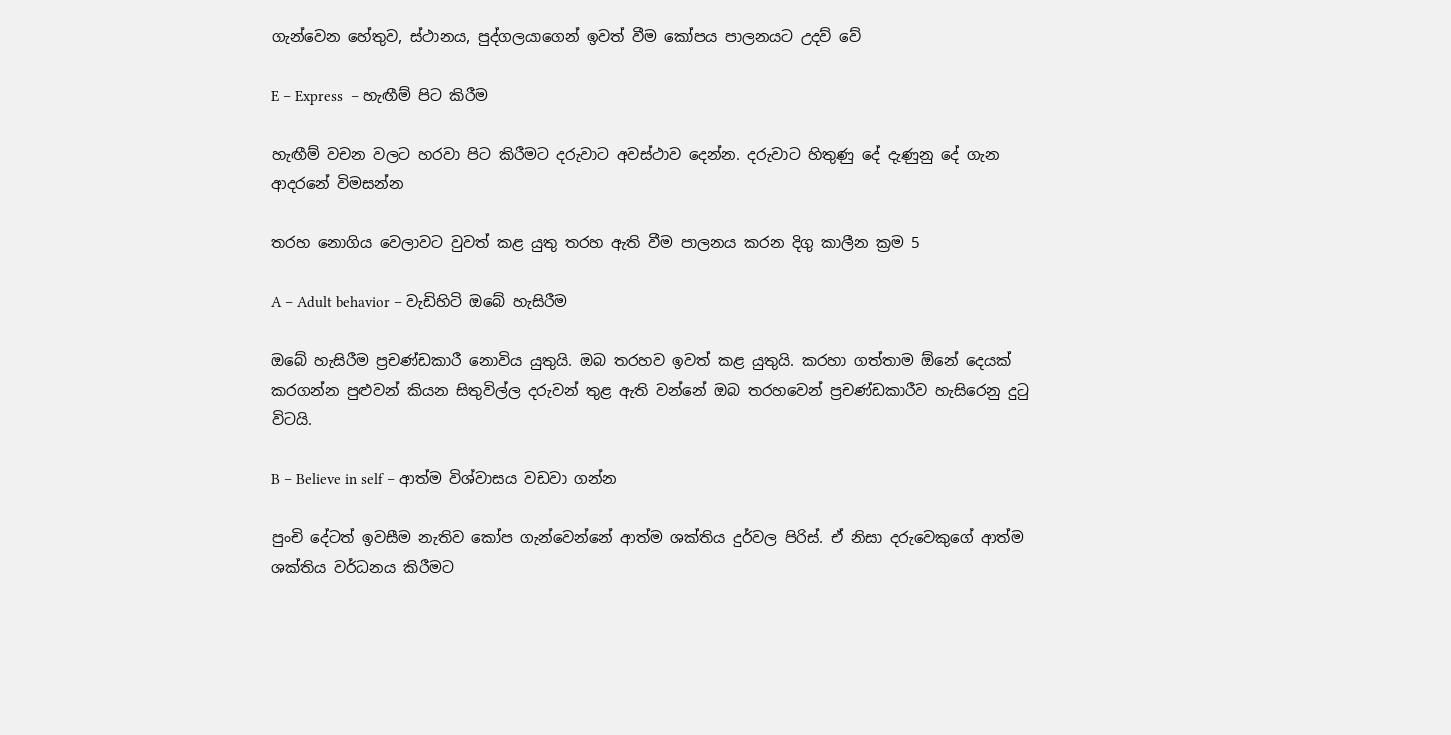ගැන්වෙන හේතුව, ස්ථානය, පුද්ගලයාගෙන් ඉවත් වීම කෝපය පාලනයට උදව් වේ

E – Express  – හැඟීම් පිට කිරීම

හැඟීම් වචන වලට හරවා පිට කිරීමට දරුවාට අවස්ථාව දෙන්න. දරුවාට හිතුණු දේ දැණුනු දේ ගැන ආදරනේ විමසන්න

තරහ නොගිය වෙලාවට වුවත් කළ යුතු තරහ ඇති වීම පාලනය කරන දිගු කාලීන ක්‍රම 5

A – Adult behavior – වැඩිහිටි ඔබේ හැසිරීම

ඔබේ හැසිරීම ප්‍රචණ්ඩකාරී නොවිය යුතුයි. ඔබ තරහව ඉවත් කළ යුතුයි. කරහා ගත්තාම ඕනේ දෙයක් කරගන්න පුළුවන් කියන සිතුවිල්ල දරුවන් තුළ ඇති වන්නේ ඔබ තරහවෙන් ප්‍රචණ්ඩකාරීව හැසිරෙනු දුටු විටයි.

B – Believe in self – ආත්ම විශ්වාසය වඩවා ගන්න

පුංචි දේටත් ඉවසීම නැතිව කෝප ගැන්වෙන්නේ ආත්ම ශක්තිය දුර්වල පිරිස්. ඒ නිසා දරුවෙකුගේ ආත්ම ශක්තිය වර්ධනය කිරීමට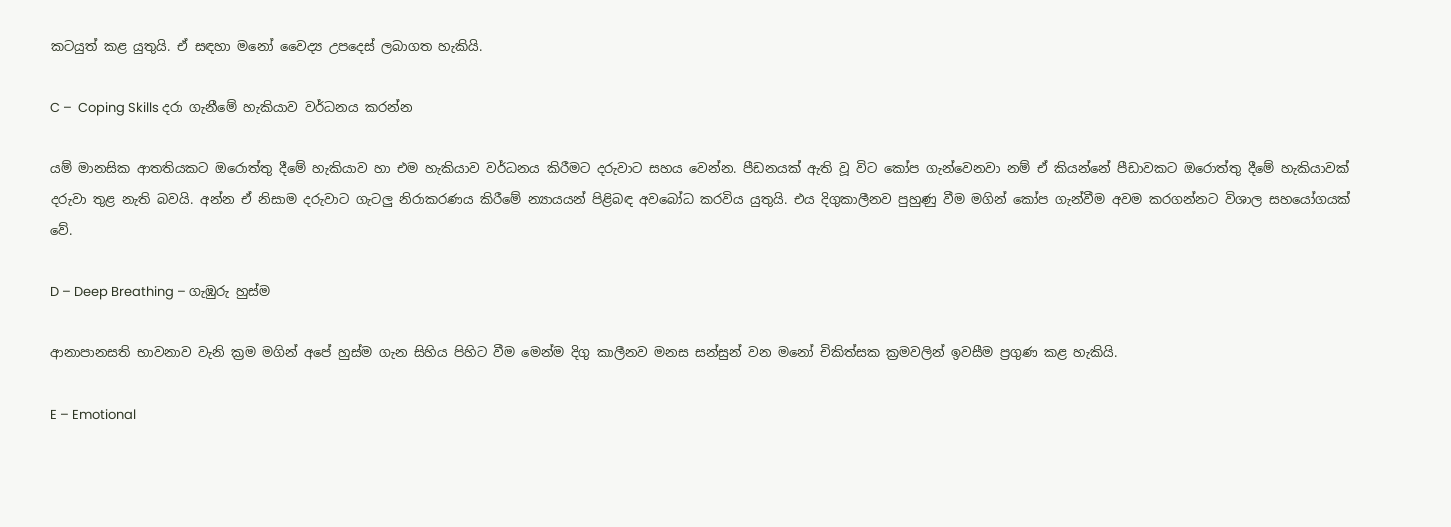කටයුත් කළ යුතුයි. ඒ සඳහා මනෝ වෛද්‍ය උපදෙස් ලබාගත හැකියි.

C –  Coping Skills දරා ගැනීමේ හැකියාව වර්ධනය කරන්න

යම් මානසික ආතතියකට ඔරොත්තු දීමේ හැකියාව හා එම හැකියාව වර්ධනය කිරීමට දරුවාට සහය වෙන්න. පීඩනයක් ඇති වූ විට කෝප ගැන්වෙනවා නම් ඒ කියන්නේ පීඩාවකට ඔරොත්තු දීමේ හැකියාවක් දරුවා තුළ නැති බවයි. අන්න ඒ නිසාම දරුවාට ගැටලු නිරාකරණය කිරීමේ න්‍යායයන් පිළිබඳ අවබෝධ කරවිය යුතුයි. එය දිගුකාලීනව පුහුණු වීම මගින් කෝප ගැන්වීම අවම කරගන්නට විශාල සහයෝගයක් වේ.

D – Deep Breathing – ගැඹුරු හුස්ම

ආනාපානසති භාවනාව වැනි ක්‍රම මගින් අපේ හුස්ම ගැන සිහිය පිහිට වීම මෙන්ම දිගු කාලීනව මනස සන්සුන් වන මනෝ චිකිත්සක ක්‍රමවලින් ඉවසීම ප්‍රගුණ කළ හැකියි.

E – Emotional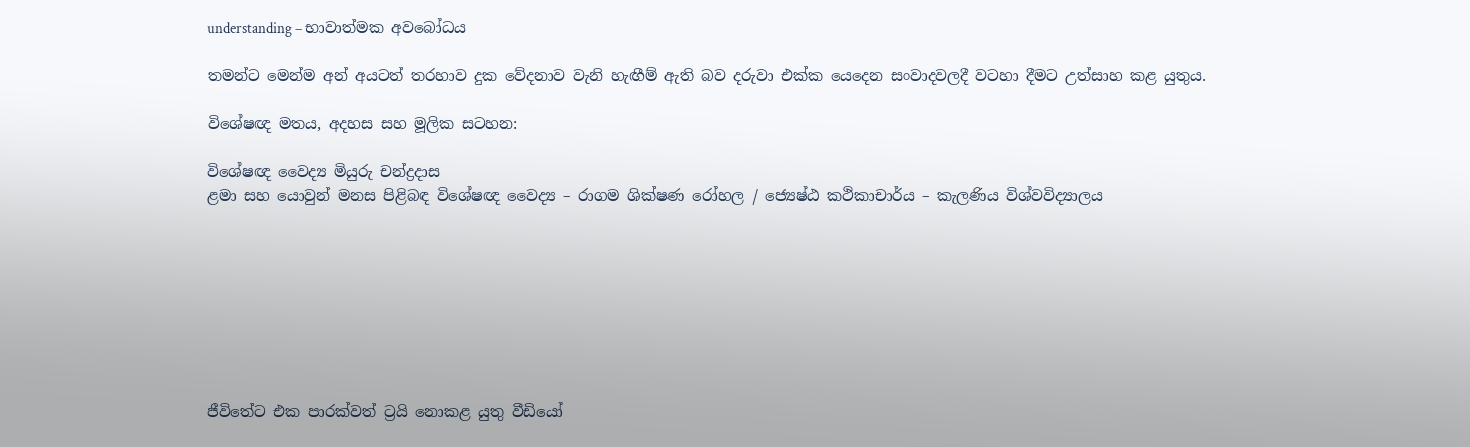understanding – භාවාත්මක අවබෝධය

තමන්ට මෙන්ම අන් අයටත් තරහාව දුක වේදනාව වැනි හැඟීම් ඇති බව දරුවා එක්ක යෙදෙන සංවාදවලදී වටහා දීමට උත්සාහ කළ යුතුය.

විශේෂඥ මතය, අදහස සහ මූලික සටහන:

විශේෂඥ වෛද්‍ය මියුරු චන්ද්‍රදාස
ළමා සහ යොවුන් මනස පිළිබඳ විශේෂඥ වෛද්‍ය – රාගම ශික්ෂණ රෝහල / ජ්‍යෙෂ්ඨ කථිකාචාර්ය – කැලණිය විශ්වවිද්‍යාලය








ජීවිතේට එක පාරක්වත් ට්‍රයි නොකළ යුතු වීඩියෝ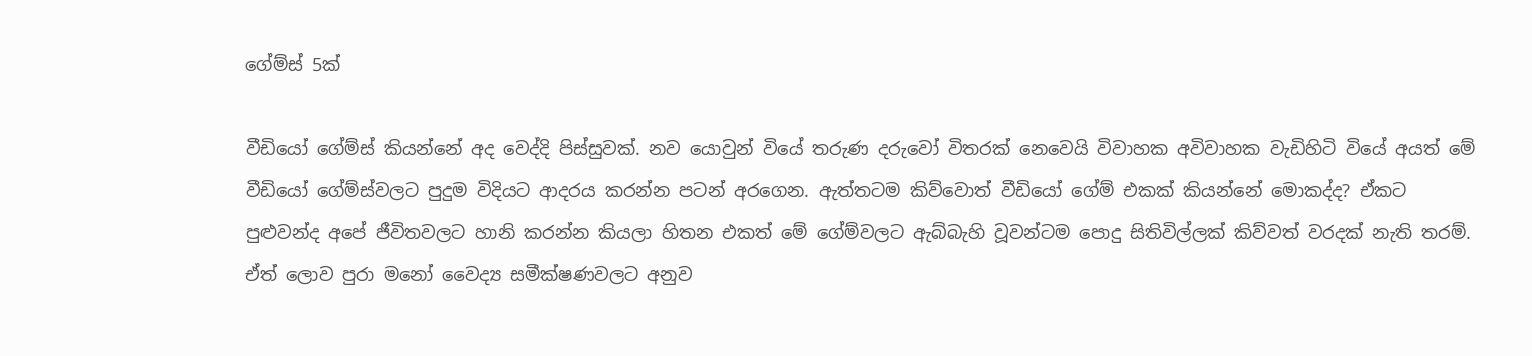ගේම්ස් 5ක්

වීඩියෝ ගේම්ස් කියන්නේ අද වෙද්දි පිස්සුවක්. නව යොවුන් වියේ තරුණ දරුවෝ විතරක් නෙවෙයි විවාහක අවිවාහක වැඩිහිටි වියේ අයත් මේ වීඩියෝ ගේම්ස්වලට පුදුම විදියට ආදරය කරන්න පටන් අරගෙන. ඇත්තටම කිව්වොත් වීඩියෝ ගේම් එකක් කියන්නේ මොකද්ද? ඒකට පුළුවන්ද අපේ ජීවිතවලට හානි කරන්න කියලා හිතන එකත් මේ ගේම්වලට ඇබ්බැහි වූවන්ටම පොදු සිතිවිල්ලක් කිව්වත් වරදක් නැති තරම්. ඒත් ලොව පුරා මනෝ වෛද්‍ය සමීක්ෂණවලට අනුව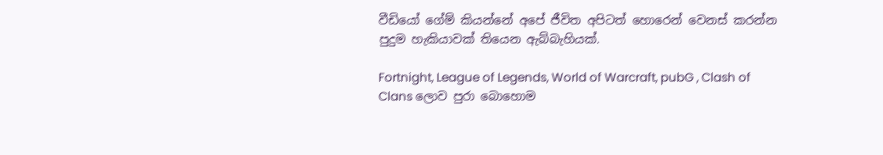වීඩියෝ ගේම් කියන්නේ අපේ ජීවිත අපිටත් හොරෙන් වෙනස් කරන්න පුදුම හැකියාවක් තියෙන ඇබ්බැහියක්.

Fortnight, League of Legends, World of Warcraft, pubG , Clash of Clans ලොව පුරා බොහොම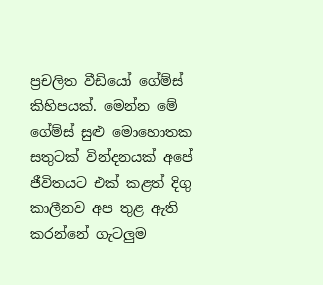ප්‍රචලිත වීඩියෝ ගේම්ස් කිහිපයක්. මෙන්න මේ ගේම්ස් සුළු මොහොතක සතුටක් වින්දනයක් අපේ ජීවිතයට එක් කළත් දිගු කාලීනව අප තුළ ඇති කරන්නේ ගැටලුම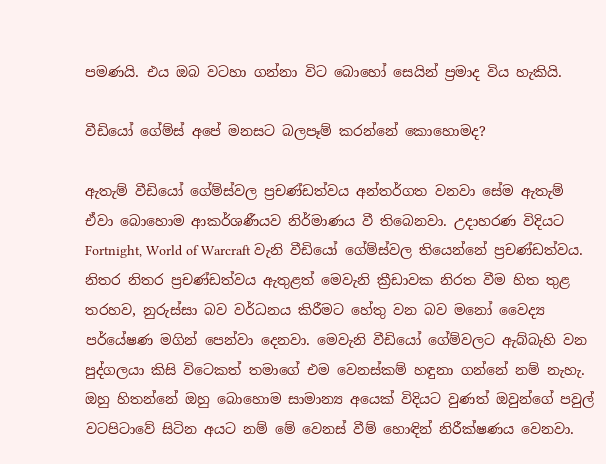පමණයි. එය ඔබ වටහා ගන්නා විට බොහෝ සෙයින් ප්‍රමාද විය හැකියි.

වීඩියෝ ගේම්ස් අපේ මනසට බලපෑම් කරන්නේ කොහොමද?

ඇතැම් වීඩියෝ ගේම්ස්වල ප්‍රචණ්ඩත්වය අන්තර්ගත වනවා සේම ඇතැම් ඒවා බොහොම ආකර්ශණීයව නිර්මාණය වී තිබෙනවා. උදාහරණ විදියට Fortnight, World of Warcraft වැනි වීඩියෝ ගේම්ස්වල තියෙන්නේ ප්‍රචණ්ඩත්වය. නිතර නිතර ප්‍රචණ්ඩත්වය ඇතුළත් මෙවැනි ක්‍රීඩාවක නිරත වීම හිත තුළ තරහව, නුරුස්සා බව වර්ධනය කිරීමට හේතු වන බව මනෝ වෛද්‍ය පර්යේෂණ මගින් පෙන්වා දෙනවා. මෙවැනි වීඩියෝ ගේම්වලට ඇබ්බැහි වන පුද්ගලයා කිසි විටෙකත් තමාගේ එම වෙනස්කම් හඳුනා ගන්නේ නම් නැහැ. ඔහු හිතන්නේ ඔහු බොහොම සාමාන්‍ය අයෙක් විදියට වුණත් ඔවුන්ගේ පවුල් වටපිටාවේ සිටින අයට නම් මේ වෙනස් වීම් හොඳින් නිරීක්ෂණය වෙනවා.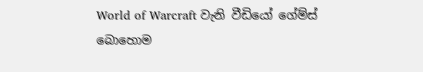World of Warcraft වැනි වීඩියෝ ගේම්ස් බොහොම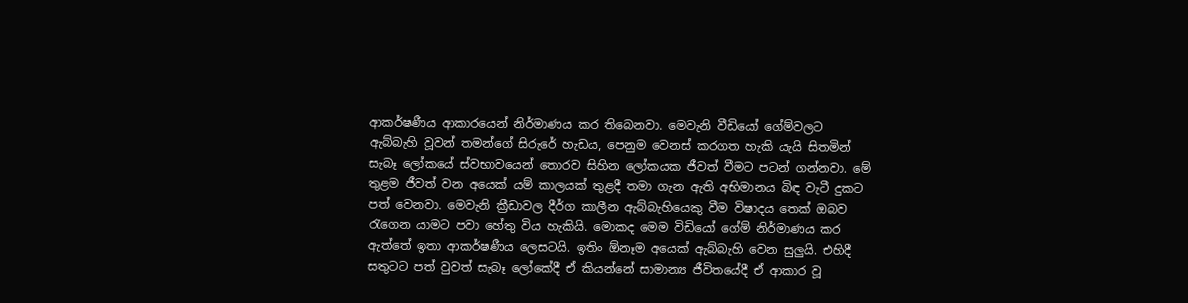ආකර්ෂණීය ආකාරයෙන් නිර්මාණය කර තිබෙනවා. මෙවැනි වීඩියෝ ගේම්වලට ඇබ්බැහි වූවන් තමන්ගේ සිරුරේ හැඩය, පෙනුම වෙනස් කරගත හැකි යැයි සිතමින් සැබෑ ලෝකයේ ස්වභාවයෙන් තොරව සිහින ලෝකයක ජීවත් වීමට පටන් ගන්නවා. මේ තුළම ජීවත් වන අයෙක් යම් කාලයක් තුළදී තමා ගැන ඇති අභිමානය බිඳ වැටී දුකට පත් වෙනවා. මෙවැනි ක්‍රීඩාවල දීර්ග කාලීන ඇබ්බැහියෙකු වීම විෂාදය තෙක් ඔබව රැගෙන යාමට පවා හේතු විය හැකියි. මොකද මෙම විඩියෝ ගේම් නිර්මාණය කර ඇත්තේ ඉතා ආකර්ෂණීය ලෙසටයි. ඉතිං ඕනෑම අයෙක් ඇබ්බැහි වෙන සුලුයි. එහිදී සතුටට පත් වුවත් සැබෑ ලෝකේදී ඒ කියන්නේ සාමාන්‍ය ජීවිතයේදී ඒ ආකාර වූ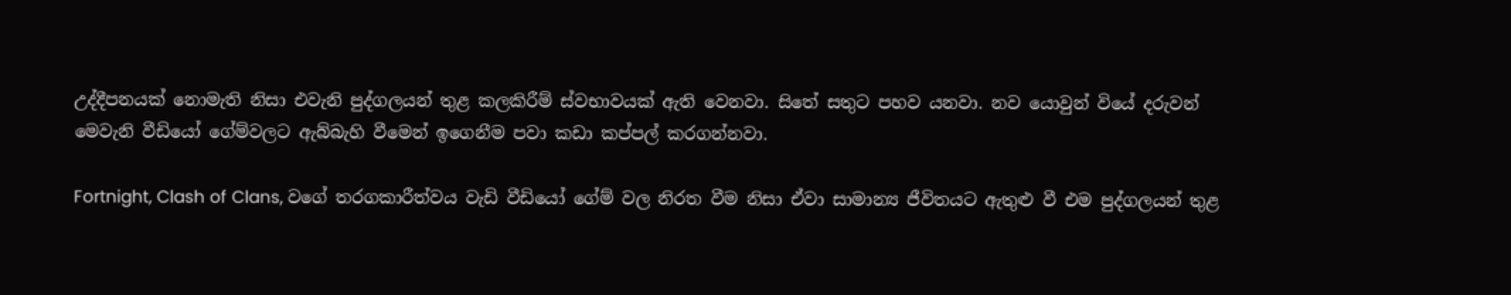උද්දීපනයක් නොමැති නිසා එවැනි පුද්ගලයන් තුළ කලකිරීම් ස්වභාවයක් ඇති වෙනවා. සිතේ සතුට පහව යනවා. නව යොවුන් වියේ දරුවන් මෙවැනි වීඩියෝ ගේම්වලට ඇබ්බැහි වීමෙන් ඉගෙනීම පවා කඩා කප්පල් කරගන්නවා.

Fortnight, Clash of Clans, වගේ තරගකාරීත්වය වැඩි වීඩියෝ ගේම් වල නිරත වීම නිසා ඒවා සාමාන්‍ය ජීවිතයට ඇතුළු වී එම පුද්ගලයන් තුළ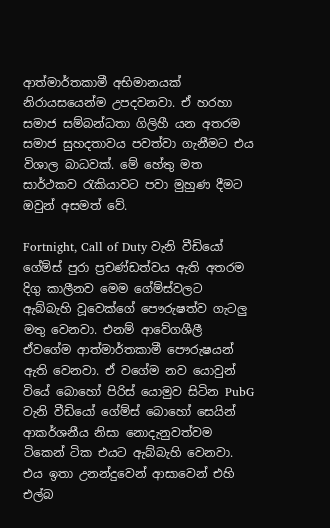ආත්මාර්තකාමී අභිමානයක් නිරායසයෙන්ම උපදවනවා. ඒ හරහා සමාජ සම්බන්ධතා ගිලිහී යන අතරම සමාජ සුහදතාවය පවත්වා ගැනීමට එය විශාල බාධවක්. මේ හේතු මත සාර්ථකව රැකියාවට පවා මුහුණ දීමට ඔවුන් අසමත් වේ.

Fortnight, Call of Duty වැනි වීඩියෝ ගේම්ස් පුරා ප්‍රචණ්ඩත්වය ඇති අතරම දිගු කාලීනව මෙම ගේම්ස්වලට ඇබ්බැහි වූවෙක්ගේ පෞරුෂත්ව ගැටලු මතු වෙනවා. එනම් ආවේගශීලී ඒවගේම ආත්මාර්තකාමී පෞරුෂයන් ඇති වෙනවා. ඒ වගේම නව යොවුන් වියේ බොහෝ පිරිස් යොමුව සිටින PubG වැනි වීඩියෝ ගේම්ස් බොහෝ සෙයින් ආකර්ශනීය නිසා නොදැනුවත්වම ටිකෙන් ටික එයට ඇබ්බැහි වෙනවා. එය ඉතා උනන්දුවෙන් ආසාවෙන් එහි එල්බ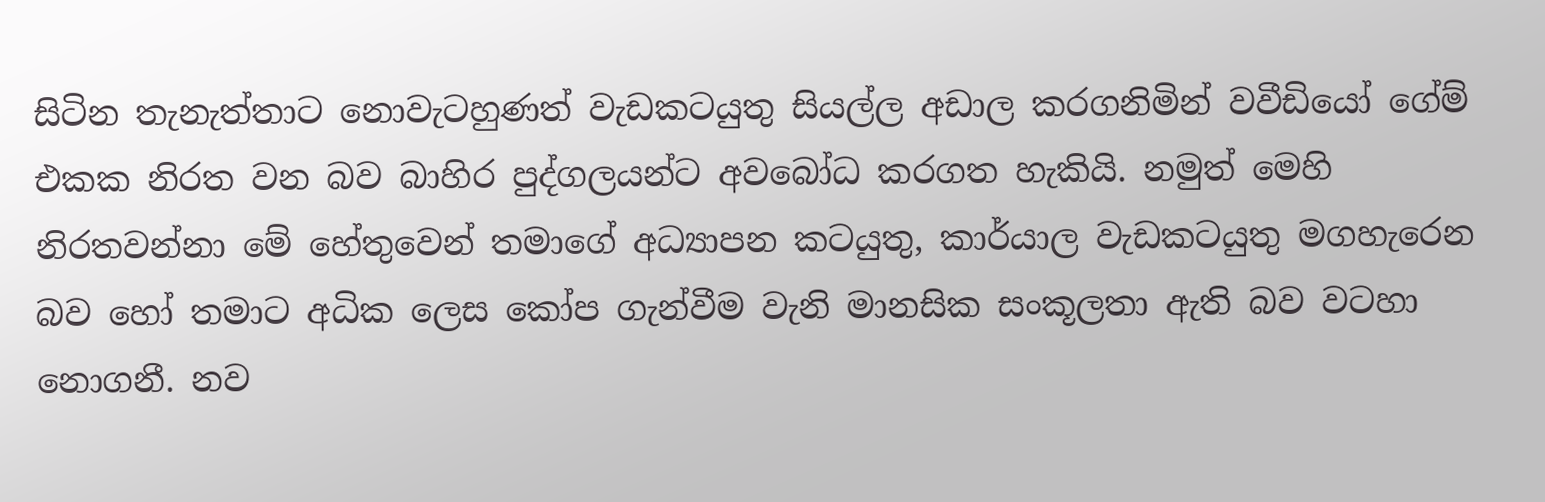සිටින තැනැත්තාට නොවැටහුණත් වැඩකටයුතු සියල්ල අඩාල කරගනිමින් වවීඩියෝ ගේම් එකක නිරත වන බව බාහිර පුද්ගලයන්ට අවබෝධ කරගත හැකියි. නමුත් මෙහි නිරතවන්නා මේ හේතුවෙන් තමාගේ අධ්‍යාපන කටයුතු, කාර්යාල වැඩකටයුතු මගහැරෙන බව හෝ තමාට අධික ලෙස කෝප ගැන්වීම වැනි මානසික සංකූලතා ඇති බව වටහා නොගනී. නව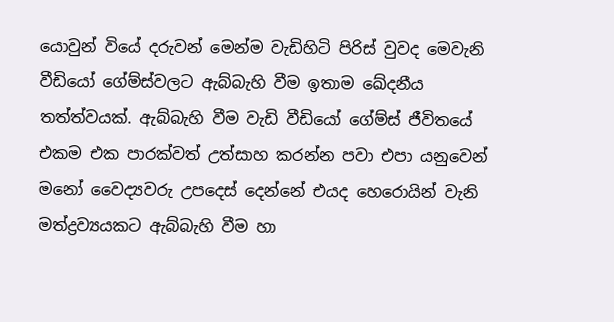යොවුන් වියේ දරුවන් මෙන්ම වැඩිහිටි පිරිස් වුවද මෙවැනි වීඩියෝ ගේම්ස්වලට ඇබ්බැහි වීම ඉතාම ඛේදනීය තත්ත්වයක්. ඇබ්බැහි වීම වැඩි වීඩියෝ ගේම්ස් ජීවිතයේ එකම එක පාරක්වත් උත්සාහ කරන්න පවා එපා යනුවෙන් මනෝ වෛද්‍යවරු උපදෙස් දෙන්නේ එයද හෙරොයින් වැනි මත්ද්‍රව්‍යයකට ඇබ්බැහි වීම හා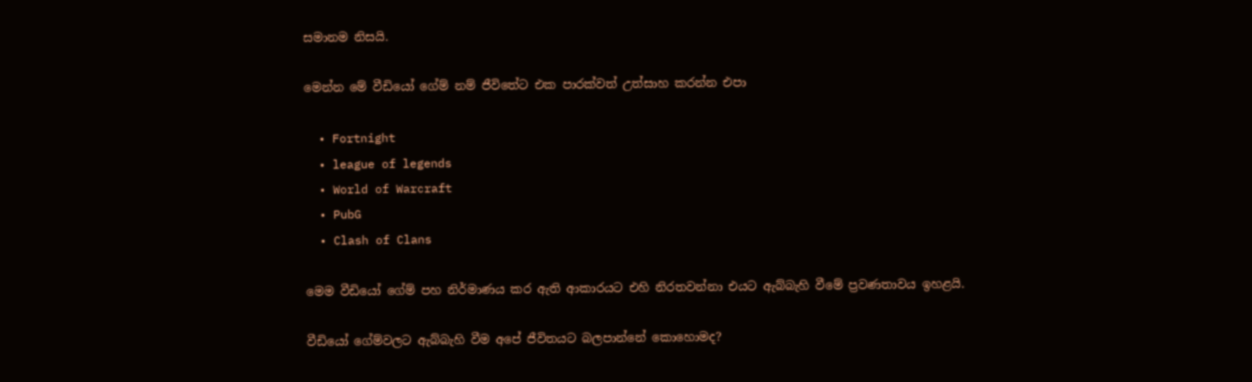සමානම නිසයි.

මෙන්න මේ වීඩියෝ ගේම් නම් ජීවිතේට එක පාරක්වත් උත්සාහ කරන්න එපා

  • Fortnight
  • league of legends
  • World of Warcraft
  • PubG
  • Clash of Clans

මෙම වීඩියෝ ගේම් පහ නිර්මාණය කර ඇති ආකාරයට එහි නිරතවන්නා එයට ඇබ්බැහි වීමේ ප්‍රවණතාවය ඉහළයි.

වීඩියෝ ගේම්වලට ඇබ්බැහි වීම අපේ ජීවිතයට බලපාන්නේ කොහොමද?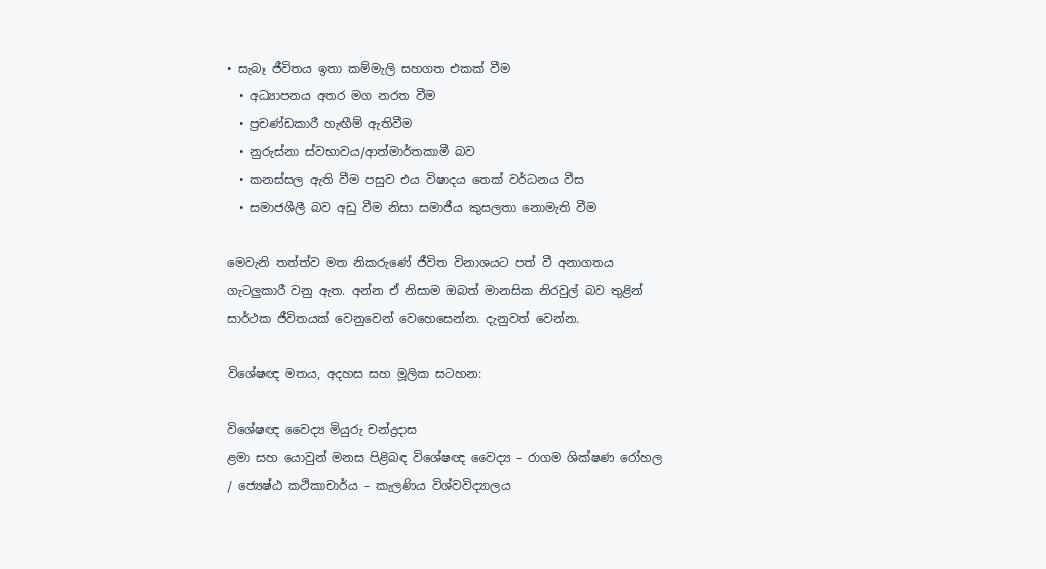• සැබෑ ජීවිතය ඉතා කම්මැලි සහගත එකක් වීම
  • අධ්‍යාපනය අතර මග නරත වීම
  • ප්‍රචණ්ඩකාරී හැඟීම් ඇතිවීම
  • නුරුස්නා ස්වභාවය/ආත්මාර්තකාමී බව
  • කනස්සල ඇති වීම පසුව එය විෂාදය තෙක් වර්ධනය වීස
  • සමාජශීලී බව අඩු වීම නිසා සමාජීය කුසලතා නොමැති වීම

මෙවැනි තත්ත්ව මත නිකරුණේ ජීවිත විනාශයට පත් වී අනාගතය ගැටලුකාරී වනු ඇත. අන්න ඒ නිසාම ඔබත් මානසික නිරවුල් බව තුළින් සාර්ථක ජීවිතයක් වෙනුවෙන් වෙහෙසෙන්න. දැනුවත් වෙන්න.

විශේෂඥ මතය, අදහස සහ මූලික සටහන:

විශේෂඥ වෛද්‍ය මියුරු චන්ද්‍රදාස
ළමා සහ යොවුන් මනස පිළිබඳ විශේෂඥ වෛද්‍ය – රාගම ශික්ෂණ රෝහල / ජ්‍යෙෂ්ඨ කථිකාචාර්ය – කැලණිය විශ්වවිද්‍යාලය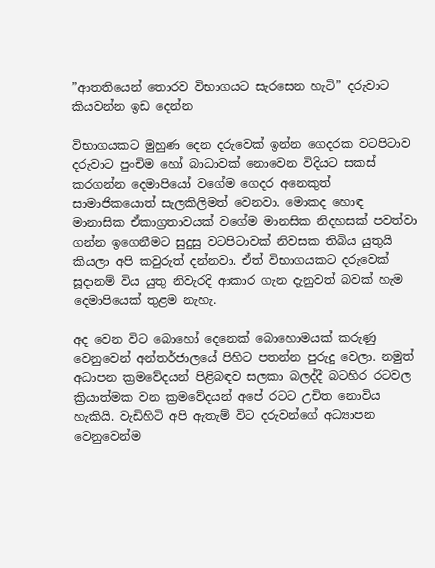”ආතතියෙන් තොරව විභාගයට සැරසෙන හැටි” දරුවාට කියවන්න ඉඩ දෙන්න

විභාගයකට මුහුණ දෙන දරුවෙක් ඉන්න ගෙදරක වටපිටාව දරුවාට පුංචිම හෝ බාධාවක් නොවෙන විදියට සකස් කරගන්න දෙමාපියෝ වගේම ගෙදර අනෙකුත් සාමාජිකයොත් සැලකිලිමත් වෙනවා. මොකද හොඳ මානාසික ඒකාග්‍රතාවයක් වගේම මානසික නිදහසක් පවත්වා ගන්න ඉගෙනීමට සුදුසු වටපිටාවක් නිවසක තිබිය යුතුයි කියලා අපි කවුරුත් දන්නවා. ඒත් විභාගයකට දරුවෙක් සූදානම් විය යුතු නිවැරදි ආකාර ගැන දැනුවත් බවක් හැම දෙමාපියෙක් තුළම නැහැ.

අද වෙන විට බොහෝ දෙනෙක් බොහොමයක් කරුණු වෙනුවෙන් අන්තර්ජාලයේ පිහිට පතන්න පුරුදු වෙලා. නමුත් අධාපන ක්‍රමවේදයන් පිළිබඳව සලකා බලද්දී බටහිර රටවල ක්‍රියාත්මක වන ක්‍රමවේදයන් අපේ රටට උචිත නොවිය හැකියි. වැඩිහිටි අපි ඇතැම් විට දරුවන්ගේ අධ්‍යාපන වෙනුවෙන්ම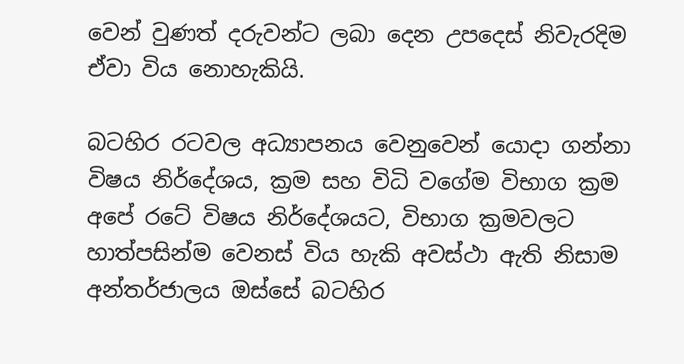වෙන් වුණත් දරුවන්ට ලබා දෙන උපදෙස් නිවැරදිම ඒවා විය නොහැකියි.

බටහිර රටවල අධ්‍යාපනය වෙනුවෙන් යොදා ගන්නා විෂය නිර්දේශය, ක්‍රම සහ විධි වගේම විභාග ක්‍රම අපේ රටේ විෂය නිර්දේශයට, විභාග ක්‍රමවලට හාත්පසින්ම වෙනස් විය හැකි අවස්ථා ඇති නිසාම අන්තර්ජාලය ඔස්සේ බටහිර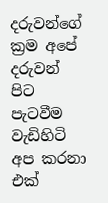දරුවන්ගේ ක්‍රම අපේ දරුවන් පිට පැටවීම වැඩිහිටි අප කරනා එක්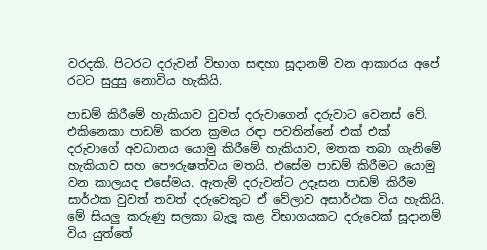වරදකි. පිටරට දරුවන් විභාග සඳහා සූදානම් වන ආකාරය අපේ රටට සුදුසු නොවිය හැකියි.

පාඩම් කිරීමේ හැකියාව වුවත් දරුවාගෙන් දරුවාට වෙනස් වේ. එකිනෙකා පාඩම් කරන ක්‍රමය රඳා පවතින්නේ එක් එක් දරුවාගේ අවධානය යොමු කිරීමේ හැකියාව, මතක තබා ගැනිමේ හැකියාව සහ පෞරුෂත්වය මතයි. එසේම පාඩම් කිරීමට යොමු වන කාලයද එසේමය. ඇතැම් දරුවන්ට උදෑසන පාඩම් කිරීම සාර්ථක වුවත් තවත් දරුවෙකුට ඒ වේලාව අසාර්ථක විය හැකියි. මේ සියලු කරුණු සලකා බැලූ කළ විභාගයකට දරුවෙක් සූදානම් විය යුත්තේ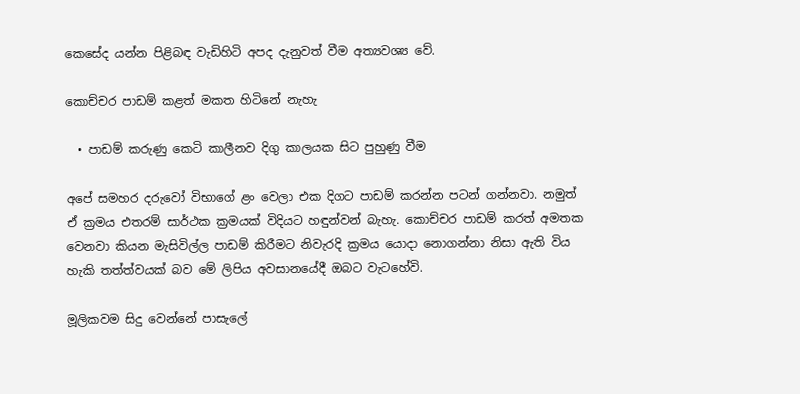කෙසේද යන්න පිළිබඳ වැඩිහිටි අපද දැනුවත් වීම අත්‍යවශ්‍ය වේ.

කොච්චර පාඩම් කළත් මකත හිටිනේ නැහැ

  • පාඩම් කරුණු කෙටි කාලීනව දිගු කාලයක සිට පුහුණු වීම

අපේ සමහර දරුවෝ විභාගේ ළං වෙලා එක දිගට පාඩම් කරන්න පටන් ගන්නවා. නමුත් ඒ ක්‍රමය එතරම් සාර්ථක ක්‍රමයක් විදියට හඳුන්වන් බැහැ. කොච්චර පාඩම් කරත් අමතක වෙනවා කියන මැසිවිල්ල පාඩම් කිරීමට නිවැරදි ක්‍රමය යොදා නොගන්නා නිසා ඇති විය හැකි තත්ත්වයක් බව මේ ලිපිය අවසානයේදී ඔබට වැටහේවි.

මූලිකවම සිදු වෙන්නේ පාසැලේ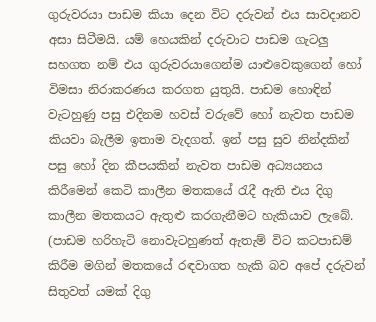ගුරුවරයා පාඩම කියා දෙන විට දරුවන් එය සාවදානව අසා සිටීමයි. යම් හෙයකින් දරුවාට පාඩම ගැටලු සහගත නම් එය ගුරුවරයාගෙන්ම යාළුවෙකුගෙන් හෝ විමසා නිරාකරණය කරගත යුතුයි. පාඩම හොඳින් වැටහුණු පසු එදිනම හවස් වරුවේ හෝ නැවත පාඩම කියවා බැලීම ඉතාම වැදගත්. ඉන් පසු සුව නින්දකින් පසු හෝ දින කීපයකින් නැවත පාඩම අධ්‍යයනය කිරීමෙන් කෙටි කාලීන මතකයේ රැදී ඇති එය දිගු කාලීන මතකයට ඇතුළු කරගැනීමට හැකියාව ලැබේ.  (පාඩම හරිහැටි නොවැටහුණත් ඇතැම් විට කටපාඩම් කිරීම මගින් මතකයේ රඳවාගත හැකි බව අපේ දරුවන් සිතුවත් යමක් දිගු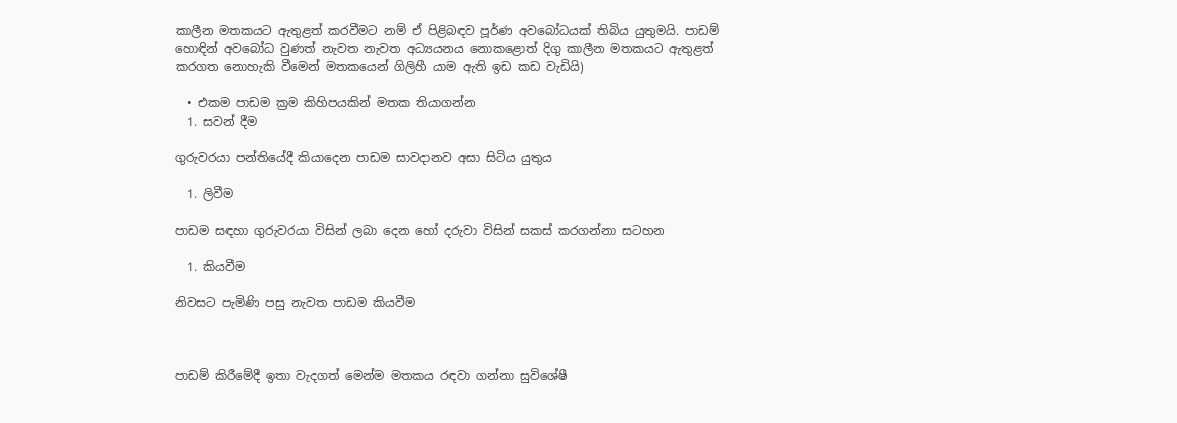කාලීන මතකයට ඇතුළත් කරවීමට නම් ඒ පිළිබඳව පූර්ණ අවබෝධයක් තිබිය යුතුමයි. පාඩම් හොඳින් අවබෝධ වුණත් නැවත නැවත අධ්‍යයනය නොකළොත් දිගු කාලීන මතකයට ඇතුළත් කරගත නොහැකි වීමෙන් මතකයෙන් ගිලිහී යාම ඇති ඉඩ කඩ වැඩියි)

  • එකම පාඩම ක්‍රම කිහිපයකින් මතක තියාගන්න
  1. සවන් දීම

ගුරුවරයා පන්තියේදී කියාදෙන පාඩම සාවදානව අසා සිටිය යුතුය

  1. ලිවීම

පාඩම සඳහා ගුරුවරයා විසින් ලබා දෙන හෝ දරුවා විසින් සකස් කරගන්නා සටහන

  1. කියවීම

නිවසට පැමිණි පසු නැවත පාඩම කියවීම



පාඩම් කිරීමේදී ඉතා වැදගත් මෙන්ම මතකය රඳවා ගන්නා සුවිශේෂී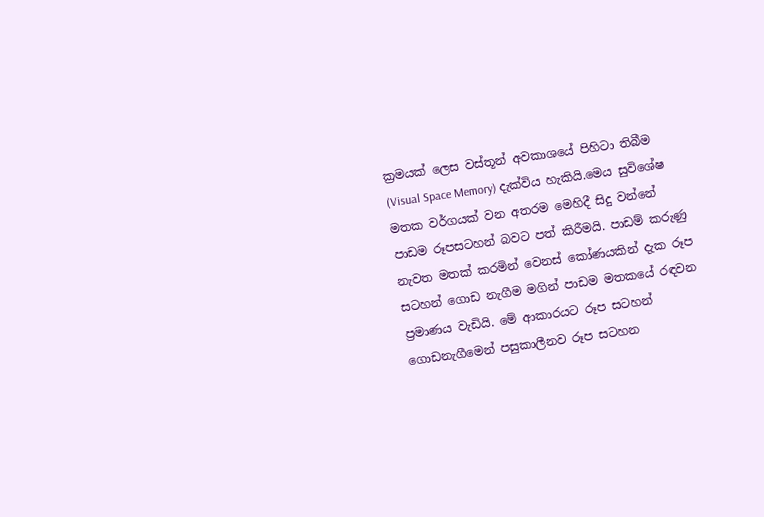ක්‍රමයක් ලෙස වස්තූන් අවකාශයේ පිහිටා තිබීම (Visual Space Memory) දැක්විය හැකියි.මෙය සුවිශේෂ මතක වර්ගයක් වන අතරම මෙහිදී සිදු වන්නේ පාඩම රූපසටහන් බවට පත් කිරීමයි. පාඩම් කරුණු නැවත මතක් කරමින් වෙනස් කෝණයකින් දැක රූප සටහන් ගොඩ නැගීම මගින් පාඩම මතකයේ රඳවන ප්‍රමාණය වැඩියි. මේ ආකාරයට රූප සටහන් ගොඩනැගීමෙන් පසුකාලීනව රූප සටහන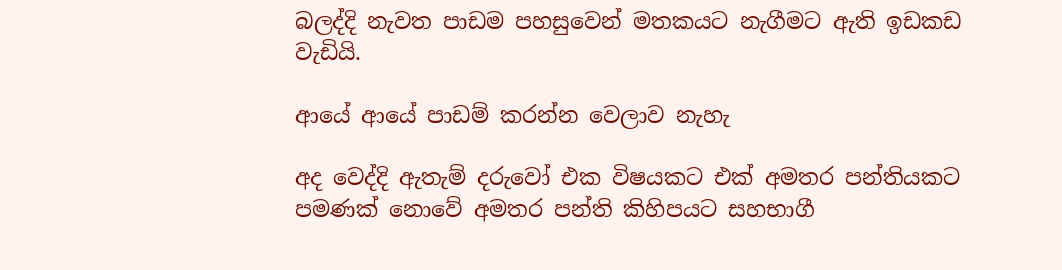බලද්දි නැවත පාඩම පහසුවෙන් මතකයට නැගීමට ඇති ඉඩකඩ වැඩියි.

ආයේ ආයේ පාඩම් කරන්න වෙලාව නැහැ

අද වෙද්දි ඇතැම් දරුවෝ එක විෂයකට එක් අමතර පන්තියකට පමණක් නොවේ අමතර පන්ති කිහිපයට සහභාගී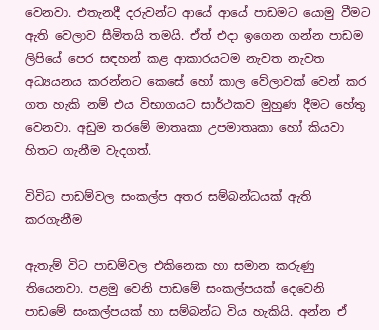වෙනවා. එතැනදී දරුවන්ට ආයේ ආයේ පාඩමට යොමු වීමට ඇති වෙලාව සීමිතයි තමයි. ඒත් එදා ඉගෙන ගන්න පාඩම ලිපියේ පෙර සඳහන් කළ ආකාරයටම නැවත නැවත අධ්‍යයනය කරන්නට කෙසේ හෝ කාල වේලාවක් වෙන් කර ගත හැකි නම් එය විභාගයට සාර්ථකව මුහුණ දීමට හේතු වෙනවා. අඩුම තරමේ මාතෘකා උපමාතෘකා හෝ කියවා හිතට ගැනීම වැදගත්.

විවිධ පාඩම්වල සංකල්ප අතර සම්බන්ධයක් ඇති කරගැනීම

ඇතැම් විට පාඩම්වල එකිනෙක හා සමාන කරුණු තියෙනවා. පළමු වෙනි පාඩමේ සංකල්පයක් දෙවෙනි පාඩමේ සංකල්පයක් හා සම්බන්ධ විය හැකියි. අන්න ඒ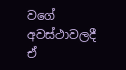වගේ අවස්ථාවලදී ඒ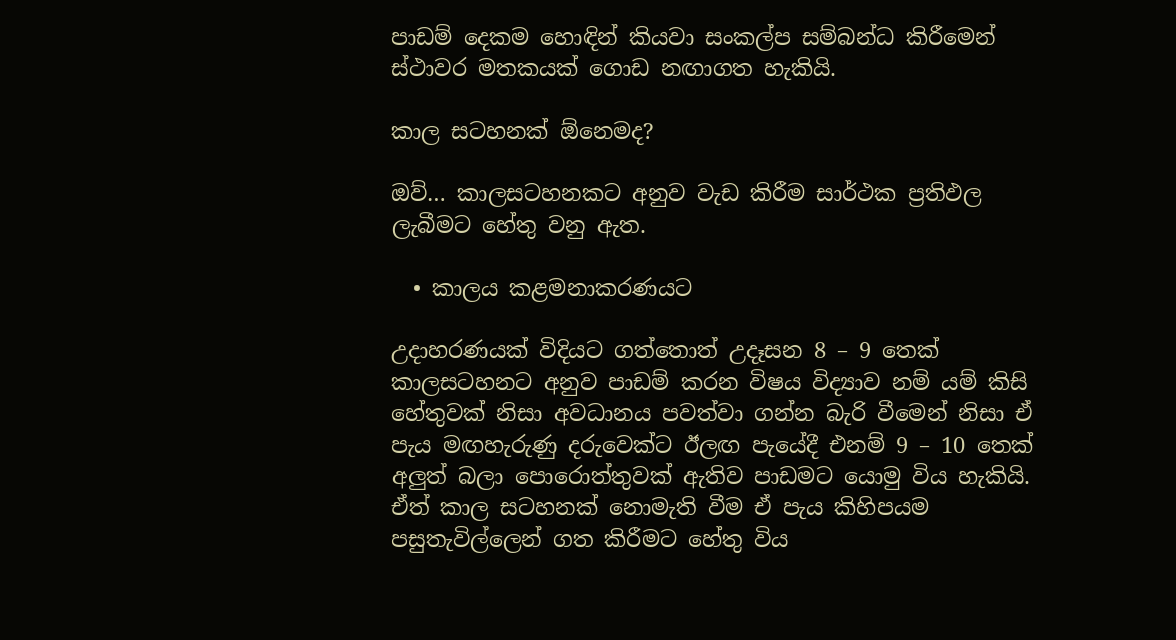පාඩම් දෙකම හොඳින් කියවා සංකල්ප සම්බන්ධ කිරීමෙන් ස්ථාවර මතකයක් ගොඩ නඟාගත හැකියි.

කාල සටහනක් ඕනෙමද?

ඔව්… කාලසටහනකට අනුව වැඩ කිරීම සාර්ථක ප්‍රතිඵල ලැබීමට හේතු වනු ඇත.

  • කාලය කළමනාකරණයට

උදාහරණයක් විදියට ගත්තොත් උදෑසන 8 – 9 තෙක් කාලසටහනට අනුව පාඩම් කරන විෂය විද්‍යාව නම් යම් කිසි හේතුවක් නිසා අවධානය පවත්වා ගන්න බැරි වීමෙන් නිසා ඒ පැය මඟහැරුණු දරුවෙක්ට ඊලඟ පැයේදී එනම් 9 – 10 තෙක් අලුත් බලා පොරොත්තුවක් ඇතිව පාඩමට යොමු විය හැකියි. ඒත් කාල සටහනක් නොමැති වීම ඒ පැය කිහිපයම පසුතැවිල්ලෙන් ගත කිරීමට හේතු විය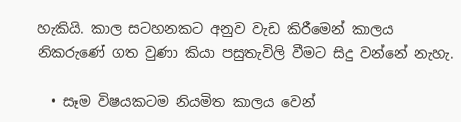හැකියි. කාල සටහනකට අනුව වැඩ කිරීමෙන් කාලය නිකරුණේ ගත වුණා කියා පසුතැවිලි වීමට සිදු වන්නේ නැහැ.

  • සෑම විෂයකටම නියමිත කාලය වෙන්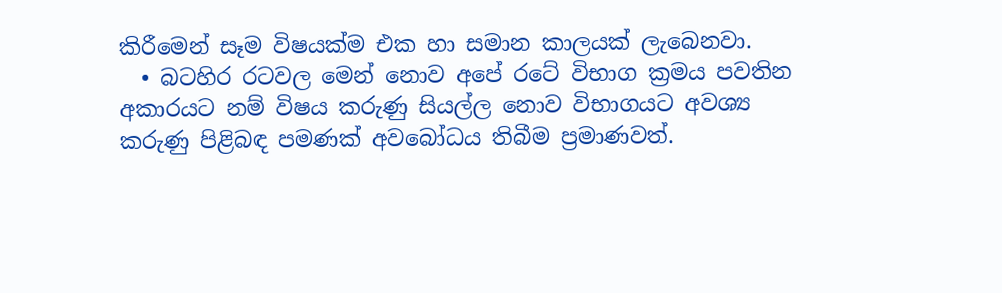කිරීමෙන් සෑම විෂයක්ම එක හා සමාන කාලයක් ලැබෙනවා.
  • බටහිර රටවල මෙන් නොව අපේ රටේ විභාග ක්‍රමය පවතින අකාරයට නම් විෂය කරුණු සියල්ල නොව විභාගයට අවශ්‍ය කරුණු පිළිබඳ පමණක් අවබෝධය තිබීම ප්‍රමාණවත්.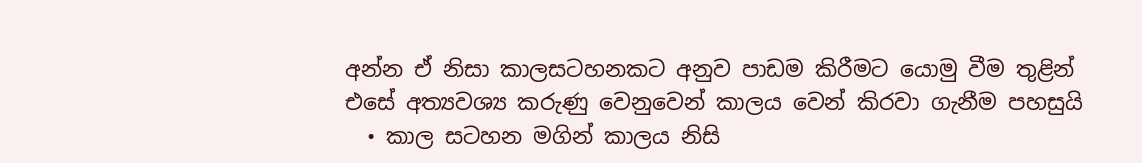අන්න ඒ නිසා කාලසටහනකට අනුව පාඩම කිරීමට යොමු වීම තුළින් එසේ අත්‍යවශ්‍ය කරුණු වෙනුවෙන් කාලය වෙන් කිරවා ගැනීම පහසුයි
  • කාල සටහන මගින් කාලය නිසි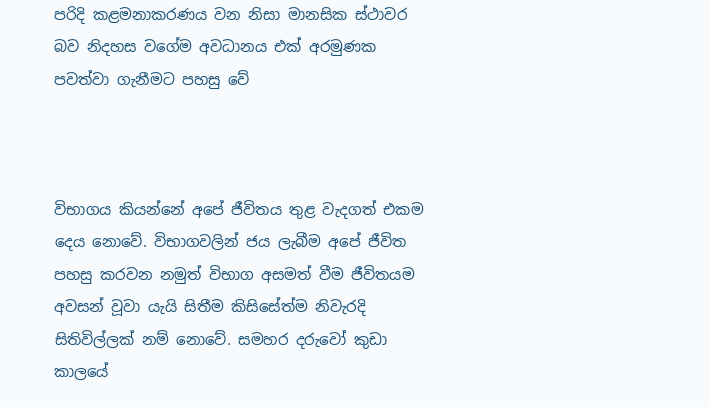පරිදි කළමනාකරණය වන නිසා මානසික ස්ථාවර බව නිදහස වගේම අවධානය එක් අරමුණක පවත්වා ගැනීමට පහසු වේ



විභාගය කියන්නේ අපේ ජීවිතය තුළ වැදගත් එකම දෙය නොවේ. විභාගවලින් ජය ලැබීම අපේ ජීවිත පහසු කරවන නමුත් විභාග අසමත් වීම ජීවිතයම අවසන් වූවා යැයි සිතීම කිසිසේත්ම නිවැරදි සිතිවිල්ලක් නම් නොවේ. සමහර දරුවෝ කුඩා කාලයේ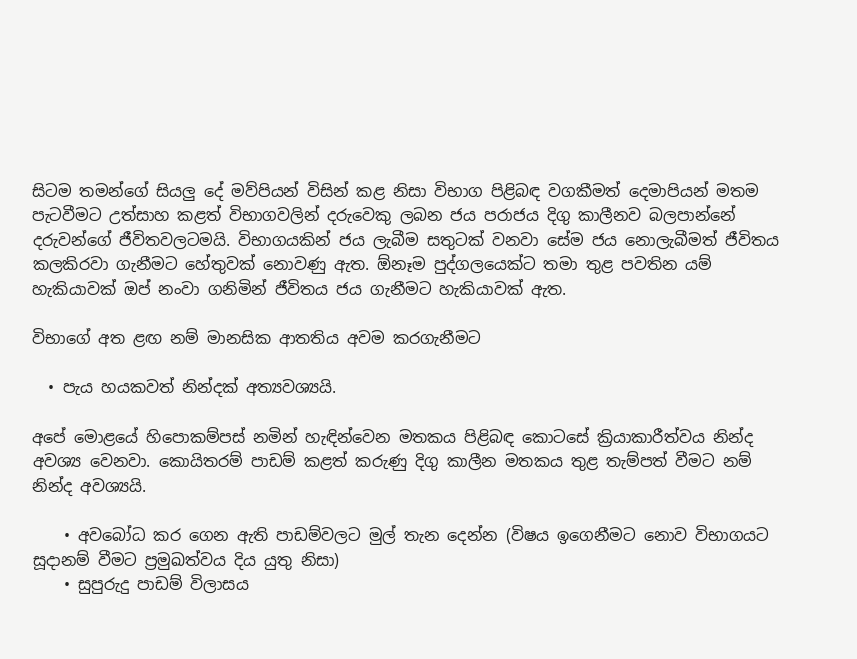සිටම තමන්ගේ සියලු දේ මව්පියන් විසින් කළ නිසා විභාග පිළිබඳ වගකීමත් දෙමාපියන් මතම පැටවීමට උත්සාහ කළත් විභාගවලින් දරුවෙකු ලබන ජය පරාජය දිගු කාලීනව බලපාන්නේ දරුවන්ගේ ජීවිතවලටමයි. විභාගයකින් ජය ලැබීම සතුටක් වනවා සේම ජය නොලැබීමත් ජීවිතය කලකිරවා ගැනීමට හේතුවක් නොවණු ඇත. ඕනෑම පුද්ගලයෙක්ට තමා තුළ පවතින යම් හැකියාවක් ඔප් නංවා ගනිමින් ජීවිතය ජය ගැනීමට හැකියාවක් ඇත.

විභාගේ අත ළඟ නම් මානසික ආතතිය අවම කරගැනීමට

  • පැය හයකවත් නින්දක් අත්‍යවශ්‍යයි.

අපේ මොළයේ හිපොකම්පස් නමින් හැඳින්වෙන මතකය පිළිබඳ කොටසේ ක්‍රියාකාරීත්වය නින්ද අවශ්‍ය වෙනවා. කොයිතරම් පාඩම් කළත් කරුණු දිගු කාලීන මතකය තුළ තැම්පත් වීමට නම් නින්ද අවශ්‍යයි.

    • අවබෝධ කර ගෙන ඇති පාඩම්වලට මුල් තැන දෙන්න (විෂය ඉගෙනීමට නොව විභාගයට සූදානම් වීමට ප්‍රමුඛත්වය දිය යුතු නිසා)
    • සුපුරුදු පාඩම් විලාසය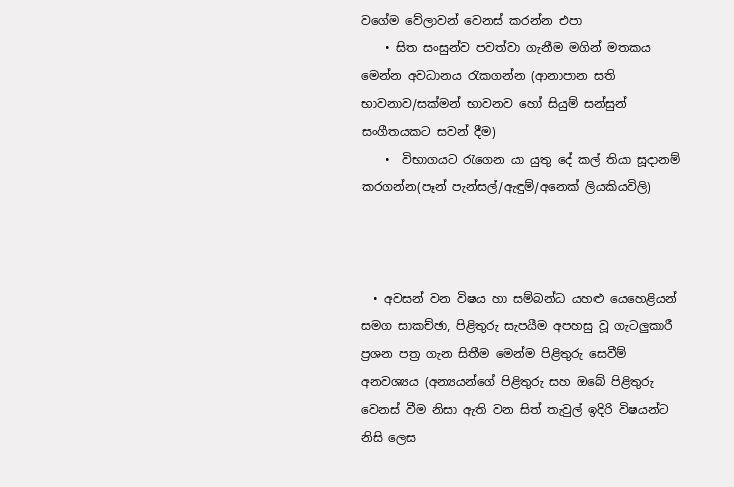වගේම වේලාවන් වෙනස් කරන්න එපා
    • සිත සංසුන්ව පවත්වා ගැනීම මගින් මතකය මෙන්න අවධානය රැකගන්න (ආනාපාන සති භාවනාව/සක්මන් භාවනව හෝ සියුම් සන්සුන් සංගීතයකට සවන් දීම)
    •  විභාගයට රැගෙන යා යුතු දේ කල් තියා සූදානම් කරගන්න(පෑන් පැන්සල්/ඇඳුම්/අනෙක් ලියකියවිලි)



  • අවසන් වන විෂය හා සම්බන්ධ යහළු යෙහෙළියන් සමග සාකච්ඡා, පිළිතුරු සැපයීම අපහසු වූ ගැටලුකාරී ප්‍රශන පත්‍ර ගැන සිතීම මෙන්ම පිළිතුරු සෙවීම් අනවශ්‍යය (අන්‍යයන්ගේ පිළිතුරු සහ ඔබේ පිළිතුරු වෙනස් වීම නිසා ඇති වන සිත් තැවුල් ඉදිරි විෂයන්ට නිසි ලෙස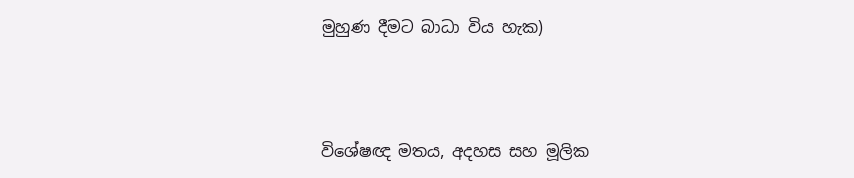මුහුණ දීමට බාධා විය හැක)



විශේෂඥ මතය, අදහස සහ මූලික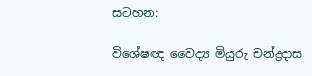සටහන:

විශේෂඥ වෛද්‍ය මියුරු චන්ද්‍රදාස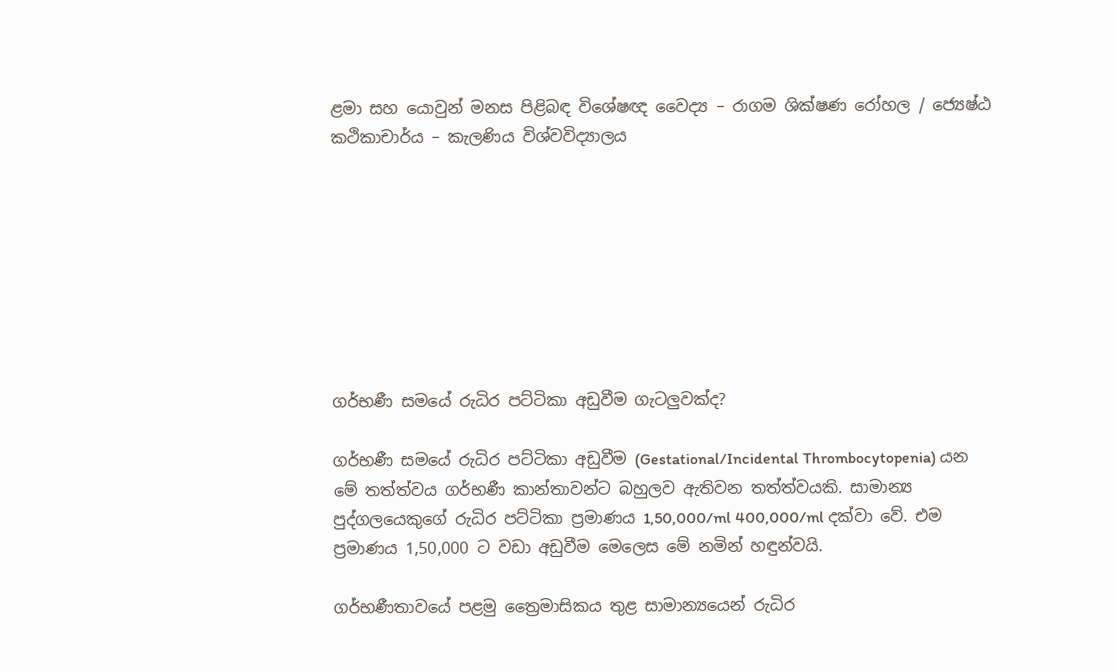ළමා සහ යොවුන් මනස පිළිබඳ විශේෂඥ වෛද්‍ය – රාගම ශික්ෂණ රෝහල / ජ්‍යෙෂ්ඨ කථිකාචාර්ය – කැලණිය විශ්වවිද්‍යාලය








ගර්භණී සමයේ රුධිර පට්ටිකා අඩුවීම ගැටලුවක්ද?

ගර්භණී සමයේ රුධිර පට්ටිකා අඩුවීම (Gestational/Incidental Thrombocytopenia) යන මේ තත්ත්වය ගර්භණී කාන්තාවන්ට බහුලව ඇතිවන තත්ත්වයකි. සාමාන්‍ය පුද්ගලයෙකුගේ රුධිර පට්ටිකා ප්‍රමාණය 1,50,000/ml 400,000/ml දක්වා වේ. එම ප්‍රමාණය 1,50,000 ට වඩා අඩුවීම මෙලෙස මේ නමින් හඳුන්වයි.

ගර්භණීතාවයේ පළමු ත්‍රෛමාසිකය තුළ සාමාන්‍යයෙන් රුධිර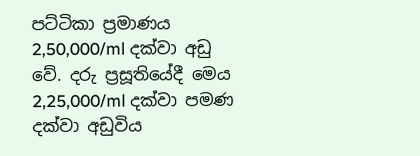පට්ටිකා ප්‍රමාණය 2,50,000/ml දක්වා අඩු වේ. දරු ප්‍රසූතියේදී මෙය 2,25,000/ml දක්වා පමණ දක්වා අඩුවිය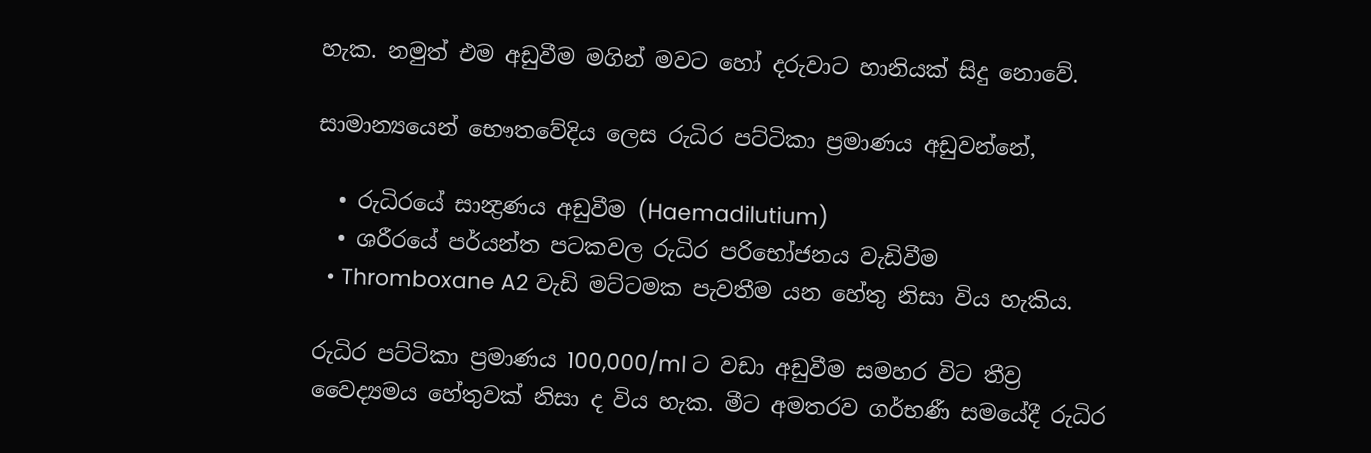හැක. නමුත් එම අඩුවීම මගින් මවට හෝ දරුවාට හානියක් සිදු නොවේ.

සාමාන්‍යයෙන් භෞතවේදිය ලෙස රුධිර පට්ටිකා ප්‍රමාණය අඩුවන්නේ,

  • රුධිරයේ සාන්‍ද්‍රණය අඩුවීම (Haemadilutium)
  • ශරීරයේ පර්යන්ත පටකවල රුධිර පරිභෝජනය වැඩිවීම
  • Thromboxane A2 වැඩි මට්ටමක පැවතීම යන හේතු නිසා විය හැකිය.

රුධිර පට්ටිකා ප්‍රමාණය 100,000/ml ට වඩා අඩුවීම සමහර විට තීව්‍ර වෛද්‍යමය හේතුවක් නිසා ද විය හැක. මීට අමතරව ගර්භණී සමයේදී රුධිර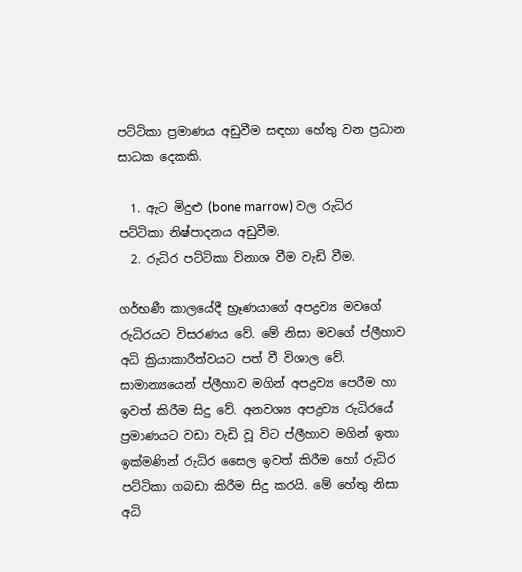පට්ටිකා ප්‍රමාණය අඩුවීම සඳහා හේතු වන ප්‍රධාන සාධක දෙකකි.

  1. ඇට මිදුළු (bone marrow) වල රුධිර පට්ටිකා නිෂ්පාදනය අඩුවීම.
  2. රුධිර පට්ටිකා විනාශ වීම වැඩි වීම.

ගර්භණී කාලයේදී භ්‍රෑණයාගේ අපද්‍රව්‍ය මවගේ රුධිරයට විසරණය වේ. මේ නිසා මවගේ ප්ලීහාව අධි ක්‍රියාකාරීත්වයට පත් වී විශාල වේ. සාමාන්‍යයෙන් ප්ලීහාව මගින් අපද්‍රව්‍ය පෙරීම හා ඉවත් කිරීම සිදු වේ. අනවශ්‍ය අපද්‍රව්‍ය රුධිරයේ ප්‍රමාණයට වඩා වැඩි වූ විට ප්ලීහාව මගින් ඉතා ඉක්මණින් රුධිර සෛල ඉවත් කිරීම හෝ රුධිර පට්ටිකා ගබඩා කිරීම සිදු කරයි. මේ හේතු නිසා අධි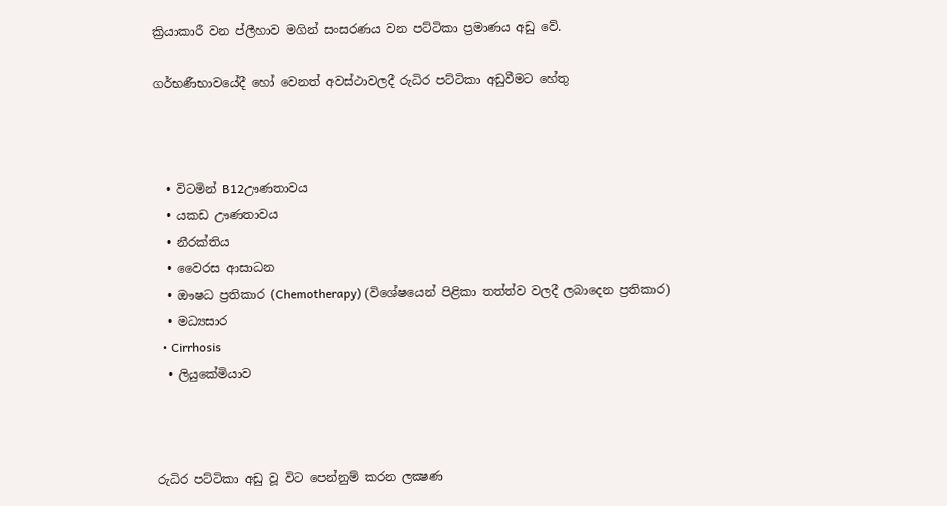ක්‍රියාකාරී වන ප්ලීහාව මගින් සංසරණය වන පට්ටිකා ප්‍රමාණය අඩු වේ.

ගර්භණීභාවයේදී හෝ වෙනත් අවස්ථාවලදී රුධිර පට්ටිකා අඩුවීමට හේතු



  • විටමින් B12ඌණතාවය
  • යකඩ ඌණතාවය
  • නීරක්තිය
  • වෛරස ආසාධන
  • ඖෂධ ප්‍රතිකාර (Chemotherapy) (විශේෂයෙන් පිළිකා තත්ත්ව වලදී ලබාදෙන ප්‍රතිකාර)
  • මධ්‍යසාර
  • Cirrhosis
  • ලියුකේමියාව



රුධිර පට්ටිකා අඩු වූ විට පෙන්නුම් කරන ලක්‍ෂණ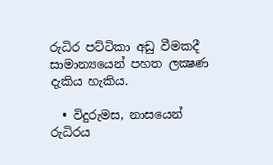රුධිර පට්ටිකා අඩු වීමකදී සාමාන්‍යයෙන් පහත ලක්‍ෂණ දැකිය හැකිය.

  • විදුරුමස, නාසයෙන් රුධිරය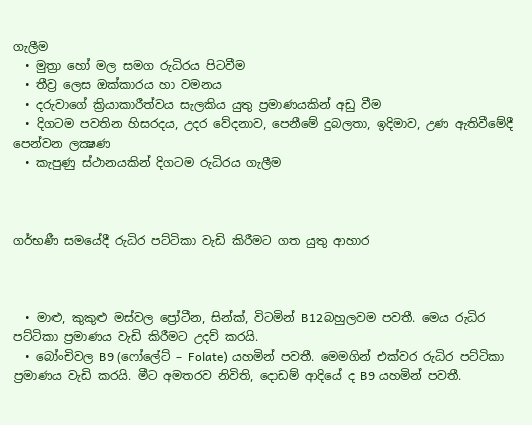ගැලීම
  • මුත්‍රා හෝ මල සමග රුධිරය පිටවීම
  • තීව්‍ර ලෙස ඔක්කාරය හා වමනය
  • දරුවාගේ ක්‍රියාකාරීත්වය සැලකිය යුතු ප්‍රමාණයකින් අඩු වීම
  • දිගටම පවතින හිසරදය, උදර වේදනාව, පෙනීමේ දුබලතා, ඉදිමාව, උණ ඇතිවීමේදී පෙන්වන ලක්‍ෂණ
  • කැපුණු ස්ථානයකින් දිගටම රුධිරය ගැලීම



ගර්භණී සමයේදී රුධිර පට්ටිකා වැඩි කිරීමට ගත යුතු ආහාර



  • මාළු, කුකුළු මස්වල ප්‍රෝටීන, සින්ක්, විටමින් B12බහුලවම පවතී. මෙය රුධිර පට්ටිකා ප්‍රමාණය වැඩි කිරීමට උදව් කරයි.
  • බෝංචිවල B9 (ෆෝලේට් – Folate) යහමින් පවතී. මෙමගින් එක්වර රුධිර පට්ටිකා ප්‍රමාණය වැඩි කරයි. මීට අමතරව නිවිති, දොඩම් ආදියේ ද B9 යහමින් පවතී.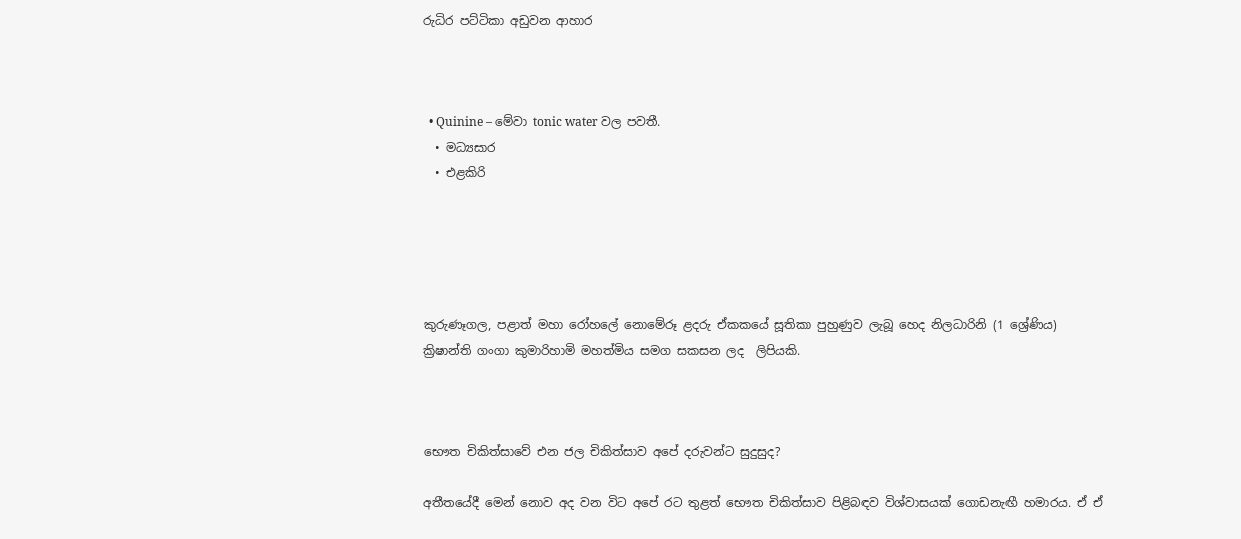රුධිර පට්ටිකා අඩුවන ආහාර



  • Quinine – මේවා tonic water වල පවතී.
  • මධ්‍යසාර
  • එළකිරි





කුරුණෑගල, පළාත් මහා රෝහලේ නොමේරූ ළදරු ඒකකයේ සූතිකා පුහුණුව ලැබූ හෙද නිලධාරිනි (1 ශ්‍රේණිය) ක්‍රිෂාන්ති ගංගා කුමාරිහාමි මහත්මිය සමග සකසන ලද  ලිපියකි.



භෞත චිකිත්සාවේ එන ජල චිකිත්සාව අපේ දරුවන්ට සුදුසුද?

අතීතයේදී මෙන් නොව අද වන විට අපේ රට තුළත් භෞත චිකිත්සාව පිළිබඳව විශ්වාසයක් ගොඩනැඟී හමාරය. ඒ ඒ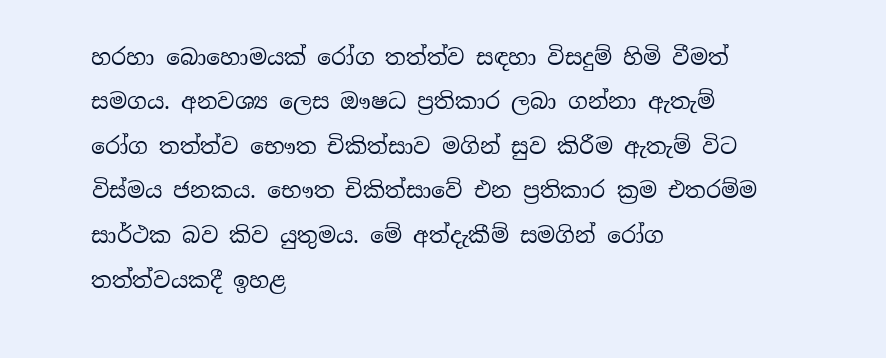හරහා බොහොමයක් රෝග තත්ත්ව සඳහා විසදුම් හිමි වීමත් සමගය. අනවශ්‍ය ලෙස ඖෂධ ප්‍රතිකාර ලබා ගන්නා ඇතැම් රෝග තත්ත්ව භෞත චිකිත්සාව මගින් සුව කිරීම ඇතැම් විට විස්මය ජනකය. භෞත චිකිත්සාවේ එන ප්‍රතිකාර ක්‍රම එතරම්ම සාර්ථක බව කිව යුතුමය. මේ අත්දැකීම් සමගින් රෝග තත්ත්වයකදී ඉහළ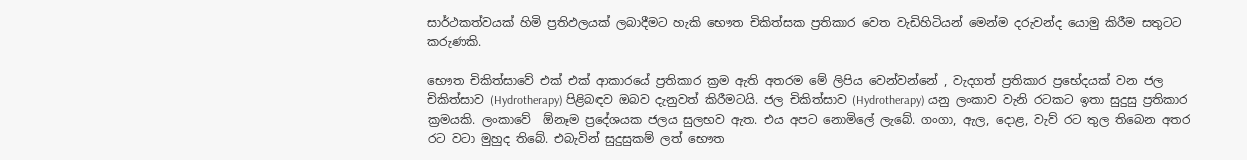සාර්ථකත්වයක් හිමි ප්‍රතිඵලයක් ලබාදීමට හැකි භෞත චිකිත්සක ප්‍රතිකාර වෙත වැඩිහිටියන් මෙන්ම දරුවන්ද යොමු කිරීම සතුටට කරුණකි.

භෞත චිකිත්සාවේ එක් එක් ආකාරයේ ප්‍රතිකාර ක්‍රම ඇති අතරම මේ ලිපිය වෙන්වන්නේ , වැදගත් ප්‍රතිකාර ප්‍රභේදයක් වන ජල චිකිත්සාව (Hydrotherapy) පිළිබඳව ඔබව දැනුවත් කිරීමටයි. ජල චිකිත්සාව (Hydrotherapy) යනු ලංකාව වැනි රටකට ඉතා සුදුසු ප්‍රතිකාර ක්‍රමයකි. ලංකාවේ  ඕනෑම ප්‍රදේශයක ජලය සුලභව ඇත. එය අපට නොමිලේ ලැබේ. ගංගා, ඇල, දොළ, වැව් රට තුල තිබෙන අතර රට වටා මුහුද තිබේ. එබැවින් සුදුසුකම් ලත් භෞත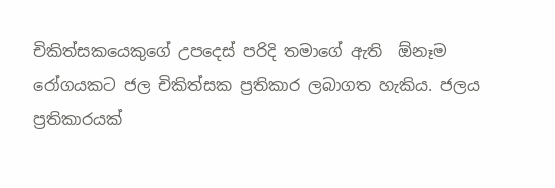චිකිත්සකයෙකුගේ උපදෙස් පරිදි තමාගේ ඇති  ඕනෑම රෝගයකට ජල චිකිත්සක ප්‍රතිකාර ලබාගත හැකිය. ජලය ප්‍රතිකාරයක්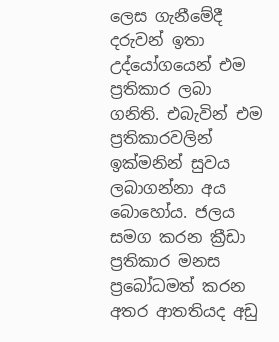ලෙස ගැනීමේදී දරුවන් ඉතා උද්යෝගයෙන් එම ප්‍රතිකාර ලබා ගනිති. එබැවින් එම ප්‍රතිකාරවලින් ඉක්මනින් සුවය ලබාගන්නා අය බොහෝය. ජලය සමග කරන ක්‍රීඩා ප්‍රතිකාර මනස ප්‍රබෝධමත් කරන අතර ආතතියද අඩු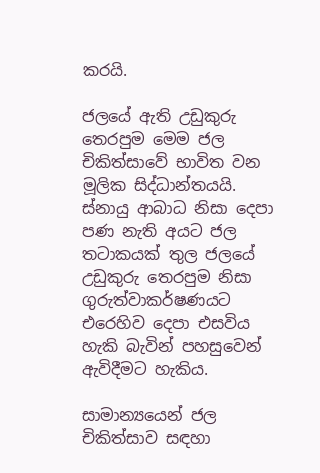කරයි.

ජලයේ ඇති උඩුකුරු තෙරපුම මෙම ජල චිකිත්සාවේ භාවිත වන මූලික සිද්ධාන්තයයි. ස්නායු ආබාධ නිසා දෙපා පණ නැති අයට ජල තටාකයක් තුල ජලයේ උඩුකුරු තෙරපුම නිසා ගුරුත්වාකර්ෂණයට එරෙහිව දෙපා එසවිය හැකි බැවින් පහසුවෙන් ඇවිදීමට හැකිය.

සාමාන්‍යයෙන් ජල චිකිත්සාව සඳහා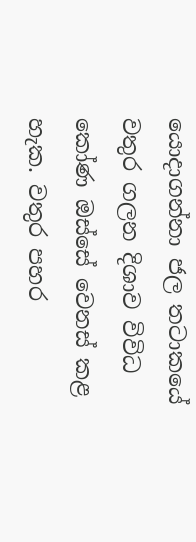යොදාගන්නා ජල තටාකයේ වතුර ගලන දිශාව විවිධ කෝණ ඔස්සේ වෙනස් කළ හැක. වතුර පහර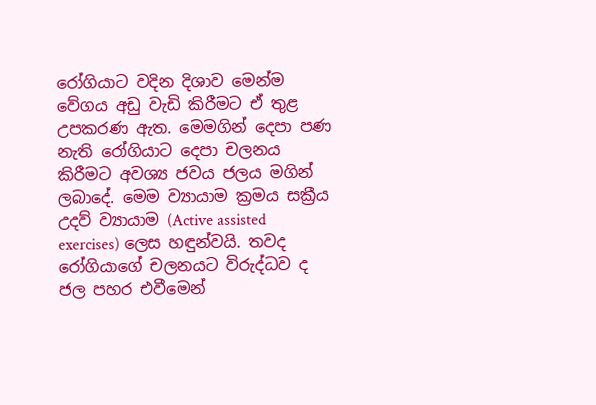රෝගියාට වදින දිශාව මෙන්ම වේගය අඩු වැඩි කිරීමට ඒ තුළ උපකරණ ඇත. මෙමගින් දෙපා පණ නැති රෝගියාට දෙපා චලනය කිරීමට අවශ්‍ය ජවය ජලය මගින් ලබාදේ. මෙම ව්‍යායාම ක්‍රමය සක්‍රීය උදව් ව්‍යායාම (Active assisted exercises) ලෙස හඳුන්වයි. තවද රෝගියාගේ චලනයට විරුද්ධව ද ජල පහර එවීමෙන්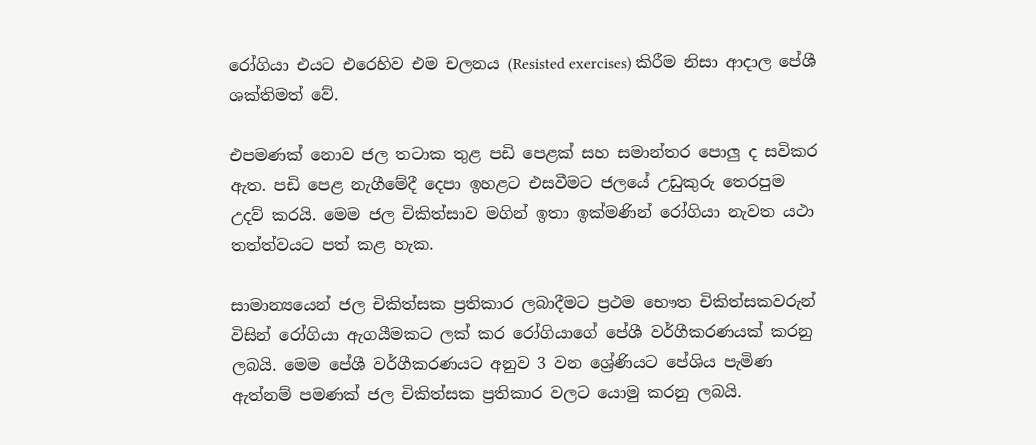රෝගියා එයට එරෙහිව එම චලනය (Resisted exercises) කිරීම නිසා ආදාල පේශී ශක්තිමත් වේ.

එපමණක් නොව ජල තටාක තුළ පඩි පෙළක් සහ සමාන්තර පොලු ද සවිකර ඇත. පඩි පෙළ නැගීමේදී දෙපා ඉහළට එසවීමට ජලයේ උඩුකුරු තෙරපුම උදව් කරයි. මෙම ජල චිකිත්සාව මගින් ඉතා ඉක්මණින් රෝගියා නැවත යථා තත්ත්වයට පත් කළ හැක.

සාමාන්‍යයෙන් ජල චිකිත්සක ප්‍රතිකාර ලබාදීමට ප්‍රථම භෞත චිකිත්සකවරුන් විසින් රෝගියා ඇගයීමකට ලක් කර රෝගියාගේ පේශී වර්ගීකරණයක් කරනු ලබයි. මෙම පේශී වර්ගීකරණයට අනුව 3 වන ශ්‍රේණියට පේශිය පැමිණ ඇත්නම් පමණක් ජල චිකිත්සක ප්‍රතිකාර වලට යොමු කරනු ලබයි.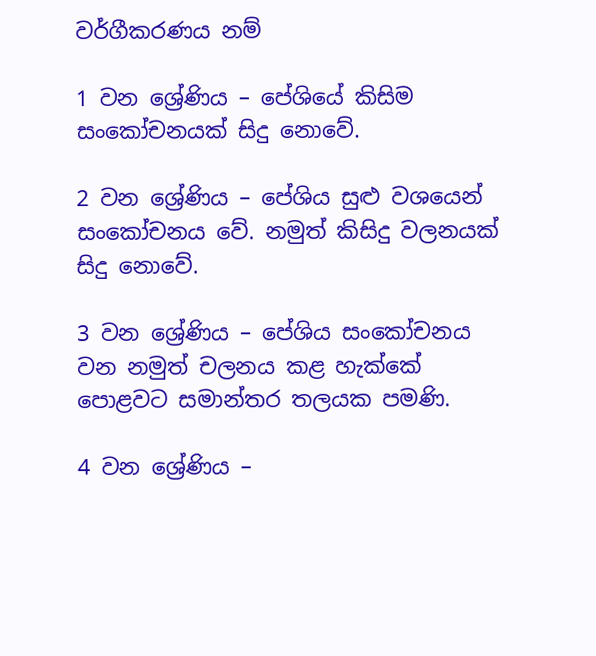වර්ගීකරණය නම්

1 වන ශ්‍රේණිය – පේශියේ කිසිම සංකෝචනයක් සිදු නොවේ.

2 වන ශ්‍රේණිය – පේශිය සුළු වශයෙන් සංකෝචනය වේ. නමුත් කිසිදු වලනයක් සිදු නොවේ.

3 වන ශ්‍රේණිය – පේශිය සංකෝචනය වන නමුත් චලනය කළ හැක්කේ පොළවට සමාන්තර තලයක පමණි.

4 වන ශ්‍රේණිය –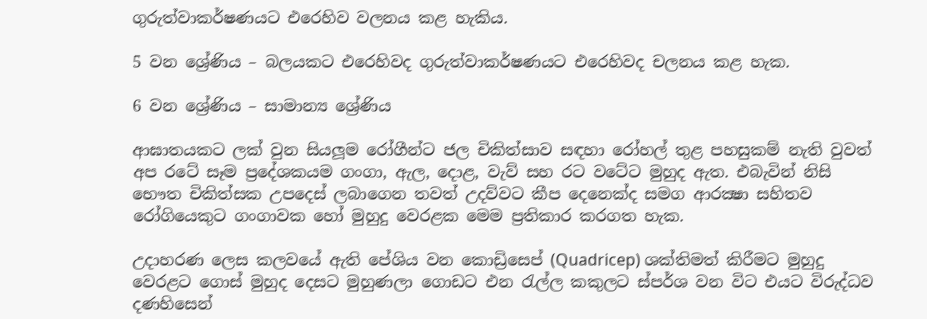ගුරුත්වාකර්ෂණයට එරෙහිව වලනය කළ හැකිය.

5 වන ශ්‍රේණිය – බලයකට එරෙහිවද ගුරුත්වාකර්ෂණයට එරෙහිවද චලනය කළ හැක.

6 වන ශ්‍රේණිය – සාමාන්‍ය ශ්‍රේණිය

ආඝාතයකට ලක් වුන සියලූම රෝගීන්ට ජල චිකිත්සාව සඳහා රෝහල් තුළ පහසුකම් නැති වුවත් අප රටේ සෑම ප්‍රදේශකයම ගංගා, ඇල, දොළ, වැව් සහ රට වටේට මුහුද ඇත. එබැවින් නිසි භෞත චිකිත්සක උපදෙස් ලබාගෙන තවත් උදව්වට කීප දෙනෙක්ද සමග ආරක්‍ෂා සහිතව රෝගියෙකුට ගංගාවක හෝ මුහුදු වෙරළක මෙම ප්‍රතිකාර කරගත හැක.

උදාහරණ ලෙස කලවයේ ඇති පේශිය වන කොඩ්‍රිසෙප් (Quadricep) ශක්තිමත් කිරීමට මුහුදු වෙරළට ගොස් මුහුද දෙසට මුහුණලා ගොඩට එන රැල්ල කකුලට ස්පර්ශ වන විට එයට විරුද්ධව දණහිසෙන්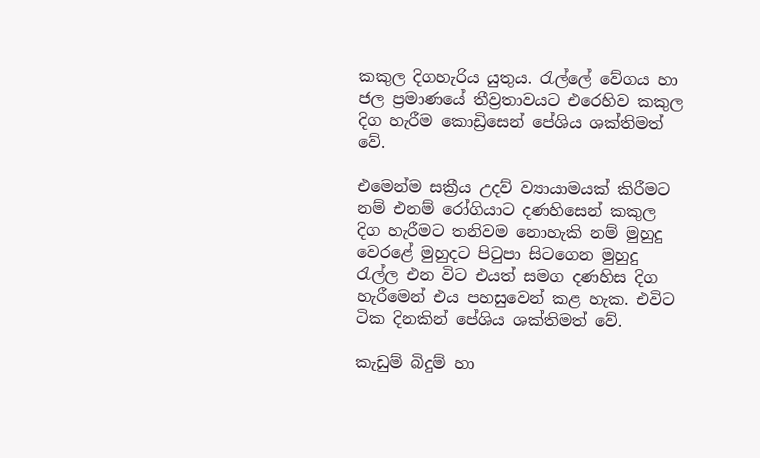කකුල දිගහැරිය යුතුය. රැල්ලේ වේගය හා ජල ප්‍රමාණයේ තීව්‍රතාවයට එරෙහිව කකුල දිග හැරීම කොඩ්‍රිසෙන් පේශිය ශක්තිමත් වේ.

එමෙන්ම සක්‍රීය උදව් ව්‍යායාමයක් කිරීමට නම් එනම් රෝගියාට දණහිසෙන් කකුල දිග හැරීමට තනිවම නොහැකි නම් මුහුදු වෙරළේ මුහුදට පිටුපා සිටගෙන මුහුදු රැල්ල එන විට එයත් සමග දණහිස දිග හැරීමෙන් එය පහසුවෙන් කළ හැක. එවිට ටික දිනකින් පේශිය ශක්තිමත් වේ.

කැඩුම් බිදුම් හා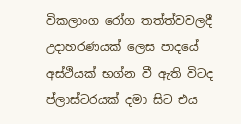විකලාංග රෝග තත්ත්වවලදී උදාහරණයක් ලෙස පාදයේ අස්ථියක් භග්න වී ඇති විටද ප්ලාස්ටරයක් දමා සිට එය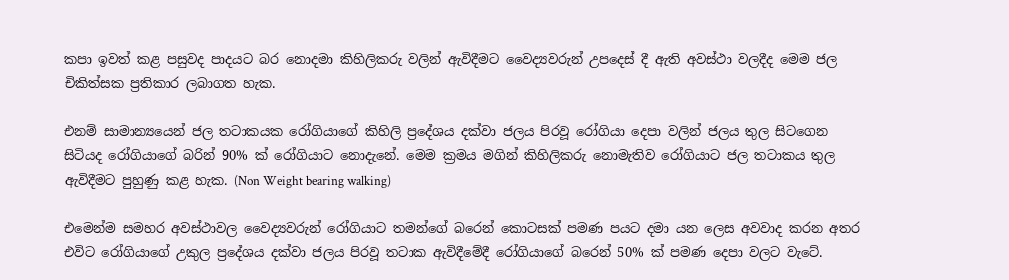කපා ඉවත් කළ පසුවද පාදයට බර නොදමා කිහිලිකරු වලින් ඇවිදීමට වෛද්‍යවරුන් උපදෙස් දී ඇති අවස්ථා වලදීද මෙම ජල චිකිත්සක ප්‍රතිකාර ලබාගත හැක.

එනම් සාමාන්‍යයෙන් ජල තටාකයක රෝගියාගේ කිහිලි ප්‍රදේශය දක්වා ජලය පිරවූ රෝගියා දෙපා වලින් ජලය තුල සිටගෙන සිටියද රෝගියාගේ බරින් 90% ක් රෝගියාට නොදැනේ. මෙම ක්‍රමය මගින් කිහිලිකරු නොමැතිව රෝගියාට ජල තටාකය තුල ඇවිදීමට පුහුණු කළ හැක. (Non Weight bearing walking)

එමෙන්ම සමහර අවස්ථාවල වෛද්‍යවරුන් රෝගියාට තමන්ගේ බරෙන් කොටසක් පමණ පයට දමා යන ලෙස අවවාද කරන අතර එවිට රෝගියාගේ උකුල ප්‍රදේශය දක්වා ජලය පිරවූ තටාක ඇවිදීමේදී රෝගියාගේ බරෙන් 50% ක් පමණ දෙපා වලට වැටේ.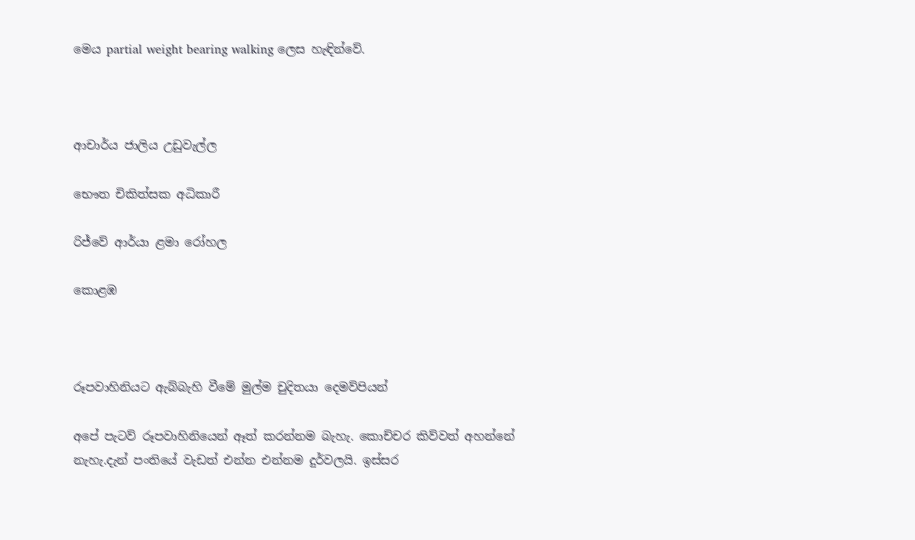මෙය partial weight bearing walking ලෙස හැඳින්වේ.



ආචාර්ය ජාලිය උඩුවැල්ල

භෞත චිකිත්සක අධිකාරී

රිජ්වේ ආර්යා ළමා රෝහල

කොළඹ



රූපවාහිනියට ඇබ්බැහි වීමේ මුල්ම චුදිතයා දෙමව්පියන්

අපේ පැටව් රූපවාහිනියෙන් ඈත් කරන්නම බැහැ. කොච්චර කිව්වත් අහන්නේ නැහැ.දැන් පංතියේ වැඩත් එන්න එන්නම දුර්වලයි. ඉස්සර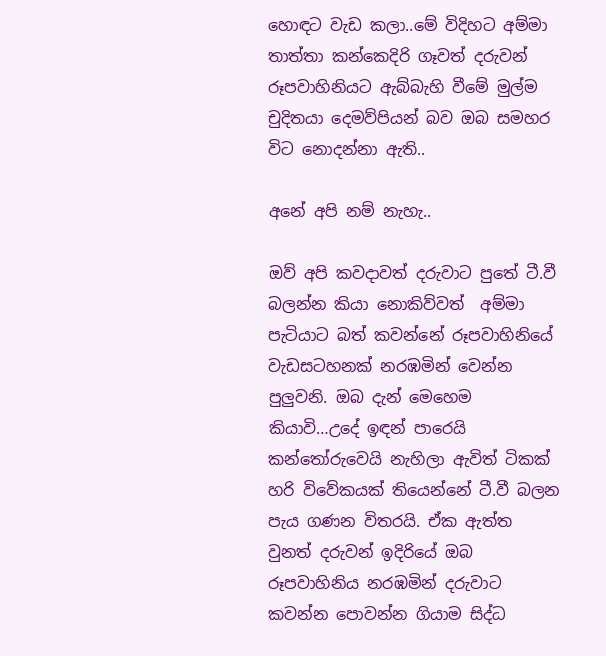හොඳට වැඩ කලා..මේ විදිහට අම්මා තාත්තා කන්කෙදිරි ගෑවත් දරුවන් රූපවාහිනියට ඇබ්බැහි වීමේ මුල්ම චුදිතයා දෙමව්පියන් බව ඔබ සමහර විට නොදන්නා ඇති..

අනේ අපි නම් නැහැ..

ඔව් අපි කවදාවත් දරුවාට පුතේ ටී.වී බලන්න කියා නොකිව්වත්  අම්මා පැටියාට බත් කවන්නේ රූපවාහිනියේ වැඩසටහනක් නරඹමින් වෙන්න පුලුවනි. ඔබ දැන් මෙහෙම කියාවි…උදේ ඉඳන් පාරෙයි කන්තෝරුවෙයි නැහිලා ඇවිත් ටිකක් හරි විවේකයක් තියෙන්නේ ටී.වී බලන පැය ගණන විතරයි. ඒක ඇත්ත වුනත් දරුවන් ඉදිරියේ ඔබ රූපවාහිනිය නරඹමින් දරුවාට කවන්න පොවන්න ගියාම සිද්ධ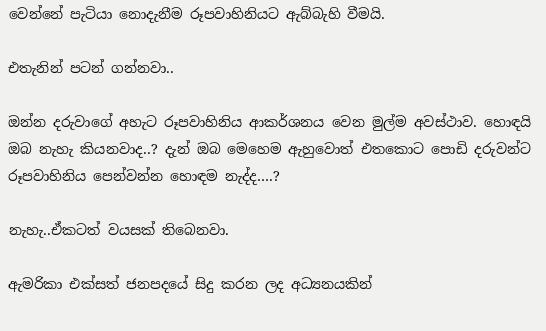වෙන්නේ පැටියා නොදැනීම රූපවාහිනියට ඇබ්බැහි වීමයි.

එතැනින් පටන් ගන්නවා..

ඔන්න දරුවාගේ අහැට රූපවාහිනිය ආකර්ශනය වෙන මුල්ම අවස්ථාව. හොඳයි ඔබ නැහැ කියනවාද..? දැන් ඔබ මෙහෙම ඇහුවොත් එතකොට පොඩි දරුවන්ට රූපවාහිනිය පෙන්වන්න හොඳම නැද්ද….?

නැහැ..ඒකටත් වයසක් තිබෙනවා.

ඇමරිකා එක්සත් ජනපදයේ සිදු කරන ලද අධ්‍යනයකින්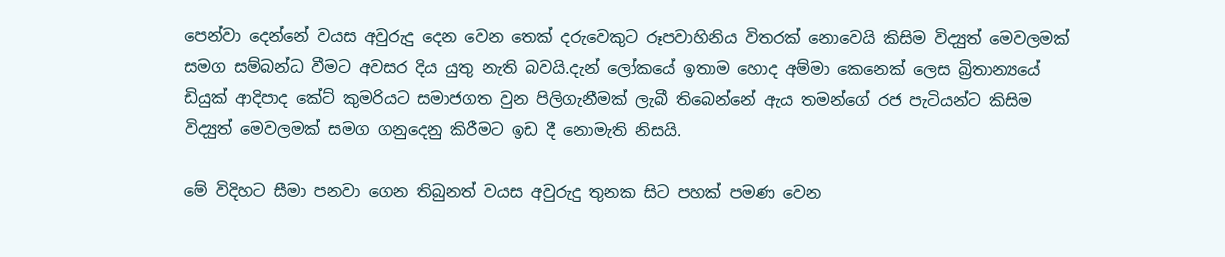පෙන්වා දෙන්නේ වයස අවුරුදු දෙන වෙන තෙක් දරුවෙකුට රූපවාහිනිය විතරක් නොවෙයි කිසිම විද්‍යුත් මෙවලමක් සමග සම්බන්ධ වීමට අවසර දිය යුතු නැති බවයි.දැන් ලෝකයේ ඉතාම හොද අම්මා කෙනෙක් ලෙස බ්‍රිතාන්‍යයේ ඩියුක් ආදිපාද කේට් කුමරියට සමාජගත වුන පිලිගැනීමක් ලැබී තිබෙන්නේ ඇය තමන්ගේ රජ පැටියන්ට කිසිම විද්‍යුත් මෙවලමක් සමග ගනුදෙනු කිරීමට ඉඩ දී නොමැති නිසයි.

මේ විදිහට සීමා පනවා ගෙන තිබුනත් වයස අවුරුදු තුනක සිට පහක් පමණ වෙන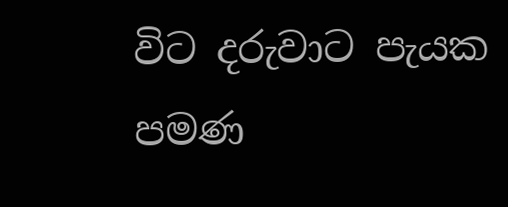විට දරුවාට පැයක පමණ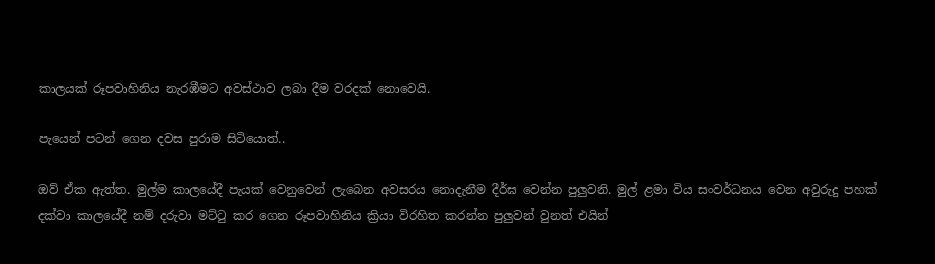කාලයක් රූපවාහිනිය නැරඹීමට අවස්ථාව ලබා දීම වරදක් නොවෙයි.

පැයෙන් පටන් ගෙන දවස පුරාම සිටියොත්..

ඔව් ඒක ඇත්ත. මුල්ම කාලයේදී පැයක් වෙනුවෙන් ලැබෙන අවසරය නොදැනීම දීර්ඝ වෙන්න පුලුවනි. මුල් ළමා විය සංවර්ධනය වෙන අවුරුදු පහක් දක්වා කාලයේදී නම් දරුවා මට්ටු කර ගෙන රූපවාහිනිය ක්‍රියා විරහිත කරන්න පුලුවන් වුනත් එයින්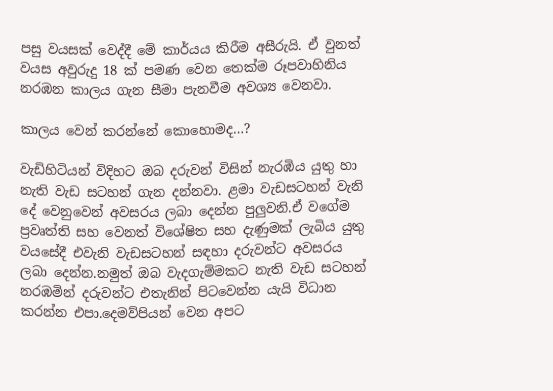පසු වයසක් වෙද්දී මේ කාර්යය කිරීම අසීරුයි. ඒ වුනත් වයස අවුරුදු 18 ක් පමණ වෙන තෙක්ම රූපවාහිනිය නරඹන කාලය ගැන සීමා පැනවීම අවශ්‍ය වෙනවා.

කාලය වෙන් කරන්නේ කොහොමද…?

වැඩිහිටියන් විදිහට ඔබ දරුවන් විසින් නැරඹිය යුතු හා නැති වැඩ සටහන් ගැන දන්නවා. ළමා වැඩසටහන් වැනි දේ වෙනුවෙන් අවසරය ලබා දෙන්න පුලුවනි.ඒ වගේම ප්‍රවෘත්ති සහ වෙනත් විශේෂිත සහ දැණුමක් ලැබිය යුතු වයසේදී එවැනි වැඩසටහන් සඳහා දරුවන්ට අවසරය ලබා දෙන්න.නමුත් ඔබ වැදගැම්මකට නැති වැඩ සටහන් නරඹමින් දරුවන්ට එතැනින් පිටවෙන්න යැයි විධාන කරන්න එපා.දෙමව්පියන් වෙන අපට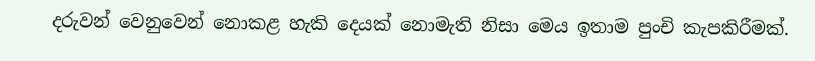දරුවන් වෙනුවෙන් නොකළ හැකි දෙයක් නොමැති නිසා මෙය ඉතාම පුංචි කැපකිරීමක්.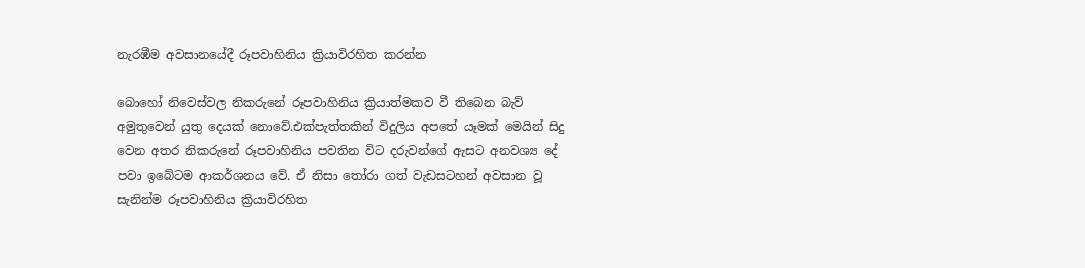නැරඹීම අවසානයේදී රූපවාහිනිය ක්‍රියාවිරහිත කරන්න

බොහෝ නිවෙස්වල නිකරුනේ රූපවාහිනිය ක්‍රියාත්මකව වී තිබෙන බැව් අමුතුවෙන් යුතු දෙයක් නොවේ.එක්පැත්තකින් විදුලිය අපතේ යෑමක් මෙයින් සිදු වෙන අතර නිකරුනේ රූපවාහිනිය පවතින විට දරුවන්ගේ ඇසට අනවශ්‍ය දේ පවා ඉබේටම ආකර්ශනය වේ. ඒ නිසා තෝරා ගත් වැඩසටහන් අවසාන වූ සැනින්ම රූපවාහිනිය ක්‍රියාවිරහිත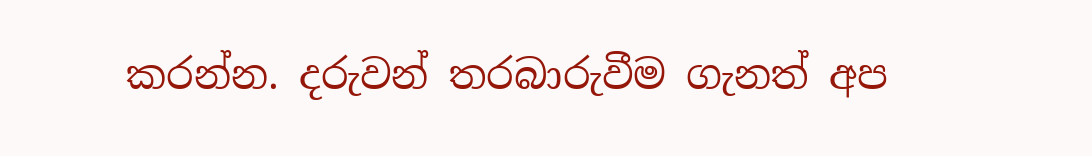කරන්න. දරුවන් තරබාරුවීම ගැනත් අප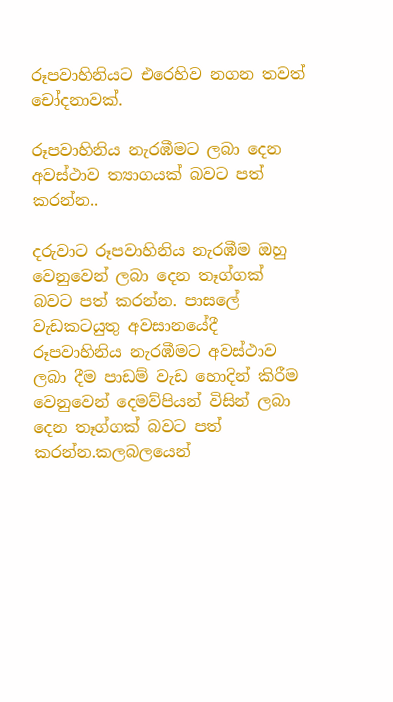රූපවාහිනියට එරෙහිව නගන තවත් චෝදනාවක්.

රූපවාහිනිය නැරඹීමට ලබා දෙන අවස්ථාව ත්‍යාගයක් බවට පත් කරන්න..

දරුවාට රූපවාහිනිය නැරඹීම ඔහු වෙනුවෙන් ලබා දෙන තෑග්ගක් බවට පත් කරන්න. පාසලේ වැඩකටයුතු අවසානයේදී රූපවාහිනිය නැරඹීමට අවස්ථාව ලබා දීම පාඩම් වැඩ හොදින් කිරීම  වෙනුවෙන් දෙමව්පියන් විසින් ලබා දෙන තෑග්ගක් බවට පත් කරන්න.කලබලයෙන්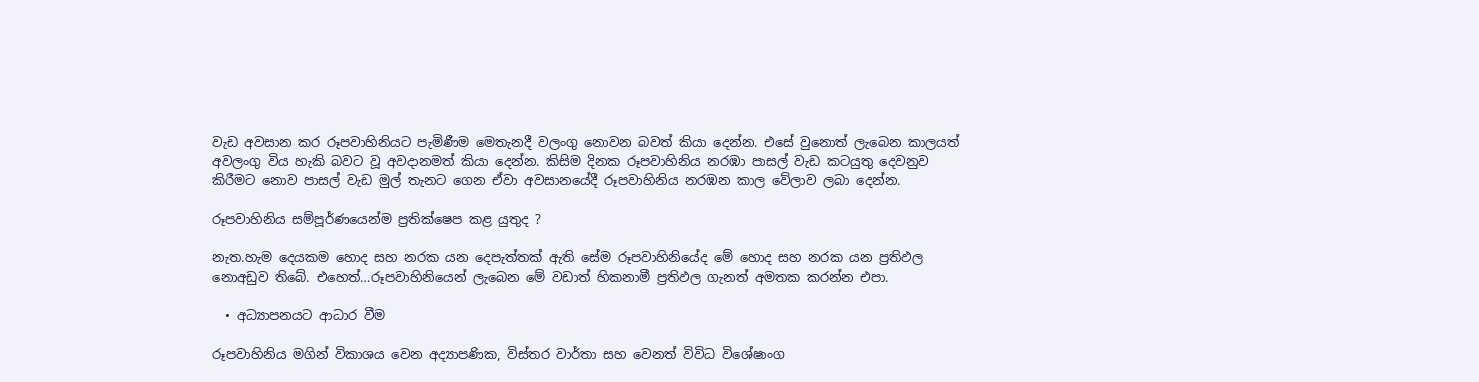වැඩ අවසාන කර රූපවාහිනියට පැමිණීම මෙතැනදී වලංගු නොවන බවත් කියා දෙන්න. එසේ වුනොත් ලැබෙන කාලයත් අවලංගු විය හැකි බවට වූ අවදානමත් කියා දෙන්න. කිසිම දිනක රූපවාහිනිය නරඹා පාසල් වැඩ කටයුතු දෙවනුව කිරීමට නොව පාසල් වැඩ මුල් තැනට ගෙන ඒවා අවසානයේදී රූපවාහිනිය නරඹන කාල වේලාව ලබා දෙන්න.

රූපවාහිනිය සම්පූර්ණයෙන්ම ප්‍රතික්ෂෙප කළ යුතුද ?

නැත.හැම දෙයකම හොද සහ නරක යන දෙපැත්තක් ඇති සේම රූපවාහිනියේද මේ හොද සහ නරක යන ප්‍රතිඵල නොඅඩුව තිබේ. එහෙත්…රූපවාහිනියෙන් ලැබෙන මේ වඩාත් හිකනාමී ප්‍රතිඵල ගැනත් අමතක කරන්න එපා.

  • අධ්‍යාපනයට ආධාර වීම

රූපවාහිනිය මගින් විකාශය වෙන අද්‍යාපණික, විස්තර වාර්තා සහ වෙනත් විවිධ විශේෂාංග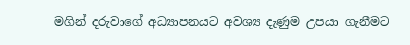මගින් දරුවාගේ අධ්‍යාපනයට අවශ්‍ය දැණුම උපයා ගැනීමට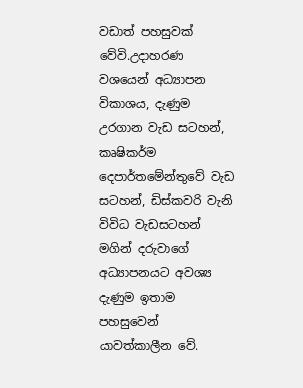වඩාත් පහසුවක් වේවි.උදාහරණ වශයෙන් අධ්‍යාපන විකාශය, දැණුම උරගාන වැඩ සටහන්, කෘෂිකර්ම දෙපාර්තමේන්තුවේ වැඩ සටහන්, ඩිස්කවරි වැනි විවිධ වැඩසටහන් මගින් දරුවාගේ අධ්‍යාපනයට අවශ්‍ය දැණුම ඉතාම පහසුවෙන් යාවත්කාලීන වේ.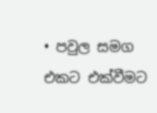• පවුල සමග එකට එක්වීමට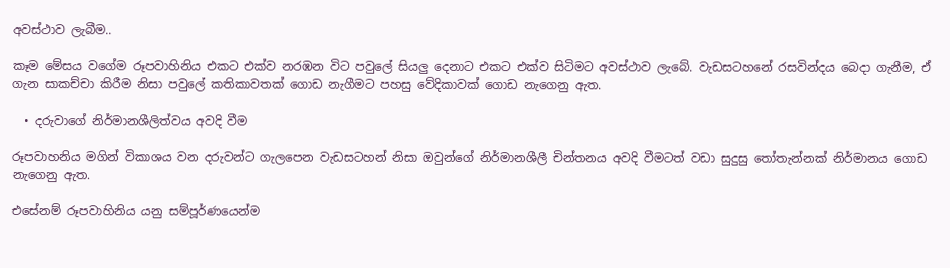අවස්ථාව ලැබීම..

කෑම මේසය වගේම රූපවාහිනිය එකට එක්ව නරඹන විට පවුලේ සියලු දෙනාට එකට එක්ව සිටිමට අවස්ථාව ලැබේ. වැඩසටහනේ රසවින්දය බෙදා ගැනීම, ඒ ගැන සාකච්චා කිරීම නිසා පවුලේ කතිකාවතක් ගොඩ නැගීමට පහසු වේදිකාවක් ගොඩ නැගෙනු ඇත.

  • දරුවාගේ නිර්මානශීලිත්වය අවදි වීම

රූපවාහනිය මගින් විකාශය වන දරුවන්ට ගැලපෙන වැඩසටහන් නිසා ඔවුන්ගේ නිර්මානශීලී චින්තනය අවදි වීමටත් වඩා සුදුසු තෝතැන්නක් නිර්මානය ගොඩ නැගෙනු ඇත.

එසේනම් රූපවාහිනිය යනු සම්පූර්ණයෙන්ම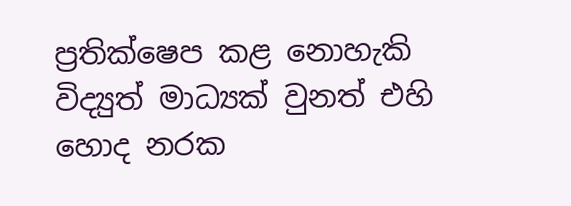ප්‍රතික්ෂෙප කළ නොහැකි විද්‍යුත් මාධ්‍යක් වුනත් එහි හොද නරක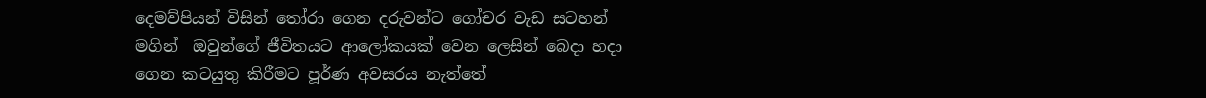දෙමව්පියන් විසින් තෝරා ගෙන දරුවන්ට ගෝචර වැඩ සටහන් මගින්  ඔවුන්ගේ ජීවිතයට ආලෝකයක් වෙන ලෙසින් බෙදා හදා ගෙන කටයුතු කිරීමට පූර්ණ අවසරය නැත්තේ